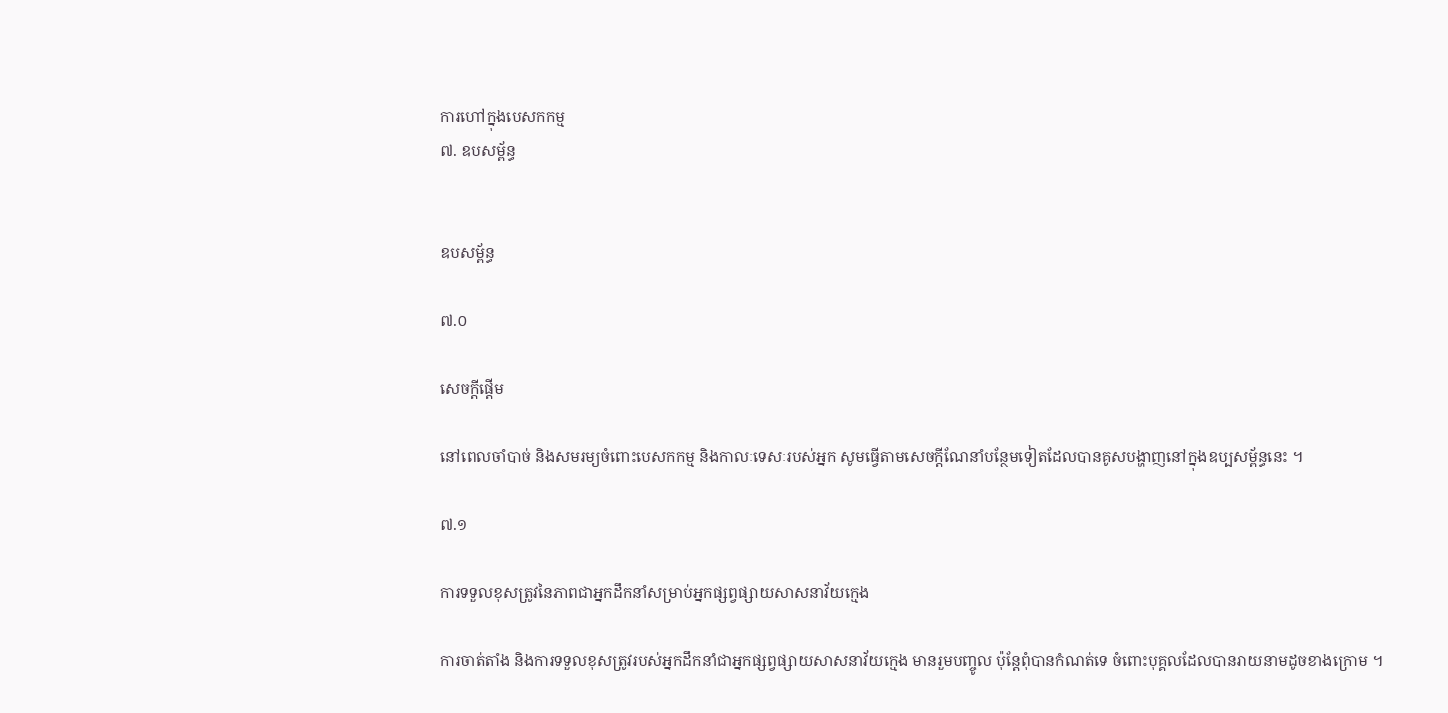ការហៅក្នុងបេសកកម្ម
៧. ឧបសម្ព័ន្ធ


ឧបសម្ព័ន្ធ

៧.០

សេចក្ដីផ្ដើម

នៅពេលចាំបាច់ និងសមរម្យចំពោះបេសកកម្ម និងកាលៈទេសៈរបស់អ្នក សូមធ្វើតាមសេចក្ដីណែនាំបន្ថែមទៀតដែលបានគូសបង្ហាញនៅក្នុងឧប្បសម្ព័ន្ធនេះ ។

៧.១

ការទទួលខុសត្រូវនៃភាពជាអ្នកដឹកនាំសម្រាប់អ្នកផ្សព្វផ្សាយសាសនាវ័យក្មេង

ការចាត់តាំង និងការទទួលខុសត្រូវរបស់អ្នកដឹកនាំជាអ្នកផ្សព្វផ្សាយសាសនាវ័យក្មេង មានរួមបញ្ចូល ប៉ុន្តែពុំបានកំណត់ទេ ចំពោះបុគ្គលដែលបានរាយនាមដូចខាងក្រោម ។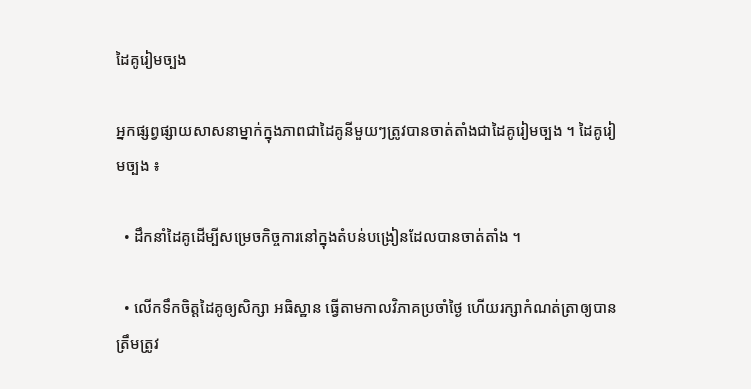ដៃគូរៀមច្បង

អ្នកផ្សព្វផ្សាយសាសនាម្នាក់ក្នុងភាពជាដៃគូនីមួយៗត្រូវបានចាត់តាំងជាដៃគូរៀមច្បង ។ ដៃគូរៀមច្បង ៖

  • ដឹកនាំដៃគូដើម្បីសម្រេចកិច្ចការនៅក្នុងតំបន់បង្រៀនដែលបានចាត់តាំង ។

  • លើកទឹកចិត្តដៃគូឲ្យសិក្សា អធិស្ឋាន ធ្វើតាមកាលវិភាគប្រចាំថ្ងៃ ហើយរក្សាកំណត់ត្រាឲ្យបានត្រឹមត្រូវ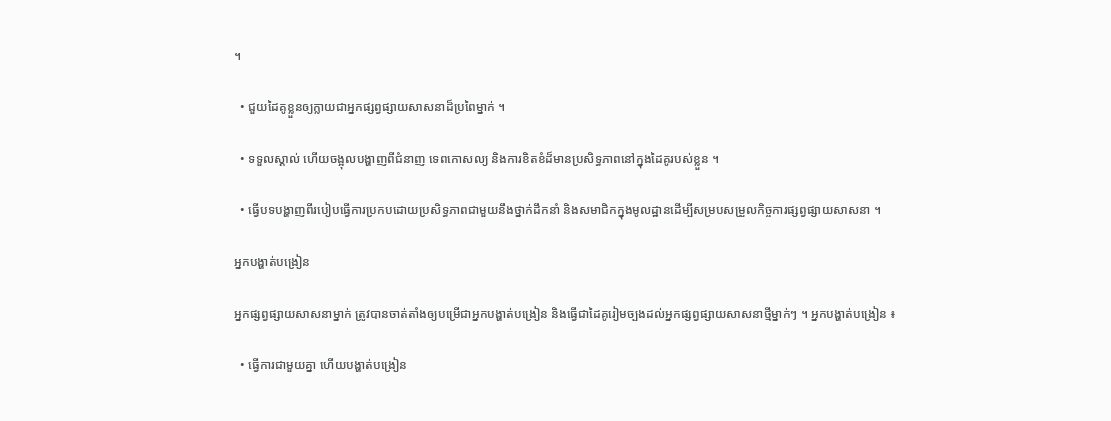។

  • ជួយដៃគូខ្លួនឲ្យក្លាយជាអ្នកផ្សព្វផ្សាយសាសនាដ៏ប្រពៃម្នាក់ ។

  • ទទួលស្គាល់ ហើយចង្អុលបង្ហាញពីជំនាញ ទេពកោសល្យ និងការខិតខំដ៏មានប្រសិទ្ធភាពនៅក្នុងដៃគូរបស់ខ្លួន ។

  • ធ្វើបទបង្ហាញពីរបៀបធ្វើការប្រកបដោយប្រសិទ្ធភាពជាមួយនឹងថ្នាក់ដឹកនាំ និងសមាជិកក្នុងមូលដ្ឋានដើម្បីសម្របសម្រួលកិច្ចការផ្សព្វផ្សាយសាសនា ។

អ្នកបង្ហាត់បង្រៀន

អ្នកផ្សព្វផ្សាយសាសនាម្នាក់ ត្រូវបានចាត់តាំងឲ្យបម្រើជាអ្នកបង្ហាត់បង្រៀន និងធ្វើជាដៃគូរៀមច្បងដល់អ្នកផ្សព្វផ្សាយសាសនាថ្មីម្នាក់ៗ ។ អ្នកបង្ហាត់បង្រៀន ៖

  • ធ្វើការជាមួយគ្នា ហើយបង្ហាត់បង្រៀន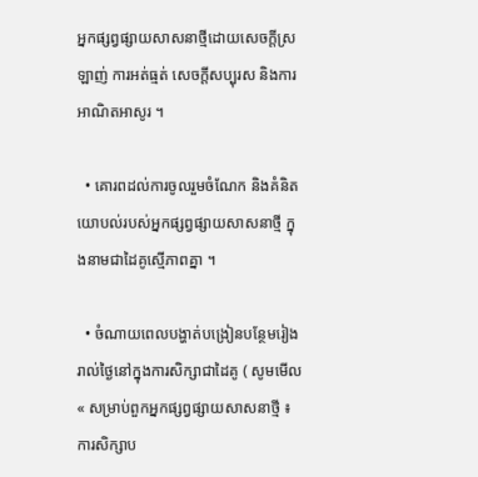អ្នកផ្សព្វផ្សាយសាសនាថ្មីដោយសេចក្ដីស្រឡាញ់ ការអត់ធ្មត់ សេចក្ដីសប្បុរស និងការអាណិតអាសូរ ។

  • គោរពដល់ការចូលរួមចំណែក និងគំនិតយោបល់របស់អ្នកផ្សព្វផ្សាយសាសនាថ្មី ក្នុងនាមជាដៃគូស្មើភាពគ្នា ។

  • ចំណាយពេលបង្ហាត់បង្រៀនបន្ថែមរៀងរាល់ថ្ងៃនៅក្នុងការសិក្សាជាដៃគូ ( សូមមើល « សម្រាប់ពួកអ្នកផ្សព្វផ្សាយសាសនាថ្មី ៖ ការសិក្សាប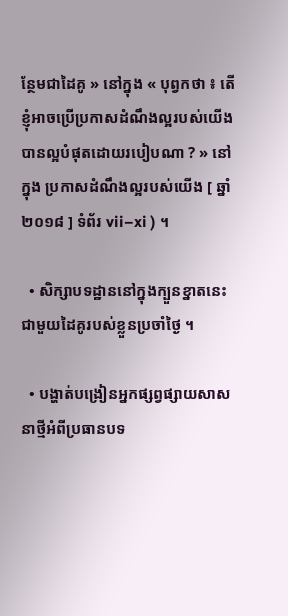ន្ថែមជាដៃគូ » នៅក្នុង « បុព្វកថា ៖ តើខ្ញុំអាចប្រើប្រកាសដំណឹងល្អរបស់យើងបានល្អបំផុតដោយរបៀបណា ? » នៅក្នុង ប្រកាសដំណឹងល្អរបស់យើង [ ឆ្នាំ ២០១៨ ] ទំព័រ vii–xi ) ។

  • សិក្សាបទដ្ឋាននៅក្នុងក្បួនខ្នាតនេះជាមួយដៃគូរបស់ខ្លួនប្រចាំថ្ងៃ ។

  • បង្ហាត់បង្រៀនអ្នកផ្សព្វផ្សាយសាសនាថ្មីអំពីប្រធានបទ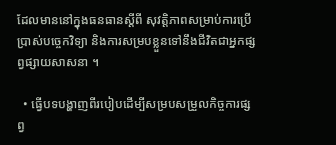ដែលមាននៅក្នុងធនធានស្ដីពី សុវត្តិភាពសម្រាប់ការប្រើប្រាស់បច្ចេកវិទ្យា និងការសម្របខ្លួនទៅនឹងជីវិតជាអ្នកផ្សព្វផ្សាយសាសនា ។

  • ធ្វើបទបង្ហាញពីរបៀបដើម្បីសម្របសម្រួលកិច្ចការផ្សព្វ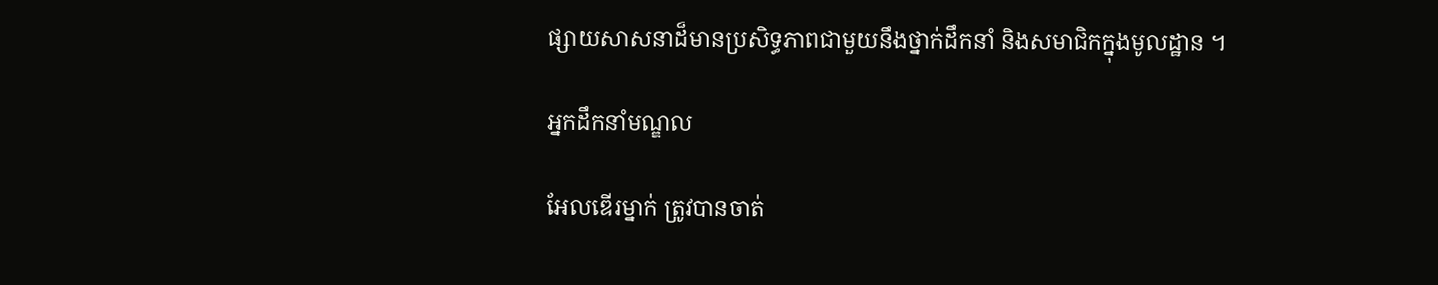ផ្សាយសាសនាដ៏មានប្រសិទ្ធភាពជាមួយនឹងថ្នាក់ដឹកនាំ និងសមាជិកក្នុងមូលដ្ឋាន ។

អ្នកដឹកនាំមណ្ឌល

អែលឌើរម្នាក់ ត្រូវបានចាត់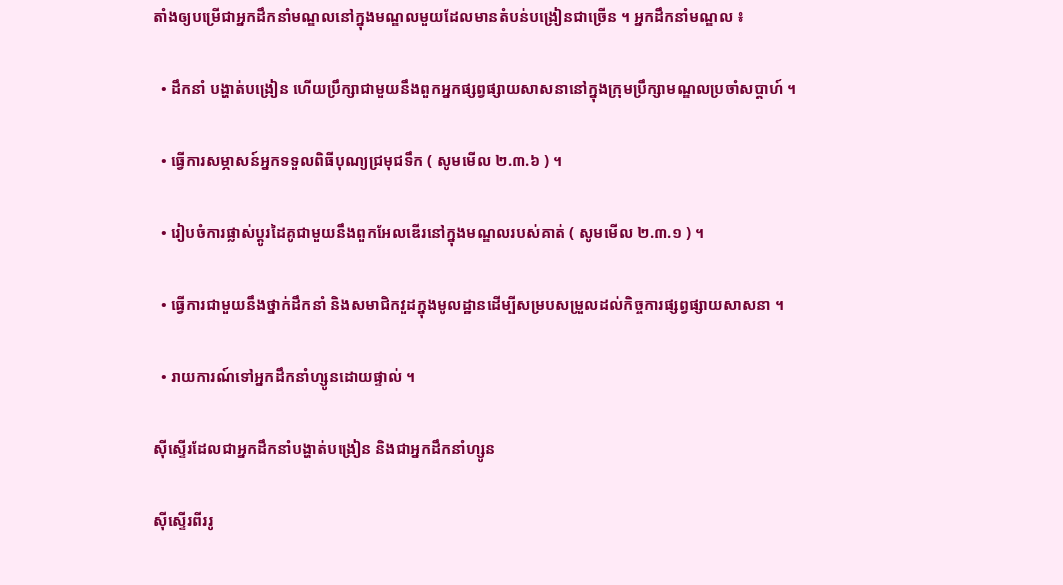តាំងឲ្យបម្រើជាអ្នកដឹកនាំមណ្ឌលនៅក្នុងមណ្ឌលមួយដែលមានតំបន់បង្រៀនជាច្រើន ។ អ្នកដឹកនាំមណ្ឌល ៖

  • ដឹកនាំ បង្ហាត់បង្រៀន ហើយប្រឹក្សាជាមួយនឹងពួកអ្នកផ្សព្វផ្សាយសាសនានៅក្នុងក្រុមប្រឹក្សាមណ្ឌលប្រចាំសប្ដាហ៍ ។

  • ធ្វើការសម្ភាសន៍អ្នកទទួលពិធីបុណ្យជ្រមុជទឹក ( សូមមើល ២.៣.៦ ) ។

  • រៀបចំការផ្លាស់ប្ដូរដៃគូជាមួយនឹងពួកអែលឌើរនៅក្នុងមណ្ឌលរបស់គាត់ ( សូមមើល ២.៣.១ ) ។

  • ធ្វើការជាមួយនឹងថ្នាក់ដឹកនាំ និងសមាជិកវួដក្នុងមូលដ្ឋានដើម្បីសម្របសម្រួលដល់កិច្ចការផ្សព្វផ្សាយសាសនា ។

  • រាយការណ៍ទៅអ្នកដឹកនាំហ្សូនដោយផ្ទាល់ ។

ស៊ីស្ទើរដែលជាអ្នកដឹកនាំបង្ហាត់បង្រៀន និងជាអ្នកដឹកនាំហ្សូន

ស៊ីស្ទើរពីររូ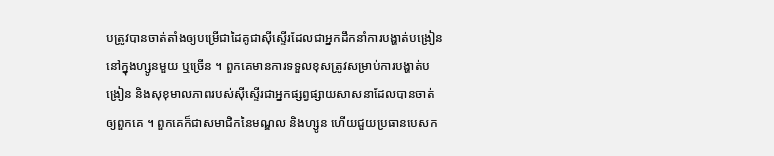បត្រូវបានចាត់តាំងឲ្យបម្រើជាដៃគូជាស៊ីស្ទើរដែលជាអ្នកដឹកនាំការបង្ហាត់បង្រៀននៅក្នុងហ្សូនមួយ ឬច្រើន ។ ពួកគេមានការទទួលខុសត្រូវសម្រាប់ការបង្ហាត់បង្រៀន និងសុខុមាលភាពរបស់ស៊ីស្ទើរជាអ្នកផ្សព្វផ្សាយសាសនាដែលបានចាត់ឲ្យពួកគេ ។ ពួកគេក៏ជាសមាជិកនៃមណ្ឌល និងហ្សូន ហើយជួយប្រធានបេសក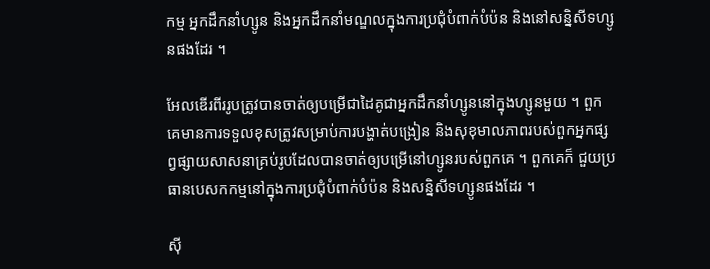កម្ម អ្នកដឹកនាំហ្សូន និងអ្នកដឹកនាំមណ្ឌលក្នុងការប្រជុំបំពាក់បំប៉ន និងនៅសន្និសីទហ្សូនផងដែរ ។

អែលឌើរពីររូបត្រូវបានចាត់ឲ្យបម្រើជាដៃគូជាអ្នកដឹកនាំហ្សូននៅក្នុងហ្សូនមួយ ។ ពួកគេមានការទទួលខុសត្រូវសម្រាប់ការបង្ហាត់បង្រៀន និងសុខុមាលភាពរបស់ពួកអ្នកផ្សព្វផ្សាយសាសនាគ្រប់រូបដែលបានចាត់ឲ្យបម្រើនៅហ្សូនរបស់ពួកគេ ។ ពួកគេក៏ ជួយប្រធានបេសកកម្មនៅក្នុងការប្រជុំបំពាក់បំប៉ន និងសន្និសីទហ្សូនផងដែរ ។

ស៊ី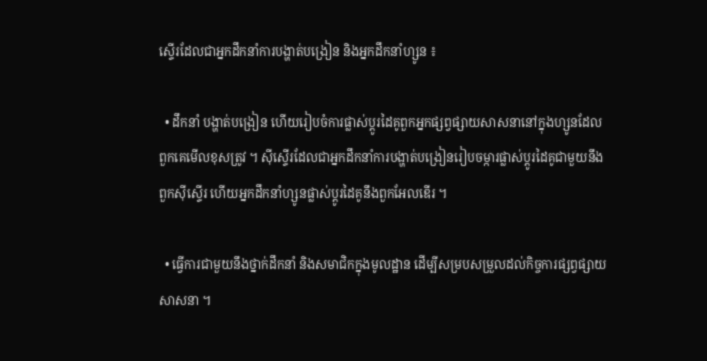ស្ទើរដែលជាអ្នកដឹកនាំការបង្ហាត់បង្រៀន និងអ្នកដឹកនាំហ្សូន ៖

  • ដឹកនាំ បង្ហាត់បង្រៀន ហើយរៀបចំការផ្លាស់ប្ដូរដៃគូពួកអ្នកផ្សព្វផ្សាយសាសនានៅក្នុងហ្សូនដែលពួកគេមើលខុសត្រូវ ។ ស៊ីស្ទើរដែលជាអ្នកដឹកនាំការបង្ហាត់បង្រៀនរៀបចម្ការផ្លាស់ប្ដូរដៃគូជាមួយនឹងពួកស៊ីស្ទើរ ហើយអ្នកដឹកនាំហ្សូនផ្លាស់ប្ដូរដៃគូនឹងពួកអែលឌើរ ។

  • ធ្វើការជាមួយនឹងថ្នាក់ដឹកនាំ និងសមាជិកក្នុងមូលដ្ឋាន ដើម្បីសម្របសម្រួលដល់កិច្ចការផ្សព្វផ្សាយសាសនា ។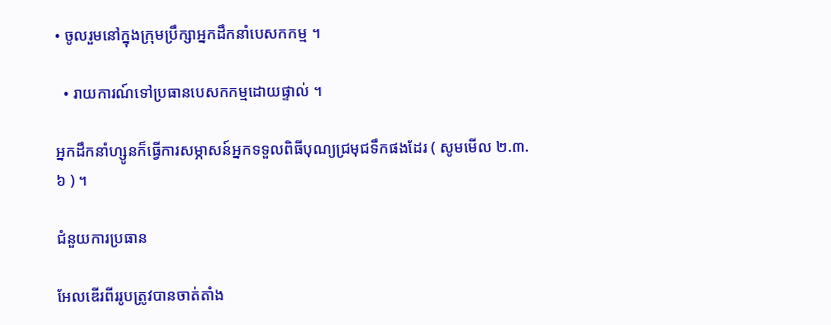• ចូលរួមនៅក្នុងក្រុមប្រឹក្សាអ្នកដឹកនាំបេសកកម្ម ។

  • រាយការណ៍ទៅប្រធានបេសកកម្មដោយផ្ទាល់ ។

អ្នកដឹកនាំហ្សូនក៏ធ្វើការសម្ភាសន៍អ្នកទទួលពិធីបុណ្យជ្រមុជទឹកផងដែរ ( សូមមើល ២.៣.៦ ) ។

ជំនួយការប្រធាន

អែលឌើរពីររូបត្រូវបានចាត់តាំង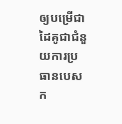ឲ្យបម្រើជាដៃគូជាជំនួយការប្រធានបេសក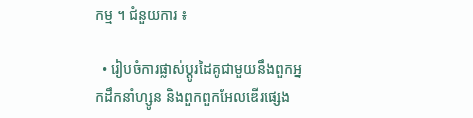កម្ម ។ ជំនួយការ ៖

  • រៀបចំការផ្លាស់ប្ដូរដៃគូជាមួយនឹងពួកអ្នកដឹកនាំហ្សូន និងពួកពួកអែលឌើរផ្សេង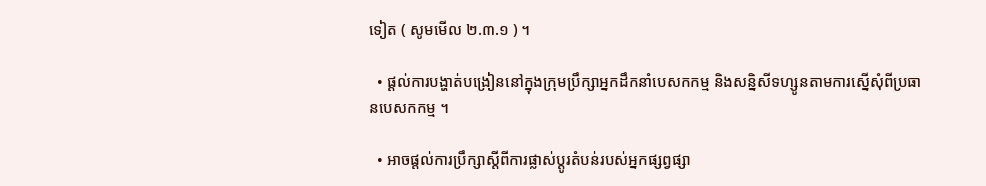ទៀត ( សូមមើល ២.៣.១ ) ។

  • ផ្ដល់ការបង្ហាត់បង្រៀននៅក្នុងក្រុមប្រឹក្សាអ្នកដឹកនាំបេសកកម្ម និងសន្និសីទហ្សូនតាមការស្នើសុំពីប្រធានបេសកកម្ម ។

  • អាចផ្ដល់ការប្រឹក្សាស្ដីពីការផ្លាស់ប្ដូរតំបន់របស់អ្នកផ្សព្វផ្សា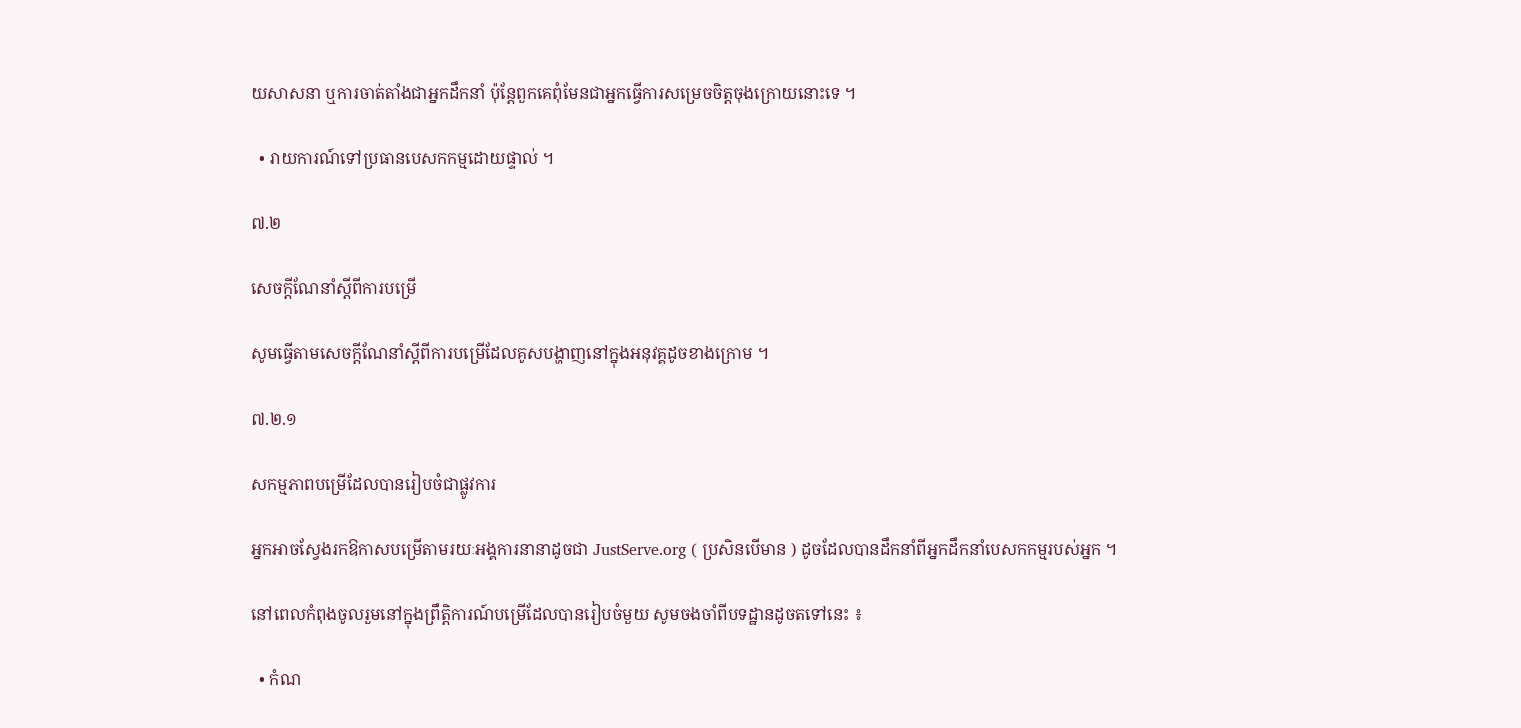យសាសនា ឬការចាត់តាំងជាអ្នកដឹកនាំ ប៉ុន្តែពួកគេពុំមែនជាអ្នកធ្វើការសម្រេចចិត្តចុងក្រោយនោះទេ ។

  • រាយការណ៍ទៅប្រធានបេសកកម្មដោយផ្ទាល់ ។

៧.២

សេចក្ដីណែនាំស្តីពីការបម្រើ

សូមធ្វើតាមសេចក្ដីណែនាំស្តីពីការបម្រើដែលគូសបង្ហាញនៅក្នុងអនុវគ្គដូចខាងក្រោម ។

៧.២.១

សកម្មភាពបម្រើដែលបានរៀបចំជាផ្លូវការ

អ្នកអាចស្វែងរកឱកាសបម្រើតាមរយៈអង្គការនានាដូចជា JustServe.org ( ប្រសិនបើមាន ) ដូចដែលបានដឹកនាំពីអ្នកដឹកនាំបេសកកម្មរបស់អ្នក ។

នៅពេលកំពុងចូលរួមនៅក្នុងព្រឹត្តិការណ៍បម្រើដែលបានរៀបចំមួយ សូមចងចាំពីបទដ្ឋានដូចតទៅនេះ ៖

  • កំណ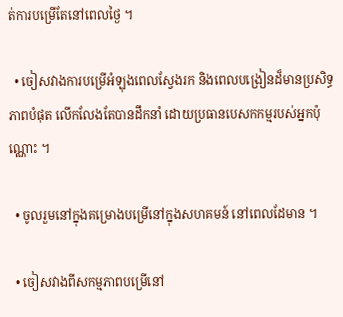ត់ការបម្រើតែនៅពេលថ្ងៃ ។

  • ចៀសវាងការបម្រើអំឡុងពេលស្វែងរក និងពេលបង្រៀនដ៏មានប្រសិទ្ធភាពបំផុត លើកលែងតែបានដឹកនាំ ដោយប្រធានបេសកកម្មរបស់អ្នកប៉ុណ្ណោះ ។

  • ចូលរួមនៅក្នុងគម្រោងបម្រើនៅក្នុងសហគមន៍ នៅពេលដែមាន ។

  • ចៀសវាងពីសកម្មភាពបម្រើនៅ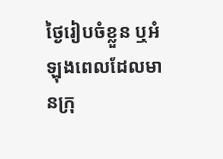ថ្ងៃរៀបចំខ្លួន ឬអំឡុងពេលដែលមានក្រុ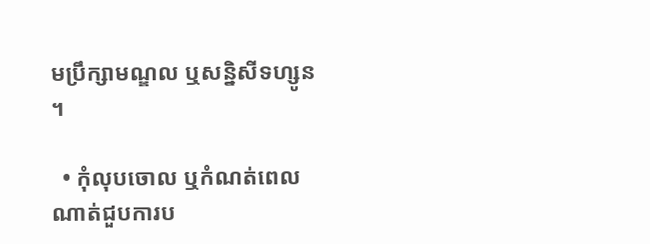មប្រឹក្សាមណ្ឌល ឬសន្និសីទហ្សូន ។

  • កុំលុបចោល ឬកំណត់ពេលណាត់ជួបការប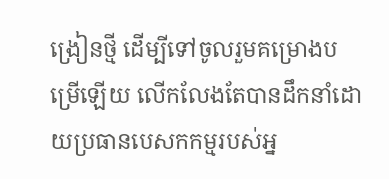ង្រៀនថ្មី ដើម្បីទៅចូលរួមគម្រោងបម្រើឡើយ លើកលែងតែបានដឹកនាំដោយប្រធានបេសកកម្មរបស់អ្ន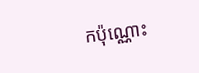កប៉ុណ្ណោះ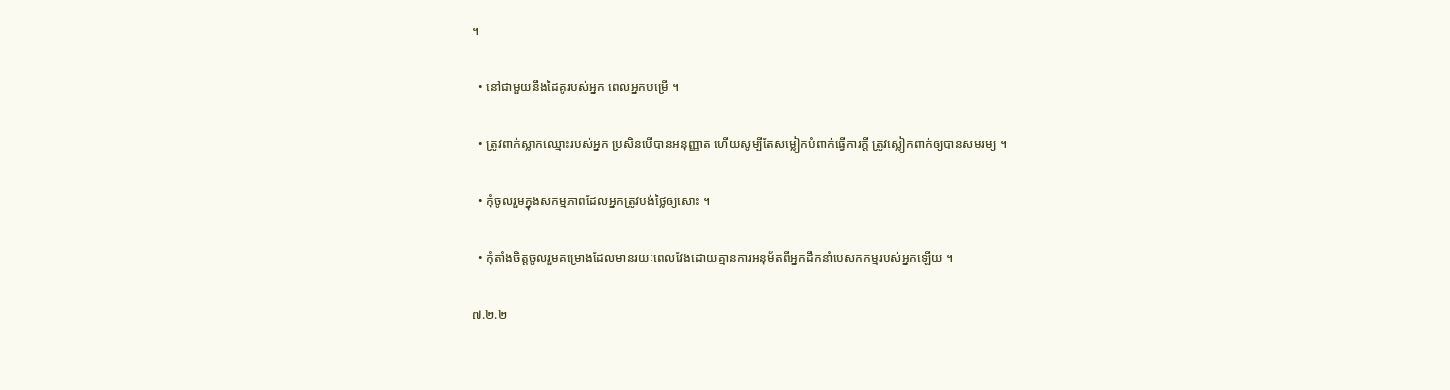។

  • នៅជាមួយនឹងដៃគូរបស់អ្នក ពេលអ្នកបម្រើ ។

  • ត្រូវពាក់ស្លាកឈ្មោះរបស់អ្នក ប្រសិនបើបានអនុញ្ញាត ហើយសូម្បីតែសម្លៀកបំពាក់ធ្វើការក្ដី ត្រូវស្លៀកពាក់ឲ្យបានសមរម្យ ។

  • កុំចូលរួមក្នុងសកម្មភាពដែលអ្នកត្រូវបង់ថ្លៃឲ្យសោះ ។

  • កុំតាំងចិត្តចូលរួមគម្រោងដែលមានរយៈពេលវែងដោយគ្មានការអនុម័តពីអ្នកដឹកនាំបេសកកម្មរបស់អ្នកឡើយ ។

៧.២.២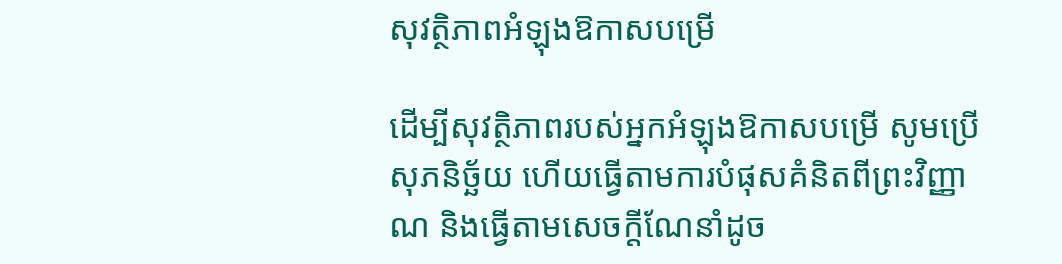សុវត្ថិភាពអំឡុងឱកាសបម្រើ

ដើម្បីសុវត្ថិភាពរបស់អ្នកអំឡុងឱកាសបម្រើ សូមប្រើសុភនិច្ឆ័យ ហើយធ្វើតាមការបំផុសគំនិតពីព្រះវិញ្ញាណ និងធ្វើតាមសេចក្ដីណែនាំដូច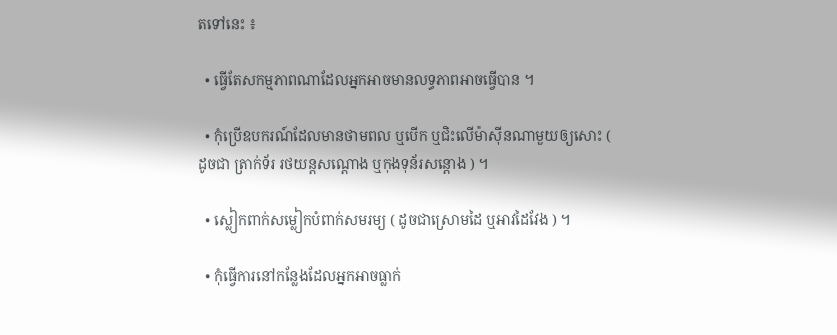តទៅនេះ ៖

  • ធ្វើតែសកម្មភាពណាដែលអ្នកអាចមានលទ្ធភាពអាចធ្វើបាន ។

  • កុំប្រើឧបករណ៍ដែលមានថាមពល ឬបើក ឬជិះលើម៉ាស៊ីនណាមួយឲ្យសោះ ( ដូចជា ត្រាក់ទ័រ រថយន្តសណ្ដោង ឬកុងទុន័រសន្តោង ) ។

  • ស្លៀកពាក់សម្លៀកបំពាក់សមរម្យ ( ដូចជាស្រោមដៃ ឬអាវដៃវែង ) ។

  • កុំធ្វើការនៅកន្លែងដែលអ្នកអាចធ្លាក់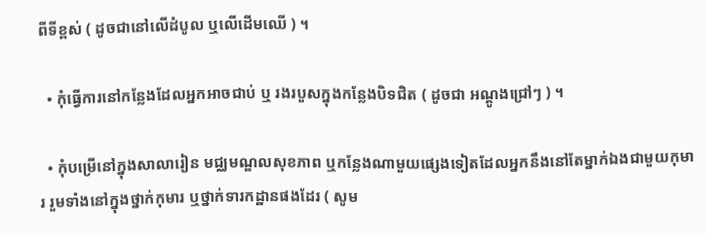ពីទីខ្ពស់ ( ដូចជានៅលើដំបូល ឬលើដើមឈើ ) ។

  • កុំធ្វើការនៅកន្លែងដែលអ្នកអាចជាប់ ឬ រងរបួសក្នុងកន្លែងបិទជិត ( ដូចជា អណ្តូងជ្រៅៗ ) ។

  • កុំបម្រើនៅក្នុងសាលារៀន មជ្ឈមណ្ឌលសុខភាព ឬកន្លែងណាមួយផ្សេងទៀតដែលអ្នកនឹងនៅតែម្នាក់ឯងជាមួយកុមារ រួមទាំងនៅក្នុងថ្នាក់កុមារ ឬថ្នាក់ទារកដ្ឋានផងដែរ ( សូម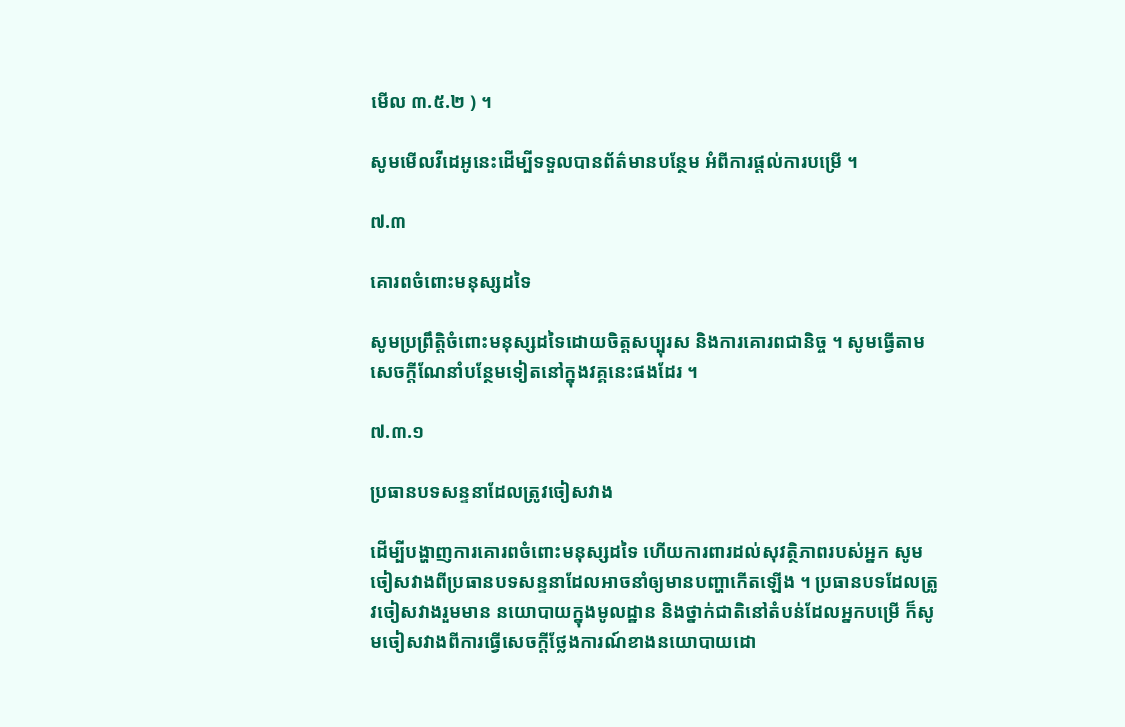មើល ៣.៥.២ ) ។

សូមមើលវីដេអូនេះដើម្បីទទួលបានព័ត៌មានបន្ថែម អំពីការផ្ដល់ការបម្រើ ។

៧.៣

គោរពចំពោះមនុស្សដទៃ

សូមប្រព្រឹត្តិចំពោះមនុស្សដទៃដោយចិត្តសប្បុរស និងការគោរពជានិច្ច ។ សូមធ្វើតាមសេចក្ដីណែនាំបន្ថែមទៀតនៅក្នុងវគ្គនេះផងដែរ ។

៧.៣.១

ប្រធានបទសន្ទនាដែលត្រូវចៀសវាង

ដើម្បីបង្ហាញការគោរពចំពោះមនុស្សដទៃ ហើយការពារដល់សុវត្ថិភាពរបស់អ្នក សូមចៀសវាងពីប្រធានបទសន្ទនាដែលអាចនាំឲ្យមានបញ្ហាកើតឡើង ។ ប្រធានបទដែលត្រូវចៀសវាងរួមមាន នយោបាយក្នុងមូលដ្ឋាន និងថ្នាក់ជាតិនៅតំបន់ដែលអ្នកបម្រើ ក៏សូមចៀសវាងពីការធ្វើសេចក្ដីថ្លែងការណ៍ខាងនយោបាយដោ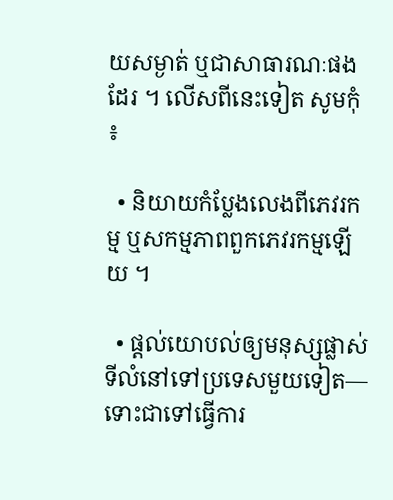យសម្ងាត់ ឬជាសាធារណៈផងដែរ ។ លើសពីនេះទៀត សូមកុំ ៖

  • និយាយកំប្លែងលេងពីភេវរកម្ម ឬសកម្មភាពពួកភេវរកម្មឡើយ ។

  • ផ្ដល់យោបល់ឲ្យមនុស្សផ្លាស់ទីលំនៅទៅប្រទេសមួយទៀត—ទោះជាទៅធ្វើការ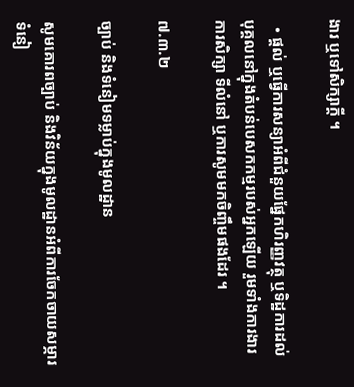ងារ ឬទៅសិក្សាក្ដី ។

  • ផ្ដល់ ឬធ្វើការសន្យាអំពីជំនួយផ្នែកហិរញ្ញវត្ថុ ឬទិដ្ឋការដល់បុគ្គលនៅក្នុងតំបន់បេសកកម្មរបស់អ្នកឡើយ រួមទាំងការងារ ការសិក្សា ទីលំនៅ ឬការសូមមកចិញ្ចឹមផងដែរ ។

៧.៣.២

ច្បាប់ និងទំនៀមទម្លាប់ក្នុងមូលដ្ឋាន

សូមគោរពច្បាប់ និងវិន័យក្នុងមូលដ្ឋានអំពីការចែកចាយសម្ភារ ទំនៀ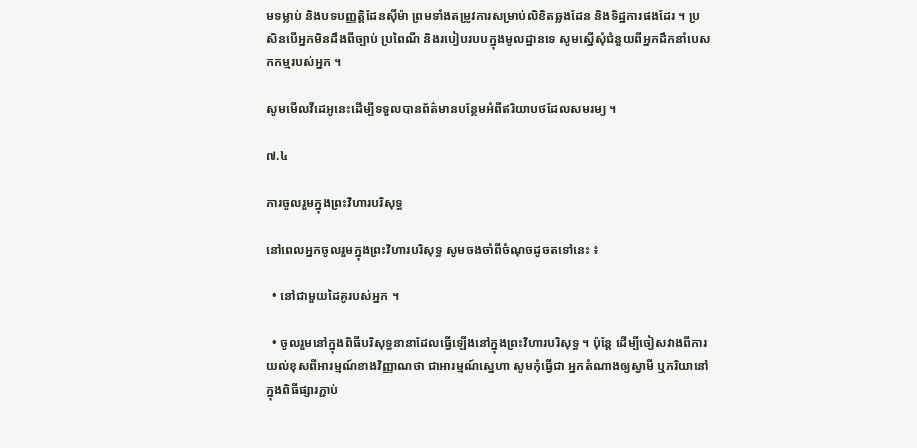មទម្លាប់ និងបទបញ្ញត្តិដែនស៊ីម៉ា ព្រមទាំងតម្រូវការសម្រាប់លិខិតឆ្លងដែន និងទិដ្ឋការផងដែរ ។ ប្រសិនបើអ្នកមិនដឹងពីច្បាប់ ប្រពៃណី និងរបៀបរបបក្នុងមូលដ្ឋានទេ សូមស្នើសុំជំនួយពីអ្នកដឹកនាំបេសកកម្មរបស់អ្នក ។

សូមមើលវីដេអូនេះដើម្បីទទួលបានព័ត៌មានបន្ថែមអំពីឥរិយាបថដែលសមរម្យ ។

៧.៤

ការចូលរួមក្នុងព្រះវិហារបរិសុទ្ធ

នៅពេលអ្នកចូលរួមក្នុងព្រះវិហារបរិសុទ្ធ សូមចងចាំពីចំណុចដូចតទៅនេះ ៖

  • នៅជាមួយដៃគូរបស់អ្នក ។

  • ចូលរួមនៅក្នុងពិធីបរិសុទ្ធនានាដែលធ្វើឡើងនៅក្នុងព្រះវិហារបរិសុទ្ធ ។ ប៉ុន្តែ ដើម្បីចៀសវាងពីការយល់ខុសពីអារម្មណ៍ខាងវិញ្ញាណថា ជាអារម្មណ៍ស្នេហា សូមកុំធ្វើជា អ្នកតំណាងឲ្យស្វាមី ឬភរិយានៅក្នុងពិធីផ្សារភ្ជាប់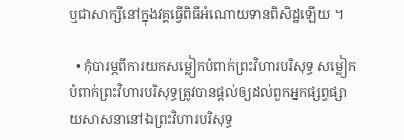ឬជាសាក្សីនៅក្នុងវគ្គធ្វើពិធីអំណោយទានពិសិដ្ឋឡើយ ។

  • កុំបារម្ភពីការយកសម្លៀកបំពាក់ព្រះវិហារបរិសុទ្ធ សម្លៀកបំពាក់ព្រះវិហារបរិសុទ្ធត្រូវបានផ្ដល់ឲ្យដល់ពួកអ្នកផ្សព្វផ្សាយសាសនានៅឯព្រះវិហារបរិសុទ្ធ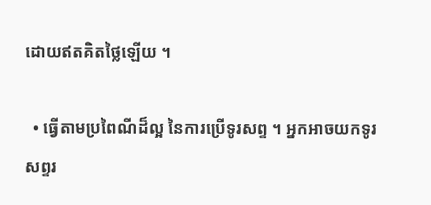ដោយឥតគិតថ្លៃឡើយ ។

  • ធ្វើតាមប្រពៃណីដ៏ល្អ នៃការប្រើទូរសព្ទ ។ អ្នកអាចយកទូរសព្ទរ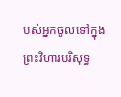បស់អ្នកចូលទៅក្នុងព្រះវិហារបរិសុទ្ធ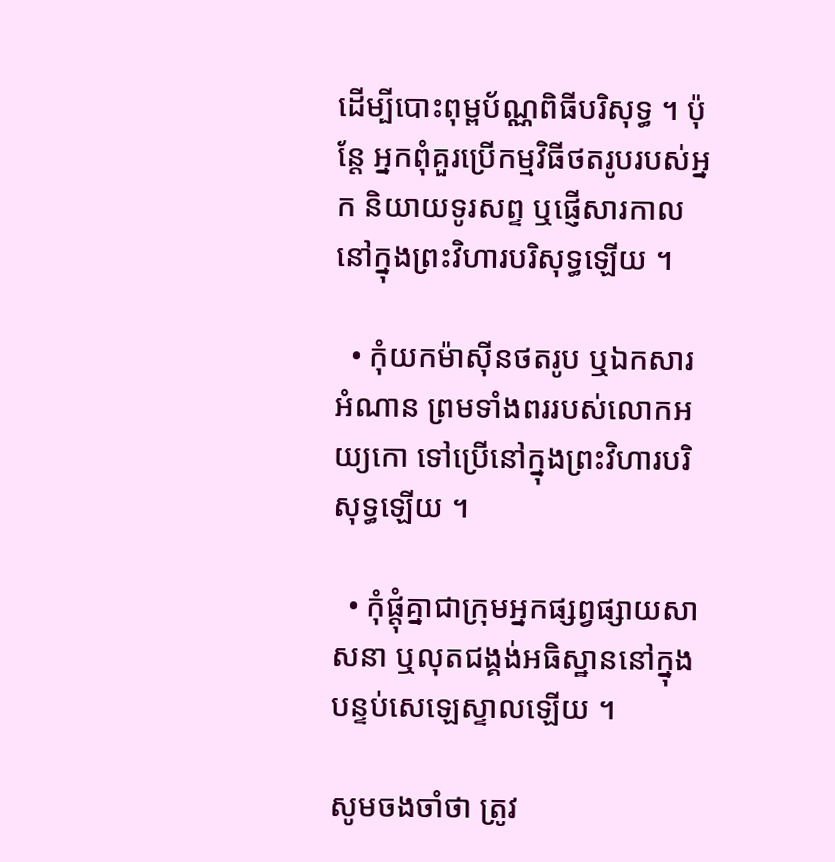ដើម្បីបោះពុម្ពប័ណ្ណពិធីបរិសុទ្ធ ។ ប៉ុន្តែ អ្នកពុំគួរប្រើកម្មវិធីថតរូបរបស់អ្នក និយាយទូរសព្ទ ឬផ្ញើសារកាលនៅក្នុងព្រះវិហារបរិសុទ្ធឡើយ ។

  • កុំយកម៉ាស៊ីនថតរូប ឬឯកសារអំណាន ព្រមទាំងពររបស់លោកអយ្យកោ ទៅប្រើនៅក្នុងព្រះវិហារបរិសុទ្ធឡើយ ។

  • កុំផ្ដុំគ្នាជាក្រុមអ្នកផ្សព្វផ្សាយសាសនា ឬលុតជង្គង់អធិស្ឋាននៅក្នុងបន្ទប់សេឡេស្ទាលឡើយ ។

សូមចងចាំថា ត្រូវ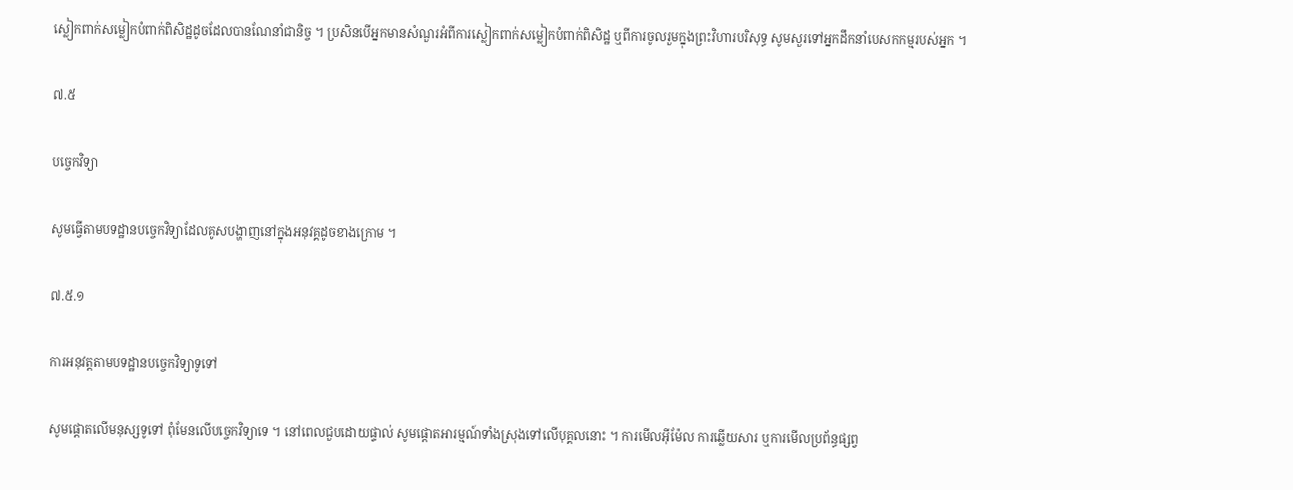ស្លៀកពាក់សម្លៀកបំពាក់ពិសិដ្ឋដូចដែលបានណែនាំជានិច្ច ។ ប្រសិនបើអ្នកមានសំណួរអំពីការស្លៀកពាក់សម្លៀកបំពាក់ពិសិដ្ឋ ឬពីការចូលរួមក្នុងព្រះវិហារបរិសុទ្ធ សូមសួរទៅអ្នកដឹកនាំបេសកកម្មរបស់អ្នក ។

៧.៥

បច្ចេកវិទ្យា

សូមធ្វើតាមបទដ្ឋានបច្ចេកវិទ្យាដែលគូសបង្ហាញនៅក្នុងអនុវគ្គដូចខាងក្រោម ។

៧.៥.១

ការអនុវត្តតាមបទដ្ឋានបច្ចេកវិទ្យាទូទៅ

សូមផ្ដោតលើមនុស្សទូទៅ ពុំមែនលើបច្ចេកវិទ្យាទេ ។ នៅពេលជួបដោយផ្ទាល់ សូមផ្ដោតអារម្មណ៍ទាំងស្រុងទៅលើបុគ្គលនោះ ។ ការមើលអ៊ីម៉ែល ការឆ្លើយសារ ឬការមើលប្រព័ន្ធផ្សព្វ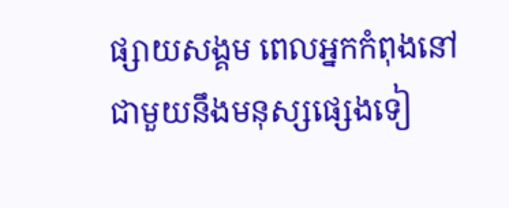ផ្សាយសង្គម ពេលអ្នកកំពុងនៅជាមួយនឹងមនុស្សផ្សេងទៀ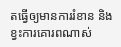តធ្វើឲ្យមានការរំខាន និងខ្វះការគោរពណាស់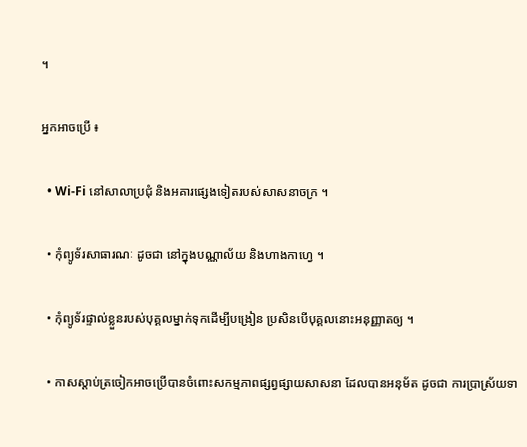។

អ្នកអាចប្រើ ៖

  • Wi-Fi នៅសាលាប្រជុំ និងអគារផ្សេងទៀតរបស់សាសនាចក្រ ។

  • កុំព្យូទ័រសាធារណៈ ដូចជា នៅក្នុងបណ្ណាល័យ និងហាងកាហ្វេ ។

  • កុំព្យូទ័រផ្ទាល់ខ្លួនរបស់បុគ្គលម្នាក់ទុកដើម្បីបង្រៀន ប្រសិនបើបុគ្គលនោះអនុញ្ញាតឲ្យ ។

  • កាសស្ដាប់ត្រចៀកអាចប្រើបានចំពោះសកម្មភាពផ្សព្វផ្សាយសាសនា ដែលបានអនុម័ត ដូចជា ការប្រាស្រ័យទា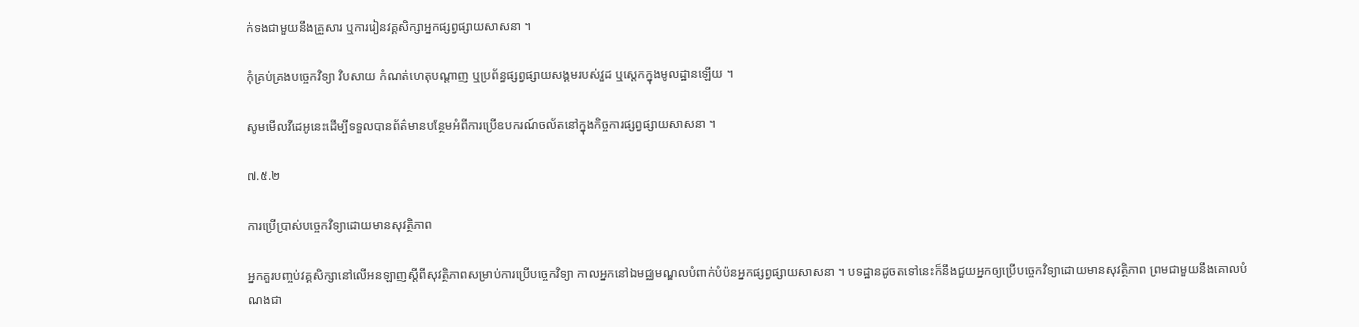ក់ទងជាមួយនឹងគ្រួសារ ឬការរៀនវគ្គសិក្សាអ្នកផ្សព្វផ្សាយសាសនា ។

កុំគ្រប់គ្រងបច្ចេកវិទ្យា វិបសាយ កំណត់ហេតុបណ្ដាញ ឬប្រព័ន្ធផ្សព្វផ្សាយសង្គមរបស់វួដ ឬស្តេកក្នុងមូលដ្ឋានឡើយ ។

សូមមើលវីដេអូនេះដើម្បីទទួលបានព័ត៌មានបន្ថែមអំពីការប្រើឧបករណ៍ចល័តនៅក្នុងកិច្ចការផ្សព្វផ្សាយសាសនា ។

៧.៥.២

ការប្រើប្រាស់បច្ចេកវិទ្យាដោយមានសុវត្ថិភាព

អ្នកគួរបញ្ចប់វគ្គសិក្សានៅលើអនឡាញស្ដីពីសុវត្ថិភាពសម្រាប់ការប្រើបច្ចេកវិទ្យា កាលអ្នកនៅឯមជ្ឈមណ្ឌលបំពាក់បំប៉នអ្នកផ្សព្វផ្សាយសាសនា ។ បទដ្ឋានដូចតទៅនេះក៏នឹងជួយអ្នកឲ្យប្រើបច្ចេកវិទ្យាដោយមានសុវត្ថិភាព ព្រមជាមួយនឹងគោលបំណងជា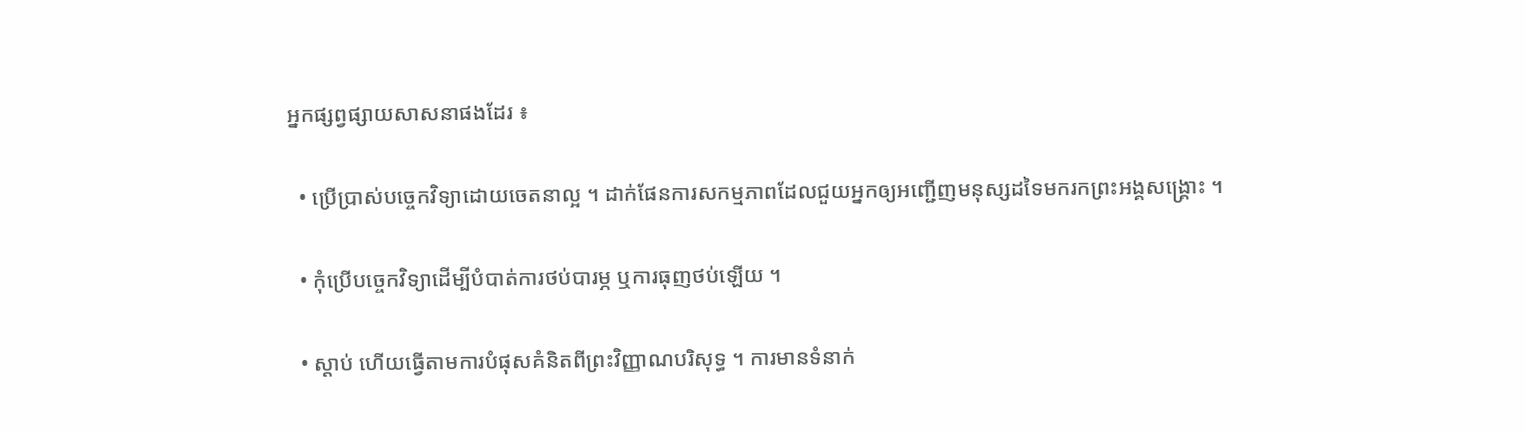អ្នកផ្សព្វផ្សាយសាសនាផងដែរ ៖

  • ប្រើប្រាស់បច្ចេកវិទ្យាដោយចេតនាល្អ ។ ដាក់ផែនការសកម្មភាពដែលជួយអ្នកឲ្យអញ្ជើញមនុស្សដទៃមករកព្រះអង្គសង្គ្រោះ ។

  • កុំប្រើបច្ចេកវិទ្យាដើម្បីបំបាត់ការថប់បារម្ភ ឬការធុញថប់ឡើយ ។

  • ស្ដាប់ ហើយធ្វើតាមការបំផុសគំនិតពីព្រះវិញ្ញាណបរិសុទ្ធ ។ ការមានទំនាក់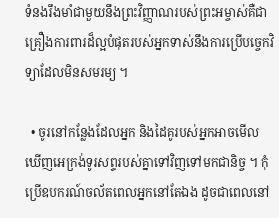ទំនងរឹងមាំជាមួយនឹងព្រះវិញ្ញាណរបស់ព្រះអម្ចាស់គឺជាគ្រឿងការពារដ៏ល្អបំផុតរបស់អ្នកទាស់នឹងការប្រើបច្ចេកវិទ្យាដែលមិនសមរម្យ ។

  • ចូរនៅកន្លែងដែលអ្នក និងដៃគូរបស់អ្នកអាចមើលឃើញអេក្រង់ទូរសព្ទរបស់គ្នាទៅវិញទៅមកជានិច្ច ។ កុំប្រើឧបករណ៍ចល័តពេលអ្នកនៅតែឯង ដូចជាពេលនៅ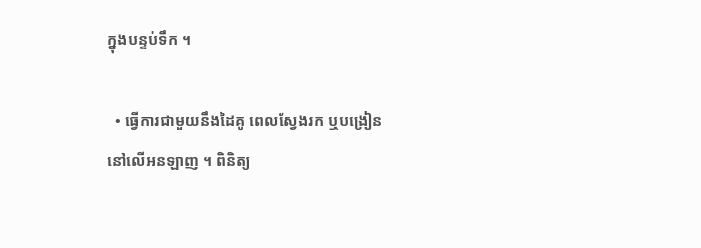ក្នុងបន្ទប់ទឹក ។

  • ធ្វើការជាមួយនឹងដៃគូ ពេលស្វែងរក ឬបង្រៀននៅលើអនឡាញ ។ ពិនិត្យ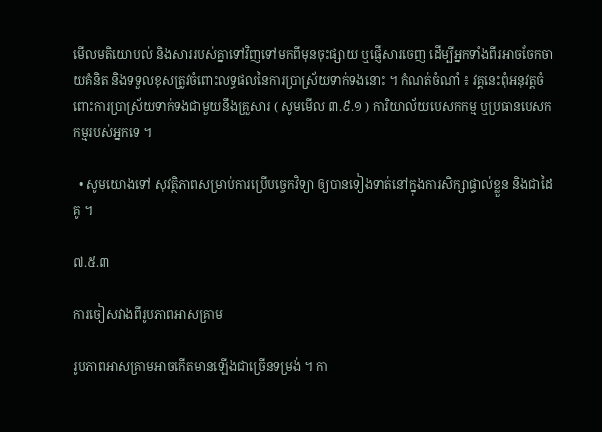មើលមតិយោបល់ និងសាររបស់គ្នាទៅវិញទៅមកពីមុនចុះផ្សាយ ឬផ្ញើសារចេញ ដើម្បីអ្នកទាំងពីរអាចចែកចាយគំនិត និងទទួលខុសត្រូវចំពោះលទ្ធផលនៃការប្រាស្រ័យទាក់ទងនោះ ។ កំណត់ចំណាំ ៖ វគ្គនេះពុំអនុវត្តចំពោះការប្រាស្រ័យទាក់ទងជាមួយនឹងគ្រួសារ ( សូមមើល ៣.៩.១ ) ការិយាល័យបេសកកម្ម ឬប្រធានបេសកកម្មរបស់អ្នកទេ ។

  • សូមយោងទៅ សុវត្ថិភាពសម្រាប់ការប្រើបច្ចេកវិទ្យា ឲ្យបានទៀងទាត់នៅក្នុងការសិក្សាផ្ទាល់ខ្លួន និងជាដៃគូ ។

៧.៥.៣

ការចៀសវាងពីរូបភាពអាសគ្រាម

រូបភាពអាសគ្រាមអាចកើតមានឡើងជាច្រើនទម្រង់ ។ កា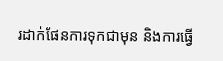រដាក់ផែនការទុកជាមុន និងការធ្វើ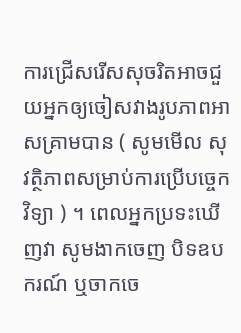ការជ្រើសរើសសុចរិតអាចជួយអ្នកឲ្យចៀសវាងរូបភាពអាសគ្រាមបាន ( សូមមើល សុវត្ថិភាពសម្រាប់ការប្រើបច្ចេកវិទ្យា ) ។ ពេលអ្នកប្រទះឃើញវា សូមងាកចេញ បិទឧបករណ៍ ឬចាកចេ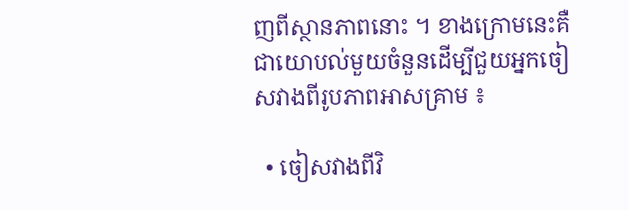ញពីស្ថានភាពនោះ ។ ខាងក្រោមនេះគឺជាយោបល់មួយចំនួនដើម្បីជួយអ្នកចៀសវាងពីរូបភាពអាសគ្រាម ៖

  • ចៀសវាងពីវិ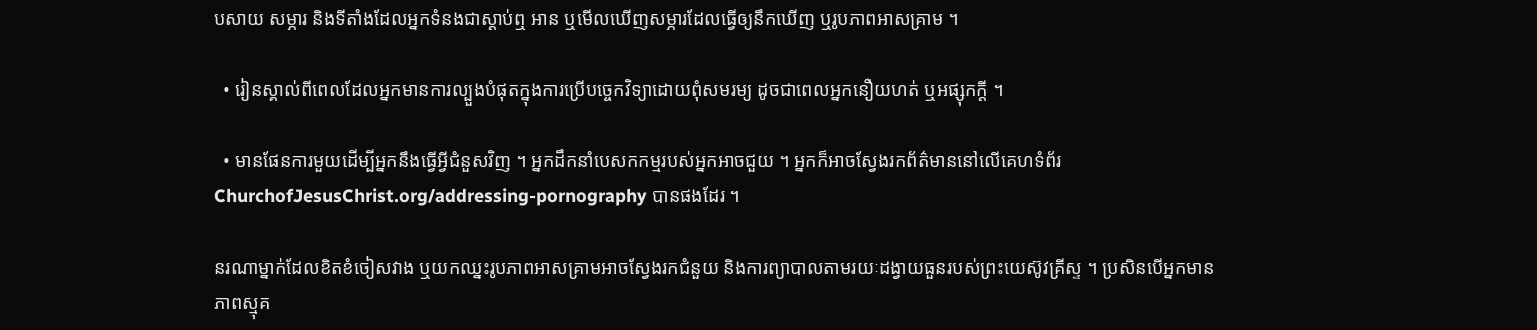បសាយ សម្ភារ និងទីតាំងដែលអ្នកទំនងជាស្ដាប់ឮ អាន ឬមើលឃើញសម្ភារដែលធ្វើឲ្យនឹកឃើញ ឬរូបភាពអាសគ្រាម ។

  • រៀនស្គាល់ពីពេលដែលអ្នកមានការល្បួងបំផុតក្នុងការប្រើបច្ចេកវិទ្យាដោយពុំសមរម្យ ដូចជាពេលអ្នកនឿយហត់ ឬអផ្សុកក្តី ។

  • មានផែនការមួយដើម្បីអ្នកនឹងធ្វើអ្វីជំនួសវិញ ។ អ្នកដឹកនាំបេសកកម្មរបស់អ្នកអាចជួយ ។ អ្នកក៏អាចស្វែងរកព័ត៌មាននៅលើគេហទំព័រ ChurchofJesusChrist.org/addressing-pornography បានផងដែរ ។

នរណាម្នាក់ដែលខិតខំចៀសវាង ឬយកឈ្នះរូបភាពអាសគ្រាមអាចស្វែងរកជំនួយ និងការព្យាបាលតាមរយៈដង្វាយធួនរបស់ព្រះយេស៊ូវគ្រីស្ទ ។ ប្រសិនបើអ្នកមានភាពស្មុគ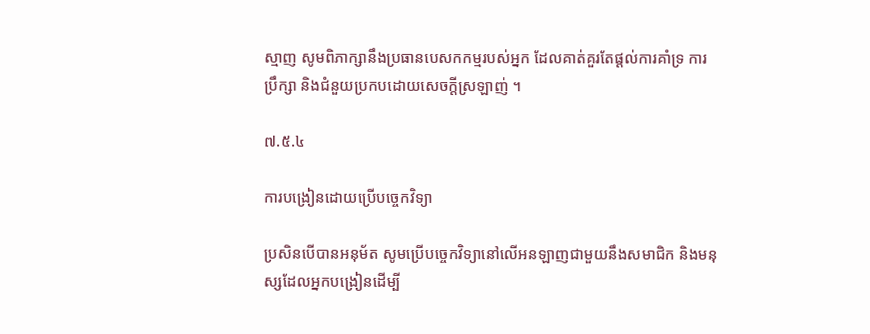ស្មាញ សូមពិភាក្សានឹងប្រធានបេសកកម្មរបស់អ្នក ដែលគាត់គួរតែផ្ដល់ការគាំទ្រ ការប្រឹក្សា និងជំនួយប្រកបដោយសេចក្ដីស្រឡាញ់ ។

៧.៥.៤

ការបង្រៀនដោយប្រើបច្ចេកវិទ្យា

ប្រសិនបើបានអនុម័ត សូមប្រើបច្ចេកវិទ្យានៅលើអនឡាញជាមួយនឹងសមាជិក និងមនុស្សដែលអ្នកបង្រៀនដើម្បី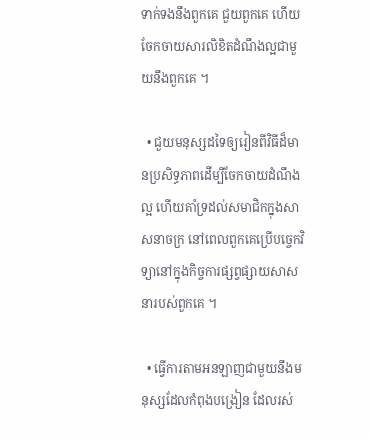ទាក់ទងនឹងពួកគេ ជួយពួកគេ ហើយចែកចាយសារលិខិតដំណឹងល្អជាមួយនឹងពួកគេ ។

  • ជួយមនុស្សដទៃឲ្យរៀនពីវិធីដ៏មានប្រសិទ្ធភាពដើម្បីចែកចាយដំណឹងល្អ ហើយគាំទ្រដល់សមាជិកក្នុងសាសនាចក្រ នៅពេលពួកគេប្រើបច្ចេកវិទ្យានៅក្នុងកិច្ចការផ្សព្វផ្សាយសាសនារបស់ពួកគេ ។

  • ធ្វើការតាមអនឡាញជាមួយនឹងមនុស្សដែលកំពុងបង្រៀន ដែលរស់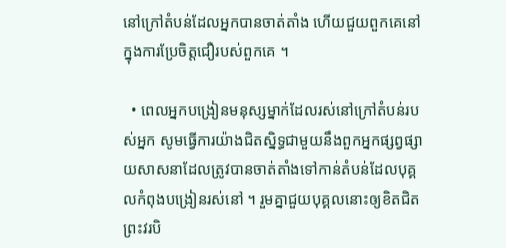នៅក្រៅតំបន់ដែលអ្នកបានចាត់តាំង ហើយជួយពួកគេនៅក្នុងការប្រែចិត្តជឿរបស់ពួកគេ ។

  • ពេលអ្នកបង្រៀនមនុស្សម្នាក់ដែលរស់នៅក្រៅតំបន់របស់អ្នក សូមធ្វើការយ៉ាងជិតស្និទ្ធជាមួយនឹងពួកអ្នកផ្សព្វផ្សាយសាសនាដែលត្រូវបានចាត់តាំងទៅកាន់តំបន់ដែលបុគ្គលកំពុងបង្រៀនរស់នៅ ។ រួមគ្នាជួយបុគ្គលនោះឲ្យខិតជិតព្រះវរបិ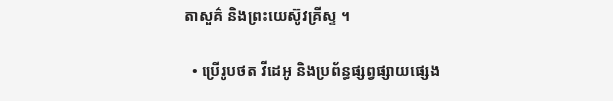តាសួគ៌ និងព្រះយេស៊ូវគ្រីស្ទ ។

  • ប្រើរូបថត វីដេអូ និងប្រព័ន្ធផ្សព្វផ្សាយផ្សេង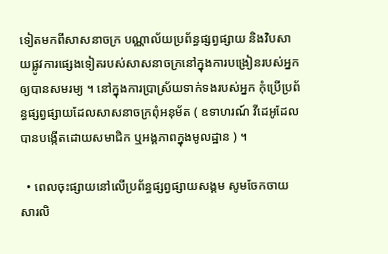ទៀតមកពីសាសនាចក្រ បណ្ណាល័យប្រព័ន្ធផ្សព្វផ្សាយ និងវិបសាយផ្លូវការផ្សេងទៀតរបស់សាសនាចក្រនៅក្នុងការបង្រៀនរបស់អ្នកឲ្យបានសមរម្យ ។ នៅក្នុងការប្រាស្រ័យទាក់ទងរបស់អ្នក កុំប្រើប្រព័ន្ធផ្សព្វផ្សាយដែលសាសនាចក្រពុំអនុម័ត ( ឧទាហរណ៍ វីដេអូដែលបានបង្កើតដោយសមាជិក ឬអង្គភាពក្នុងមូលដ្ឋាន ) ។

  • ពេលចុះផ្សាយនៅលើប្រព័ន្ធផ្សព្វផ្សាយសង្គម សូមចែកចាយសារលិ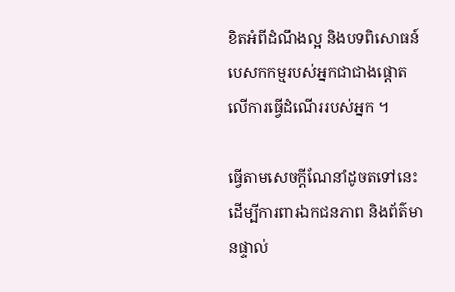ខិតអំពីដំណឹងល្អ និងបទពិសោធន៍បេសកកម្មរបស់អ្នកជាជាងផ្ដោតលើការធ្វើដំណើររបស់អ្នក ។

ធ្វើតាមសេចក្ដីណែនាំដូចតទៅនេះដើម្បីការពារឯកជនភាព និងព័ត៌មានផ្ទាល់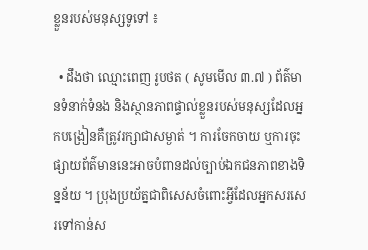ខ្លួនរបស់មនុស្សទូទៅ ៖

  • ដឹងថា ឈ្មោះពេញ រូបថត ( សូមមើល ៣.៧ ) ព័ត៌មានទំនាក់ទំនង និងស្ថានភាពផ្ទាល់ខ្លួនរបស់មនុស្សដែលអ្នកបង្រៀនគឺត្រូវរក្សាជាសម្ងាត់ ។ ការចែកចាយ ឬការចុះផ្សាយព័ត៌មាននេះអាចបំពានដល់ច្បាប់ឯកជនភាពខាងទិន្នន័យ ។ ប្រុងប្រយ័ត្នជាពិសេសចំពោះអ្វីដែលអ្នកសរសេរទៅកាន់ស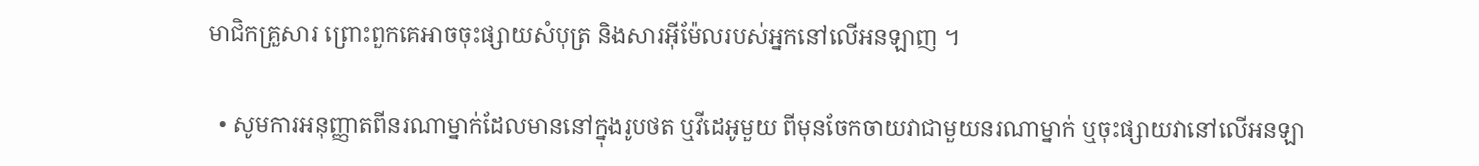មាជិកគ្រួសារ ព្រោះពួកគេអាចចុះផ្សាយសំបុត្រ និងសារអ៊ីម៉ែលរបស់អ្នកនៅលើអនឡាញ ។

  • សូមការអនុញ្ញាតពីនរណាម្នាក់ដែលមាននៅក្នុងរូបថត ឬវីដេអូមួយ ពីមុនចែកចាយវាជាមួយនរណាម្នាក់ ឬចុះផ្សាយវានៅលើអនឡា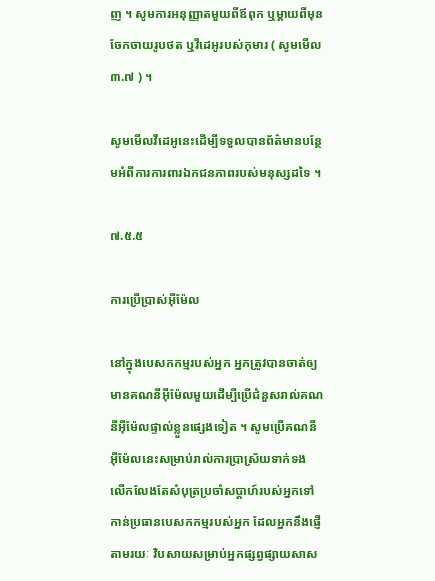ញ ។ សូមការអនុញ្ញាតមួយពីឪពុក ឬម្ដាយពីមុនចែកចាយរូបថត ឬវីដេអូរបស់កុមារ ( សូមមើល ៣.៧ ) ។

សូមមើលវីដេអូនេះដើម្បីទទួលបានព័ត៌មានបន្ថែមអំពីការការពារឯកជនភាពរបស់មនុស្សដទៃ ។

៧.៥.៥

ការប្រើប្រាស់អ៊ីម៉ែល

នៅក្នុងបេសកកម្មរបស់អ្នក អ្នកត្រូវបានចាត់ឲ្យមានគណនីអ៊ីម៉ែលមួយដើម្បីប្រើជំនួសរាល់គណនីអ៊ីម៉ែលផ្ទាល់ខ្លួនផ្សេងទៀត ។ សូមប្រើគណនីអ៊ីម៉ែលនេះសម្រាប់រាល់ការប្រាស្រ័យទាក់ទង លើកលែងតែសំបុត្រប្រចាំសប្ដាហ៍របស់អ្នកទៅកាន់ប្រធានបេសកកម្មរបស់អ្នក ដែលអ្នកនឹងផ្ញើតាមរយៈ វិបសាយសម្រាប់អ្នកផ្សព្វផ្សាយសាស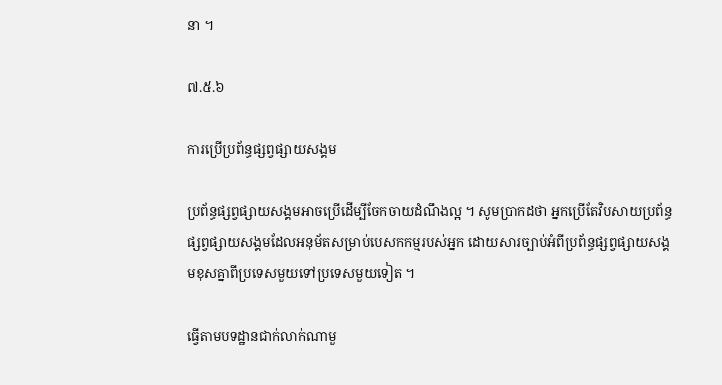នា ។

៧.៥.៦

ការប្រើប្រព័ន្ធផ្សព្វផ្សាយសង្គម

ប្រព័ន្ធផ្សព្វផ្សាយសង្គមអាចប្រើដើម្បីចែកចាយដំណឹងល្អ ។ សូមប្រាកដថា អ្នកប្រើតែវិបសាយប្រព័ន្ធផ្សព្វផ្សាយសង្គមដែលអនុម័តសម្រាប់បេសកកម្មរបស់អ្នក ដោយសារច្បាប់អំពីប្រព័ន្ធផ្សព្វផ្សាយសង្គមខុសគ្នាពីប្រទេសមួយទៅប្រទេសមួយទៀត ។

ធ្វើតាមបទដ្ឋានជាក់លាក់ណាមួ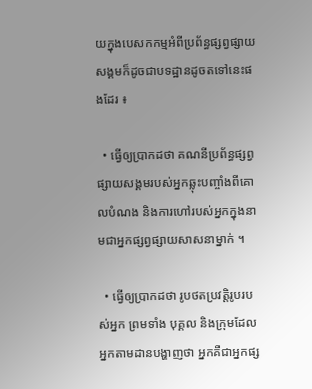យក្នុងបេសកកម្មអំពីប្រព័ន្ធផ្សព្វផ្សាយសង្គមក៏ដូចជាបទដ្ឋានដូចតទៅនេះផងដែរ ៖

  • ធ្វើឲ្យប្រាកដថា គណនីប្រព័ន្ធផ្សព្វផ្សាយសង្គមរបស់អ្នកឆ្លុះបញ្ចាំងពីគោលបំណង និងការហៅរបស់អ្នកក្នុងនាមជាអ្នកផ្សព្វផ្សាយសាសនាម្នាក់ ។

  • ធ្វើឲ្យប្រាកដថា រូបថតប្រវត្តិរូបរបស់អ្នក ព្រមទាំង បុគ្គល និងក្រុមដែលអ្នកតាមដានបង្ហាញថា អ្នកគឺជាអ្នកផ្ស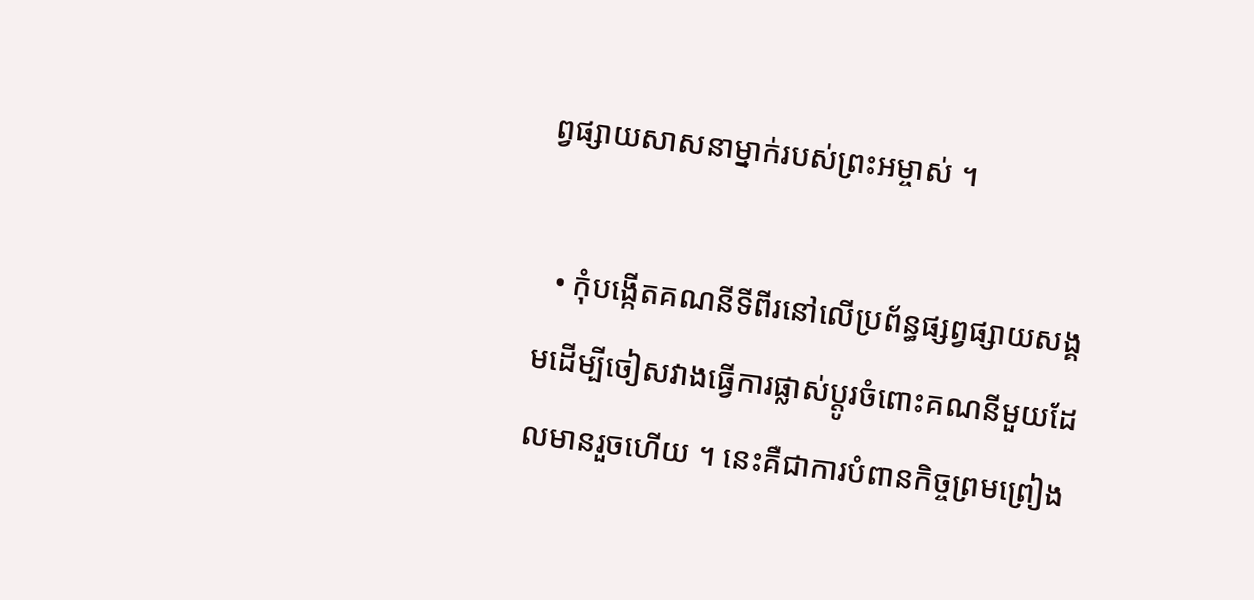ព្វផ្សាយសាសនាម្នាក់របស់ព្រះអម្ចាស់ ។

  • កុំបង្កើតគណនីទីពីរនៅលើប្រព័ន្ធផ្សព្វផ្សាយសង្គមដើម្បីចៀសវាងធ្វើការផ្លាស់ប្ដូរចំពោះគណនីមួយដែលមានរួចហើយ ។ នេះគឺជាការបំពានកិច្ចព្រមព្រៀង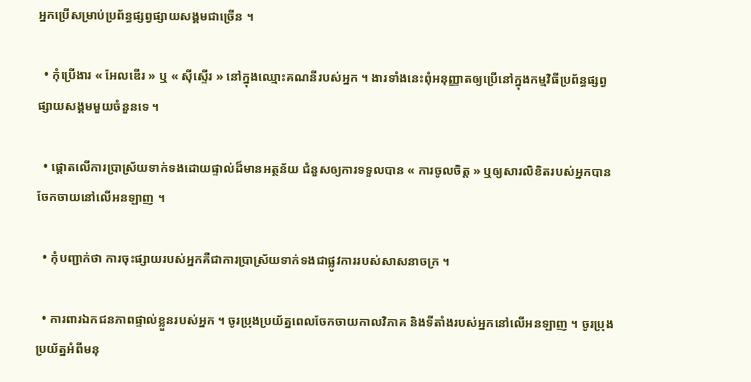អ្នកប្រើសម្រាប់ប្រព័ន្ធផ្សព្វផ្សាយសង្គមជាច្រើន ។

  • កុំប្រើងារ « អែលឌើរ » ឬ « ស៊ីស្ទើរ » នៅក្នុងឈ្មោះគណនីរបស់អ្នក ។ ងារទាំងនេះពុំអនុញ្ញាតឲ្យប្រើនៅក្នុងកម្មវិធីប្រព័ន្ធផ្សព្វផ្សាយសង្គមមួយចំនួនទេ ។

  • ផ្ដោតលើការប្រាស្រ័យទាក់ទងដោយផ្ទាល់ដ៏មានអត្ថន័យ ជំនួសឲ្យការទទួលបាន « ការចូលចិត្ត » ឬឲ្យសារលិខិតរបស់អ្នកបានចែកចាយនៅលើអនឡាញ ។

  • កុំបញ្ជាក់ថា ការចុះផ្សាយរបស់អ្នកគឺជាការប្រាស្រ័យទាក់ទងជាផ្លូវការរបស់សាសនាចក្រ ។

  • ការពារឯកជនភាពផ្ទាល់ខ្លួនរបស់អ្នក ។ ចូរប្រុងប្រយ័ត្នពេលចែកចាយកាលវិភាគ និងទីតាំងរបស់អ្នកនៅលើអនឡាញ ។ ចូរប្រុងប្រយ័ត្នអំពីមនុ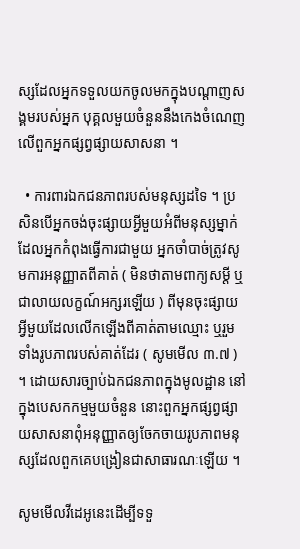ស្សដែលអ្នកទទួលយកចូលមកក្នុងបណ្ដាញសង្គមរបស់អ្នក បុគ្គលមួយចំនួននឹងកេងចំណេញលើពួកអ្នកផ្សព្វផ្សាយសាសនា ។

  • ការពារឯកជនភាពរបស់មនុស្សដទៃ ។ ប្រសិនបើអ្នកចង់ចុះផ្សាយអ្វីមួយអំពីមនុស្សម្នាក់ដែលអ្នកកំពុងធ្វើការជាមួយ អ្នកចាំបាច់ត្រូវសូមការអនុញ្ញាតពីគាត់ ( មិនថាតាមពាក្យសម្ដី ឬជាលាយលក្ខណ៍អក្សរឡើយ ) ពីមុនចុះផ្សាយអ្វីមួយដែលលើកឡើងពីគាត់តាមឈ្មោះ ឬរួមទាំងរូបភាពរបស់គាត់ដែរ ( សូមមើល ៣.៧ ) ។ ដោយសារច្បាប់ឯកជនភាពក្នុងមូលដ្ឋាន នៅក្នុងបេសកកម្មមួយចំនួន នោះពួកអ្នកផ្សព្វផ្សាយសាសនាពុំអនុញ្ញាតឲ្យចែកចាយរូបភាពមនុស្សដែលពួកគេបង្រៀនជាសាធារណៈឡើយ ។

សូមមើលវីដេអូនេះដើម្បីទទួ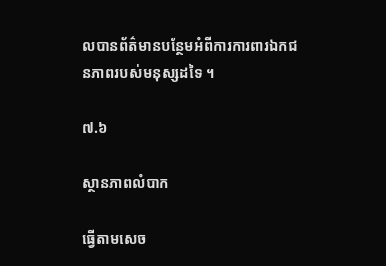លបានព័ត៌មានបន្ថែមអំពីការការពារឯកជនភាពរបស់មនុស្សដទៃ ។

៧.៦

ស្ថានភាពលំបាក

ធ្វើតាមសេច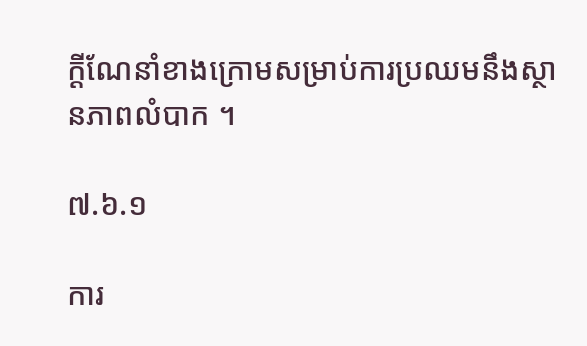ក្ដីណែនាំខាងក្រោមសម្រាប់ការប្រឈមនឹងស្ថានភាពលំបាក ។

៧.៦.១

ការ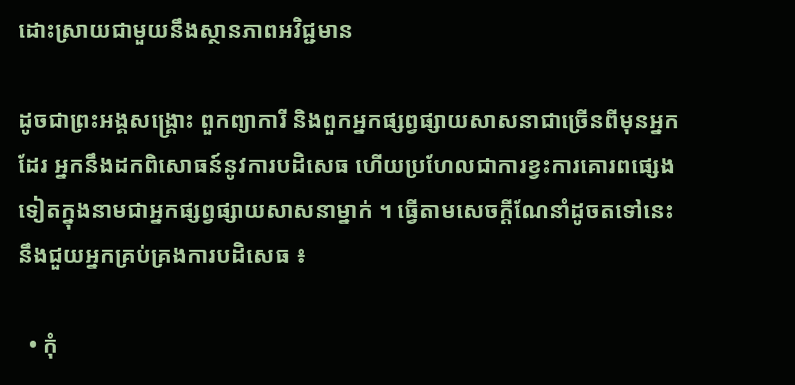ដោះស្រាយជាមួយនឹងស្ថានភាពអវិជ្ជមាន

ដូចជាព្រះអង្គសង្គ្រោះ ពួកព្យាការី និងពួកអ្នកផ្សព្វផ្សាយសាសនាជាច្រើនពីមុនអ្នកដែរ អ្នកនឹងដកពិសោធន៍នូវការបដិសេធ ហើយប្រហែលជាការខ្វះការគោរពផ្សេងទៀតក្នុងនាមជាអ្នកផ្សព្វផ្សាយសាសនាម្នាក់ ។ ធ្វើតាមសេចក្ដីណែនាំដូចតទៅនេះនឹងជួយអ្នកគ្រប់គ្រងការបដិសេធ ៖

  • កុំ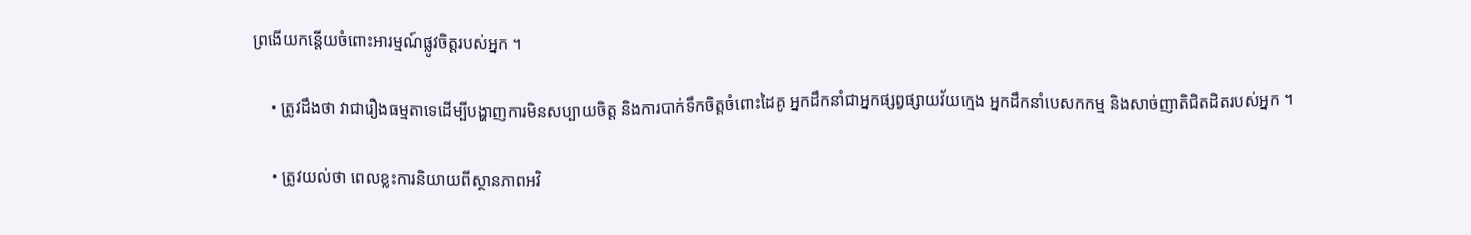ព្រងើយកន្តើយចំពោះអារម្មណ៍ផ្លូវចិត្តរបស់អ្នក ។

    • ត្រូវដឹងថា វាជារឿងធម្មតាទេដើម្បីបង្ហាញការមិនសប្បាយចិត្ត និងការបាក់ទឹកចិត្តចំពោះដៃគូ អ្នកដឹកនាំជាអ្នកផ្សព្វផ្សាយវ័យក្មេង អ្នកដឹកនាំបេសកកម្ម និងសាច់ញាតិជិតដិតរបស់អ្នក ។

    • ត្រូវយល់ថា ពេលខ្លះការនិយាយពីស្ថានភាពអវិ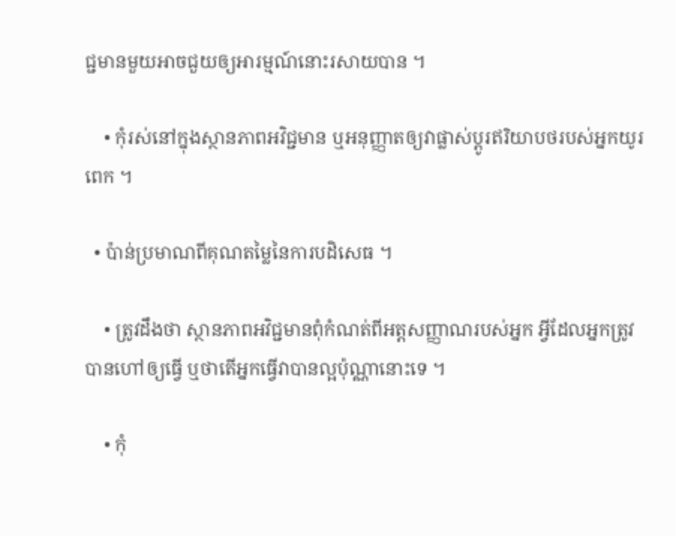ជ្ជមានមួយអាចជួយឲ្យអារម្មណ៍នោះរសាយបាន ។

    • កុំរស់នៅក្នុងស្ថានភាពអវិជ្ជមាន ឬអនុញ្ញាតឲ្យវាផ្លាស់ប្ដូរឥរិយាបថរបស់អ្នកយូរពេក ។

  • ប៉ាន់ប្រមាណពីគុណតម្លៃនៃការបដិសេធ ។

    • ត្រូវដឹងថា ស្ថានភាពអវិជ្ជមានពុំកំណត់ពីអត្តសញ្ញាណរបស់អ្នក អ្វីដែលអ្នកត្រូវបានហៅឲ្យធ្វើ ឬថាតើអ្នកធ្វើវាបានល្អប៉ុណ្ណានោះទេ ។

    • កុំ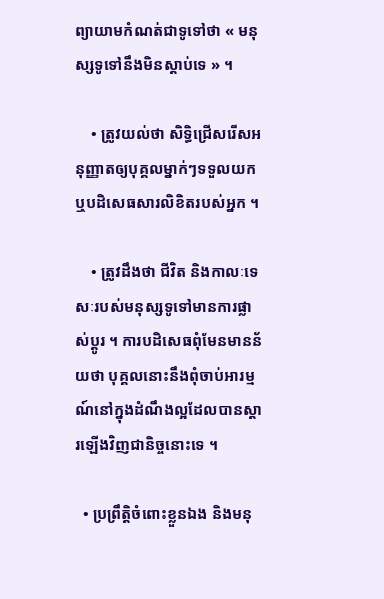ព្យាយាមកំណត់ជាទូទៅថា « មនុស្សទូទៅនឹងមិនស្ដាប់ទេ » ។

    • ត្រូវយល់ថា សិទ្ធិជ្រើសរើសអនុញ្ញាតឲ្យបុគ្គលម្នាក់ៗទទួលយក ឬបដិសេធសារលិខិតរបស់អ្នក ។

    • ត្រូវដឹងថា ជីវិត និងកាលៈទេសៈរបស់មនុស្សទូទៅមានការផ្លាស់ប្ដូរ ។ ការបដិសេធពុំមែនមានន័យថា បុគ្គលនោះនឹងពុំចាប់អារម្មណ៍នៅក្នុងដំណឹងល្អដែលបានស្ដារឡើងវិញជានិច្ចនោះទេ ។

  • ប្រព្រឹត្តិចំពោះខ្លួនឯង និងមនុ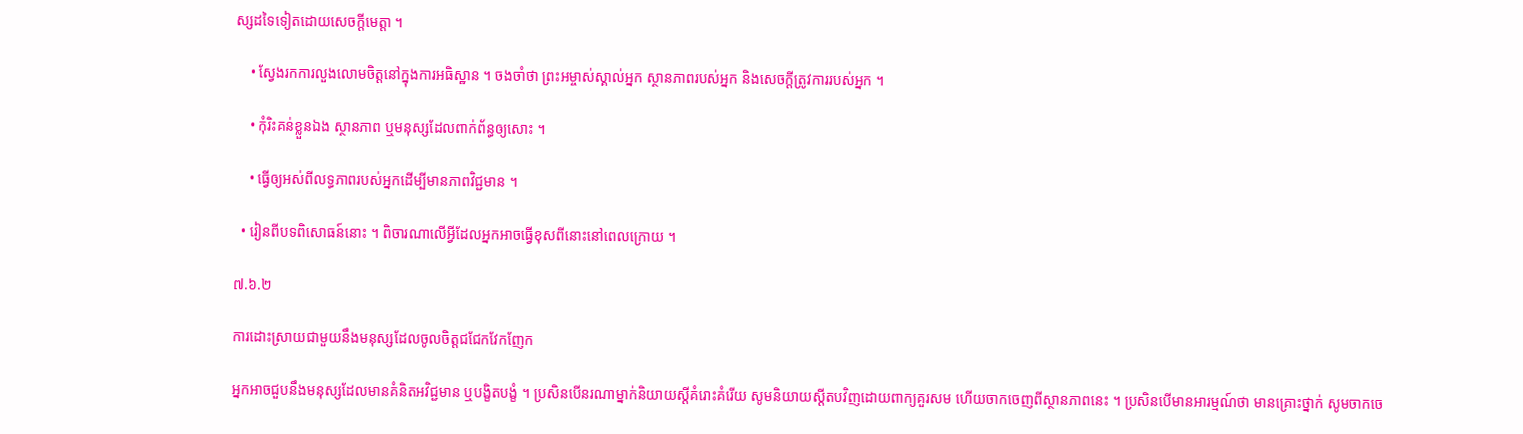ស្សដទៃទៀតដោយសេចក្ដីមេត្តា ។

    • ស្វែងរកការលួងលោមចិត្តនៅក្នុងការអធិស្ឋាន ។ ចងចាំថា ព្រះអម្ចាស់ស្គាល់អ្នក ស្ថានភាពរបស់អ្នក និងសេចក្ដីត្រូវការរបស់អ្នក ។

    • កុំរិះគន់ខ្លួនឯង ស្ថានភាព ឬមនុស្សដែលពាក់ព័ន្ធឲ្យសោះ ។

    • ធ្វើឲ្យអស់ពីលទ្ធភាពរបស់អ្នកដើម្បីមានភាពវិជ្ជមាន ។

  • រៀនពីបទពិសោធន៍នោះ ។ ពិចារណាលើអ្វីដែលអ្នកអាចធ្វើខុសពីនោះនៅពេលក្រោយ ។

៧.៦.២

ការដោះស្រាយជាមួយនឹងមនុស្សដែលចូលចិត្តជជែកវែកញែក

អ្នកអាចជួបនឹងមនុស្សដែលមានគំនិតអវិជ្ជមាន ឬបង្ខិតបង្ខំ ។ ប្រសិនបើនរណាម្នាក់និយាយស្ដីគំរោះគំរើយ សូមនិយាយស្ដីតបវិញដោយពាក្យគួរសម ហើយចាកចេញពីស្ថានភាពនេះ ។ ប្រសិនបើមានអារម្មណ៍ថា មានគ្រោះថ្នាក់ សូមចាកចេ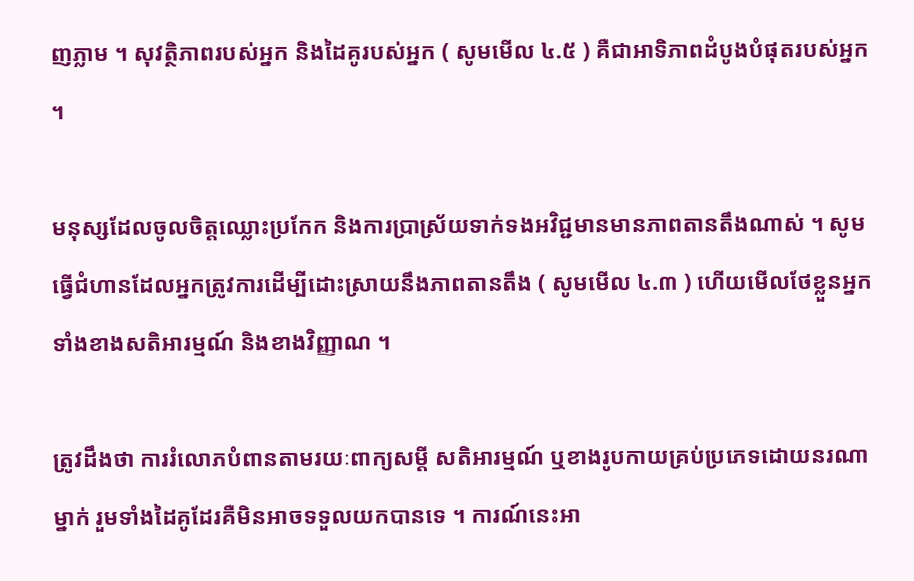ញភ្លាម ។ សុវត្ថិភាពរបស់អ្នក និងដៃគូរបស់អ្នក ( សូមមើល ៤.៥ ) គឺជាអាទិភាពដំបូងបំផុតរបស់អ្នក ។

មនុស្សដែលចូលចិត្តឈ្លោះប្រកែក និងការប្រាស្រ័យទាក់ទងអវិជ្ជមានមានភាពតានតឹងណាស់ ។ សូមធ្វើជំហានដែលអ្នកត្រូវការដើម្បីដោះស្រាយនឹងភាពតានតឹង ( សូមមើល ៤.៣ ) ហើយមើលថែខ្លួនអ្នកទាំងខាងសតិអារម្មណ៍ និងខាងវិញ្ញាណ ។

ត្រូវដឹងថា ការរំលោភបំពានតាមរយៈពាក្យសម្ដី សតិអារម្មណ៍ ឬខាងរូបកាយគ្រប់ប្រភេទដោយនរណាម្នាក់ រួមទាំងដៃគូដែរគឺមិនអាចទទួលយកបានទេ ។ ការណ៍នេះអា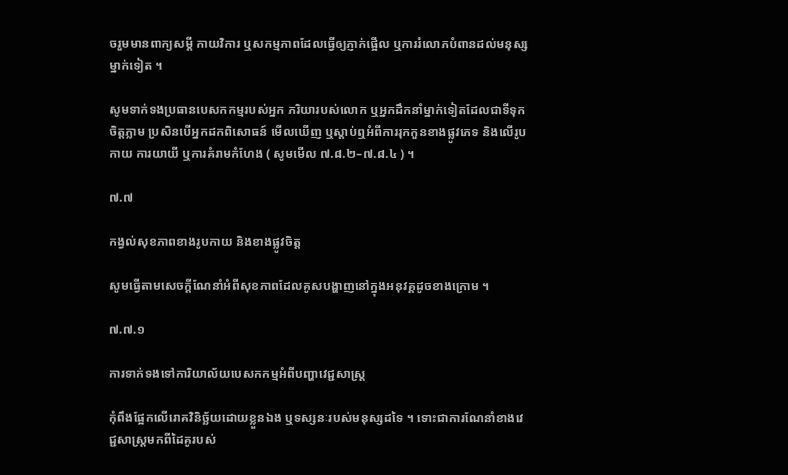ចរួមមានពាក្យសម្ដី កាយវិការ ឬសកម្មភាពដែលធ្វើឲ្យភ្ញាក់ផ្អើល ឬការរំលោភបំពានដល់មនុស្សម្នាក់ទៀត ។

សូមទាក់ទងប្រធានបេសកកម្មរបស់អ្នក ភរិយារបស់លោក ឬអ្នកដឹកនាំម្នាក់ទៀតដែលជាទីទុកចិត្តភ្លាម ប្រសិនបើអ្នកដកពិសោធន៍ មើលឃើញ ឬស្ដាប់ឮអំពីការរុកកួនខាងផ្លូវភេទ និងលើរូបកាយ ការយាយី ឬការគំរាមកំហែង ( សូមមើល ៧.៨.២–៧.៨.៤ ) ។

៧.៧

កង្វល់សុខភាពខាងរូបកាយ និងខាងផ្លូវចិត្ត

សូមធ្វើតាមសេចក្ដីណែនាំអំពីសុខភាពដែលគូសបង្ហាញនៅក្នុងអនុវគ្គដូចខាងក្រោម ។

៧.៧.១

ការទាក់ទងទៅការិយាល័យបេសកកម្មអំពីបញ្ហាវេជ្ជសាស្ត្រ

កុំពឹងផ្អែកលើរោគវិនិច្ឆ័យដោយខ្លួនឯង ឬទស្សនៈរបស់មនុស្សដទៃ ។ ទោះជាការណែនាំខាងវេជ្ជសាស្ត្រមកពីដៃគូរបស់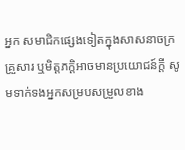អ្នក សមាជិកផ្សេងទៀតក្នុងសាសនាចក្រ គ្រួសារ ឬមិត្តភក្ដិអាចមានប្រយោជន៍ក្ដី សូមទាក់ទងអ្នកសម្របសម្រួលខាង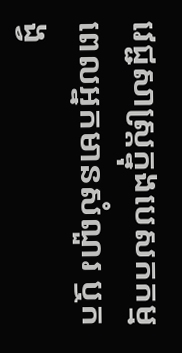វេជ្ជសាស្ត្រក្នុងបេសកកម្មពេលអ្នកមានសំណួរ ឬកង្វ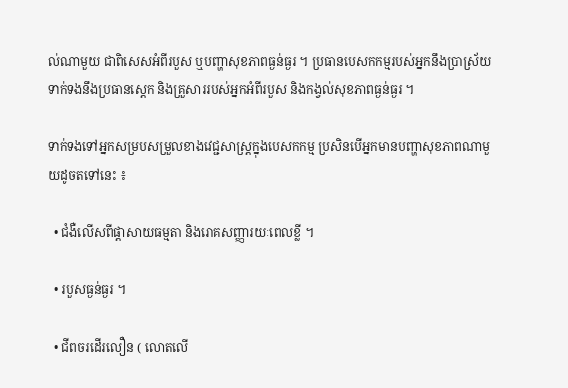ល់ណាមួយ ជាពិសេសអំពីរបួស ឬបញ្ហាសុខភាពធ្ងន់ធ្ងរ ។ ប្រធានបេសកកម្មរបស់អ្នកនឹងប្រាស្រ័យទាក់ទងនឹងប្រធានស្តេក និងគ្រួសាររបស់អ្នកអំពីរបួស និងកង្វល់សុខភាពធ្ងន់ធ្ងរ ។

ទាក់ទងទៅអ្នកសម្របសម្រួលខាងវេជ្ជសាស្ត្រក្នុងបេសកកម្ម ប្រសិនបើអ្នកមានបញ្ហាសុខភាពណាមួយដូចតទៅនេះ ៖

  • ជំងឺលើសពីផ្ដាសាយធម្មតា និងរោគសញ្ញារយៈពេលខ្លី ។

  • របួសធ្ងន់ធ្ងរ ។

  • ជីពចរដើរលឿន ( លោតលើ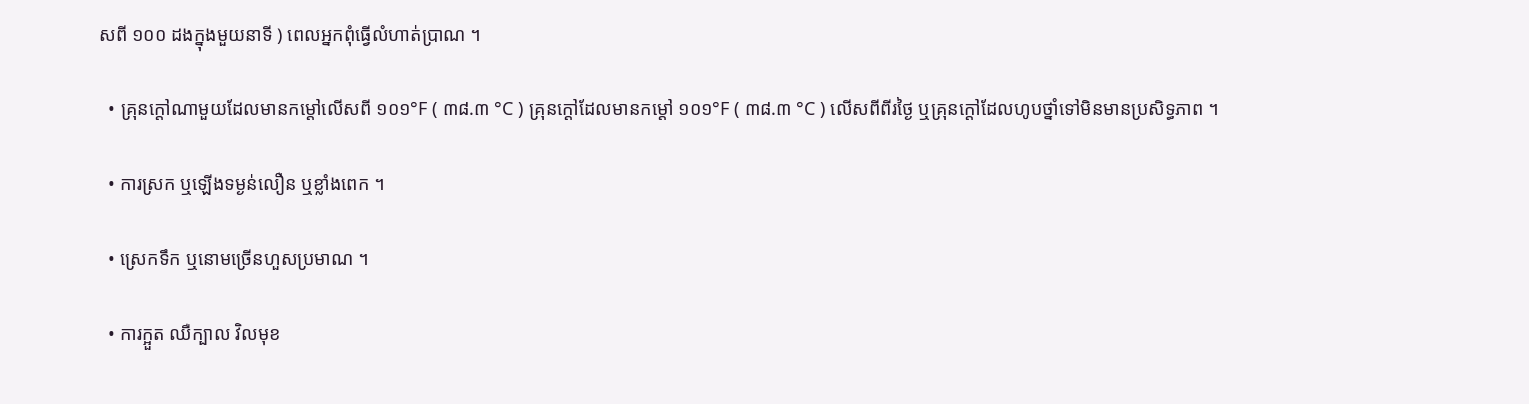សពី ១០០ ដងក្នុងមួយនាទី ) ពេលអ្នកពុំធ្វើលំហាត់ប្រាណ ។

  • គ្រុនក្ដៅណាមួយដែលមានកម្ដៅលើសពី ១០១°F ( ៣៨.៣ °C ) គ្រុនក្ដៅដែលមានកម្ដៅ ១០១°F ( ៣៨.៣ °C ) លើសពីពីរថ្ងៃ ឬគ្រុនក្ដៅដែលហូបថ្នាំទៅមិនមានប្រសិទ្ធភាព ។

  • ការស្រក ឬឡើងទម្ងន់លឿន ឬខ្លាំងពេក ។

  • ស្រេកទឹក ឬនោមច្រើនហួសប្រមាណ ។

  • ការក្អួត ឈឺក្បាល វិលមុខ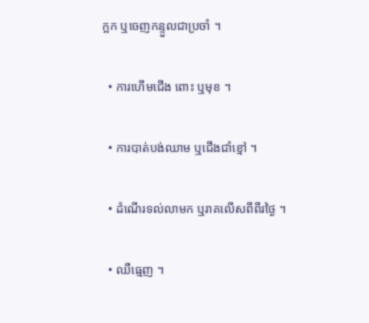ក្អក ឬចេញកន្ទួលជាប្រចាំ ។

  • ការហើមជើង ពោះ ឬមុខ ។

  • ការបាត់បង់ឈាម ឬជើងជាំខ្មៅ ។

  • ដំណើរទល់លាមក ឬរាគលើសពីពីរថ្ងៃ ។

  • ឈឺធ្មេញ ។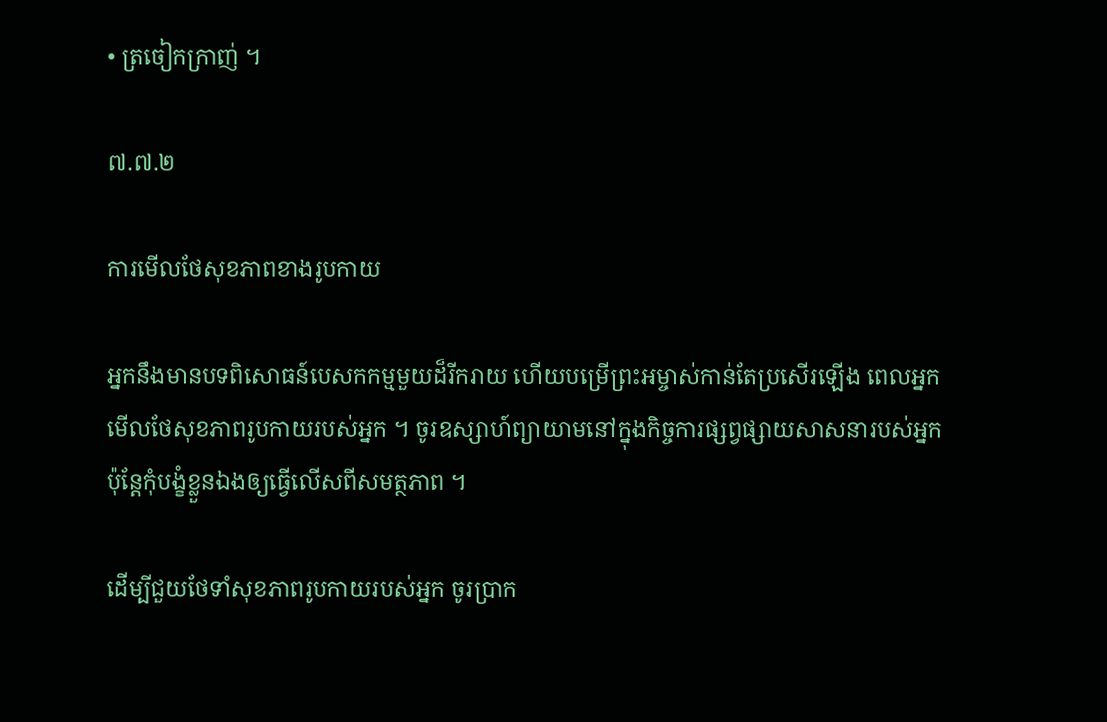• ត្រចៀកក្រាញ់ ។

៧.៧.២

ការមើលថែសុខភាពខាងរូបកាយ

អ្នកនឹងមានបទពិសោធន៍បេសកកម្មមួយដ៏រីករាយ ហើយបម្រើព្រះអម្ចាស់កាន់តែប្រសើរឡើង ពេលអ្នកមើលថែសុខភាពរូបកាយរបស់អ្នក ។ ចូរឧស្សាហ៍ព្យាយាមនៅក្នុងកិច្ចការផ្សព្វផ្សាយសាសនារបស់អ្នក ប៉ុន្តែកុំបង្ខំខ្លួនឯងឲ្យធ្វើលើសពីសមត្ថភាព ។

ដើម្បីជួយថែទាំសុខភាពរូបកាយរបស់អ្នក ចូរប្រាក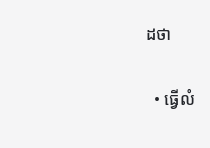ដថា

  • ធ្វើលំ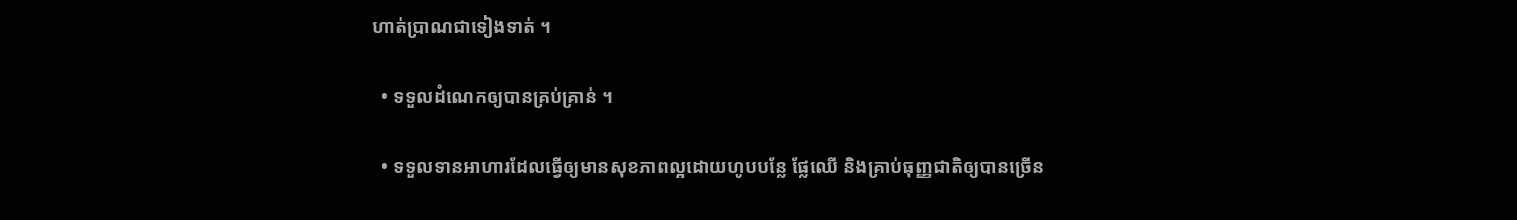ហាត់ប្រាណជាទៀងទាត់ ។

  • ទទួលដំណេកឲ្យបានគ្រប់គ្រាន់ ។

  • ទទួលទានអាហារដែលធ្វើឲ្យមានសុខភាពល្អដោយហូបបន្លែ ផ្លែឈើ និងគ្រាប់ធុញ្ញជាតិឲ្យបានច្រើន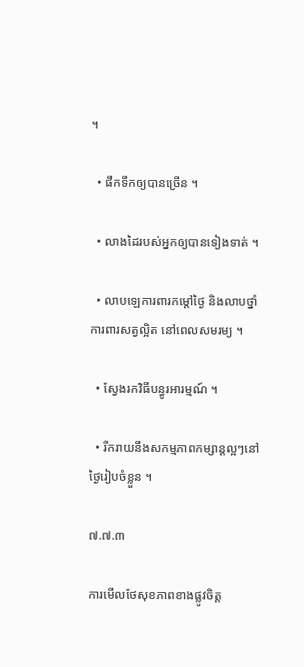។

  • ផឹកទឹកឲ្យបានច្រើន ។

  • លាងដៃរបស់អ្នកឲ្យបានទៀងទាត់ ។

  • លាបឡេការពារកម្តៅថ្ងៃ និងលាបថ្នាំការពារសត្វល្អិត នៅពេលសមរម្យ ។

  • ស្វែងរកវិធីបន្ធូរអារម្មណ៍ ។

  • រីករាយនឹងសកម្មភាពកម្សាន្តល្អៗនៅថ្ងៃរៀបចំខ្លួន ។

៧.៧.៣

ការមើលថែសុខភាពខាងផ្លូវចិត្ត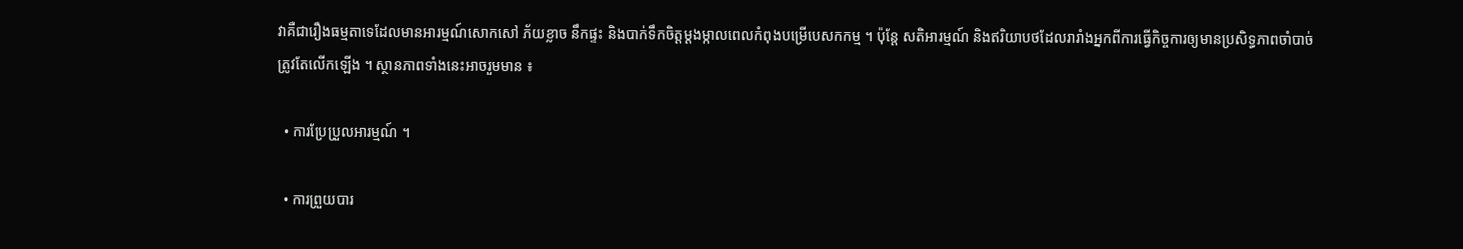វាគឺជារឿងធម្មតាទេដែលមានអារម្មណ៍សោកសៅ ភ័យខ្លាច នឹកផ្ទះ និងបាក់ទឹកចិត្តម្ដងម្កាលពេលកំពុងបម្រើបេសកកម្ម ។ ប៉ុន្តែ សតិអារម្មណ៍ និងឥរិយាបថដែលរារាំងអ្នកពីការធ្វើកិច្ចការឲ្យមានប្រសិទ្ធភាពចាំបាច់ត្រូវតែលើកឡើង ។ ស្ថានភាពទាំងនេះអាចរួមមាន ៖

  • ការប្រែប្រួលអារម្មណ៍ ។

  • ការព្រួយបារ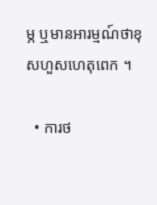ម្ភ ឬមានអារម្មណ៍ថាខុសហួសហេតុពេក ។

  • ការថ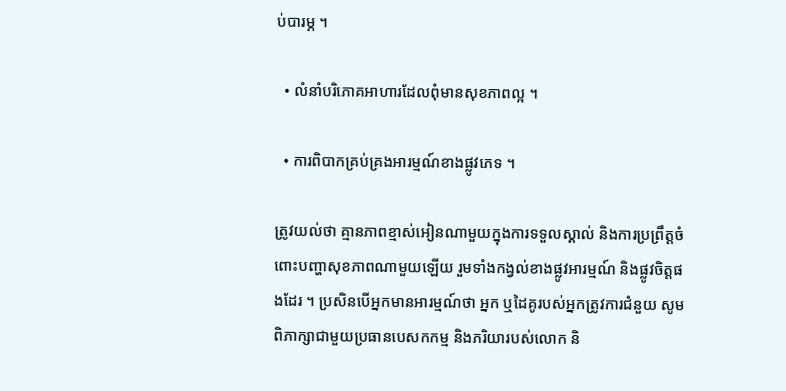ប់បារម្ភ ។

  • លំនាំបរិភោគអាហារដែលពុំមានសុខភាពល្អ ។

  • ការពិបាកគ្រប់គ្រងអារម្មណ៍ខាងផ្លូវភេទ ។

ត្រូវយល់ថា គ្មានភាពខ្មាស់អៀនណាមួយក្នុងការទទួលស្គាល់ និងការប្រព្រឹត្តចំពោះបញ្ហាសុខភាពណាមួយឡើយ រួមទាំងកង្វល់ខាងផ្លូវអារម្មណ៍ និងផ្លូវចិត្តផងដែរ ។ ប្រសិនបើអ្នកមានអារម្មណ៍ថា អ្នក ឬដៃគូរបស់អ្នកត្រូវការជំនួយ សូមពិភាក្សាជាមួយប្រធានបេសកកម្ម និងភរិយារបស់លោក និ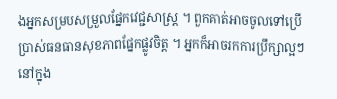ងអ្នកសម្របសម្រួលផ្នែកវេជ្ជសាស្ត្រ ។ ពួកគាត់អាចចូលទៅប្រើប្រាស់ធនធានសុខភាពផ្នែកផ្លូវចិត្ត ។ អ្នកក៏អាចរកការប្រឹក្សាល្អៗនៅក្នុង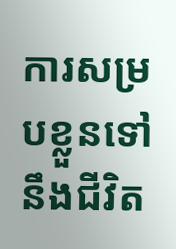ការសម្របខ្លួនទៅនឹងជីវិត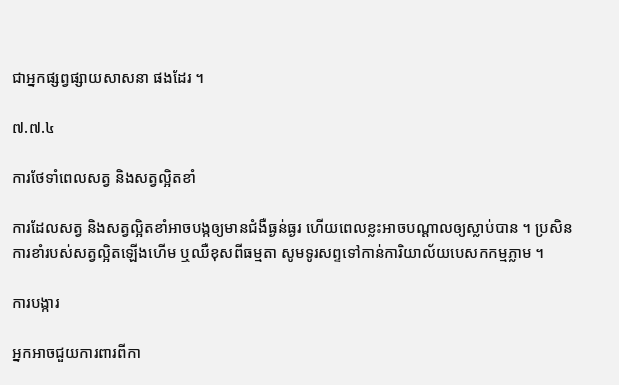ជាអ្នកផ្សព្វផ្សាយសាសនា ផងដែរ ។

៧.៧.៤

ការថែទាំពេលសត្វ និងសត្វល្អិតខាំ

ការដែលសត្វ និងសត្វល្អិតខាំអាចបង្កឲ្យមានជំងឺធ្ងន់ធ្ងរ ហើយពេលខ្លះអាចបណ្ដាលឲ្យស្លាប់បាន ។ ប្រសិនការខាំរបស់សត្វល្អិតឡើងហើម ឬឈឺខុសពីធម្មតា សូមទូរសព្ទទៅកាន់ការិយាល័យបេសកកម្មភ្លាម ។

ការបង្ការ

អ្នកអាចជួយការពារពីកា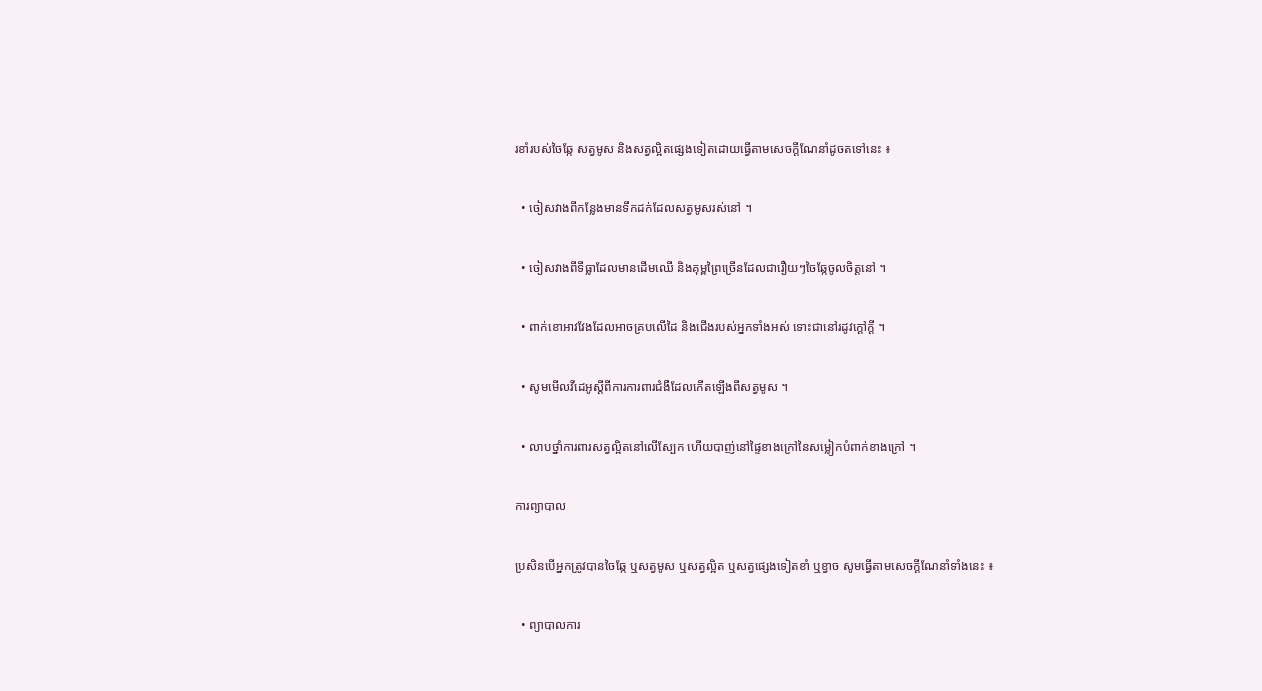រខាំរបស់ចៃឆ្កែ សត្វមូស និងសត្វល្អិតផ្សេងទៀតដោយធ្វើតាមសេចក្ដីណែនាំដូចតទៅនេះ ៖

  • ចៀសវាងពីកន្លែងមានទឹកដក់ដែលសត្វមូសរស់នៅ ។

  • ចៀសវាងពីទីធ្លាដែលមានដើមឈើ និងគុម្ពព្រៃច្រើនដែលជារឿយៗចៃឆ្កែចូលចិត្តនៅ ។

  • ពាក់ខោអាវវែងដែលអាចគ្របលើដៃ និងជើងរបស់អ្នកទាំងអស់ ទោះជានៅរដូវក្ដៅក្ដី ។

  • សូមមើលវីដេអូស្ដីពីការការពារជំងឺដែលកើតឡើងពីសត្វមូស ។

  • លាបថ្នាំការពារសត្វល្អិតនៅលើស្បែក ហើយបាញ់នៅផ្ទៃខាងក្រៅនៃសម្លៀកបំពាក់ខាងក្រៅ ។

ការព្យាបាល

ប្រសិនបើអ្នកត្រូវបានចៃឆ្កែ ឬសត្វមូស ឬសត្វល្អិត ឬសត្វផ្សេងទៀតខាំ ឬខ្វាច សូមធ្វើតាមសេចក្ដីណែនាំទាំងនេះ ៖

  • ព្យាបាលការ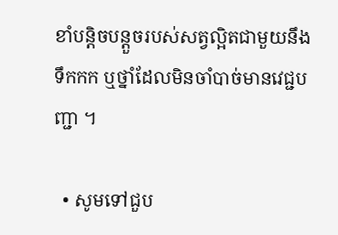ខាំបន្តិចបន្តួចរបស់សត្វល្អិតជាមួយនឹងទឹកកក ឬថ្នាំដែលមិនចាំបាច់មានវេជ្ជបញ្ជា ។

  • សូមទៅជួប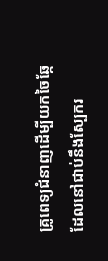គ្រូពេទ្យជំនាញដើម្បីយកចៃឆ្កែដែលនៅជាប់នឹងស្បែករ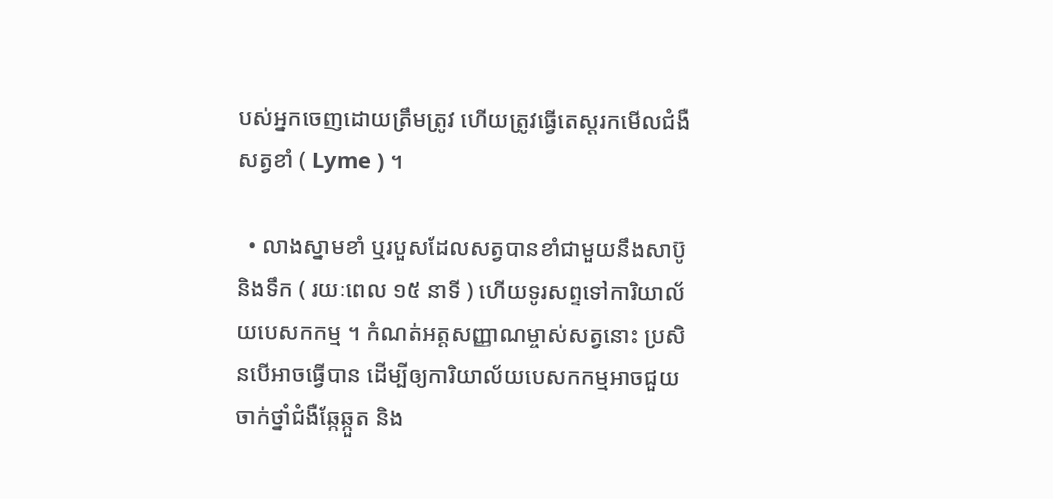បស់អ្នកចេញដោយត្រឹមត្រូវ ហើយត្រូវធ្វើតេស្ដរកមើលជំងឺសត្វខាំ ( Lyme ) ។

  • លាងស្នាមខាំ ឬរបួសដែលសត្វបានខាំជាមួយនឹងសាប៊ូ និងទឹក ( រយៈពេល ១៥ នាទី ) ហើយទូរសព្ទទៅការិយាល័យបេសកកម្ម ។ កំណត់អត្តសញ្ញាណម្ចាស់សត្វនោះ ប្រសិនបើអាចធ្វើបាន ដើម្បីឲ្យការិយាល័យបេសកកម្មអាចជួយចាក់ថ្នាំជំងឺឆ្កែឆ្កួត និង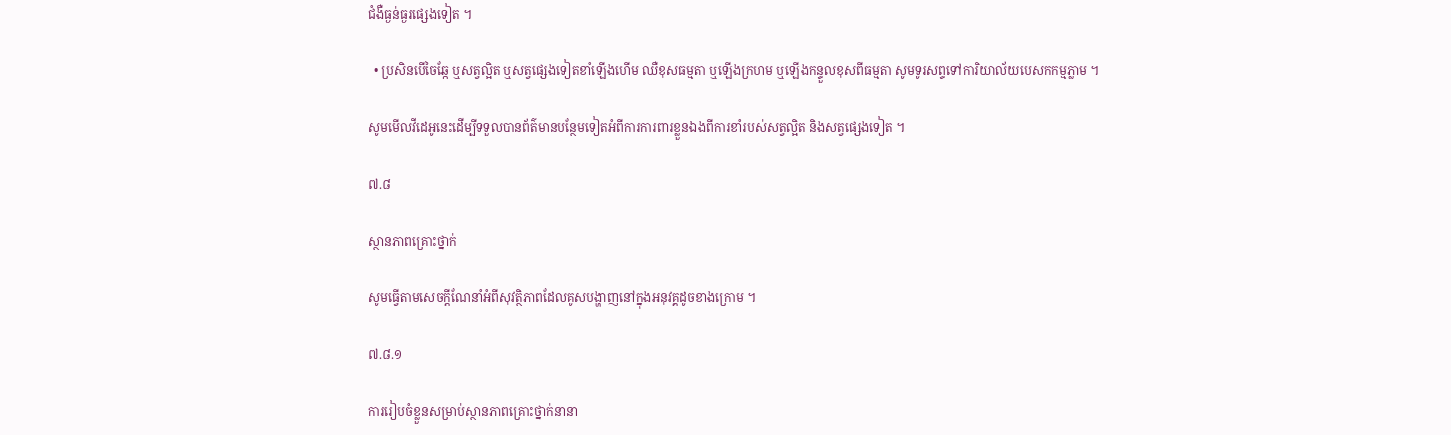ជំងឺធ្ងន់ធ្ងរផ្សេងទៀត ។

  • ប្រសិនបើចៃឆ្កែ ឬសត្វល្អិត ឬសត្វផ្សេងទៀតខាំឡើងហើម ឈឺខុសធម្មតា ឬឡើងក្រហម ឬឡើងកន្ទួលខុសពីធម្មតា សូមទូរសព្ទទៅការិយាល័យបេសកកម្មភ្លាម ។

សូមមើលវីដេអូនេះដើម្បីទទួលបានព័ត៌មានបន្ថែមទៀតអំពីការការពារខ្លួនឯងពីការខាំរបស់សត្វល្អិត និងសត្វផ្សេងទៀត ។

៧.៨

ស្ថានភាពគ្រោះថ្នាក់

សូមធ្វើតាមសេចក្ដីណែនាំអំពីសុវត្ថិភាពដែលគូសបង្ហាញនៅក្នុងអនុវគ្គដូចខាងក្រោម ។

៧.៨.១

ការរៀបចំខ្លួនសម្រាប់ស្ថានភាពគ្រោះថ្នាក់នានា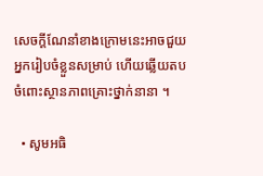សេចក្ដីណែនាំខាងក្រោមនេះអាចជួយអ្នករៀបចំខ្លួនសម្រាប់ ហើយឆ្លើយតបចំពោះស្ថានភាពគ្រោះថ្នាក់នានា ។

  • សូមអធិ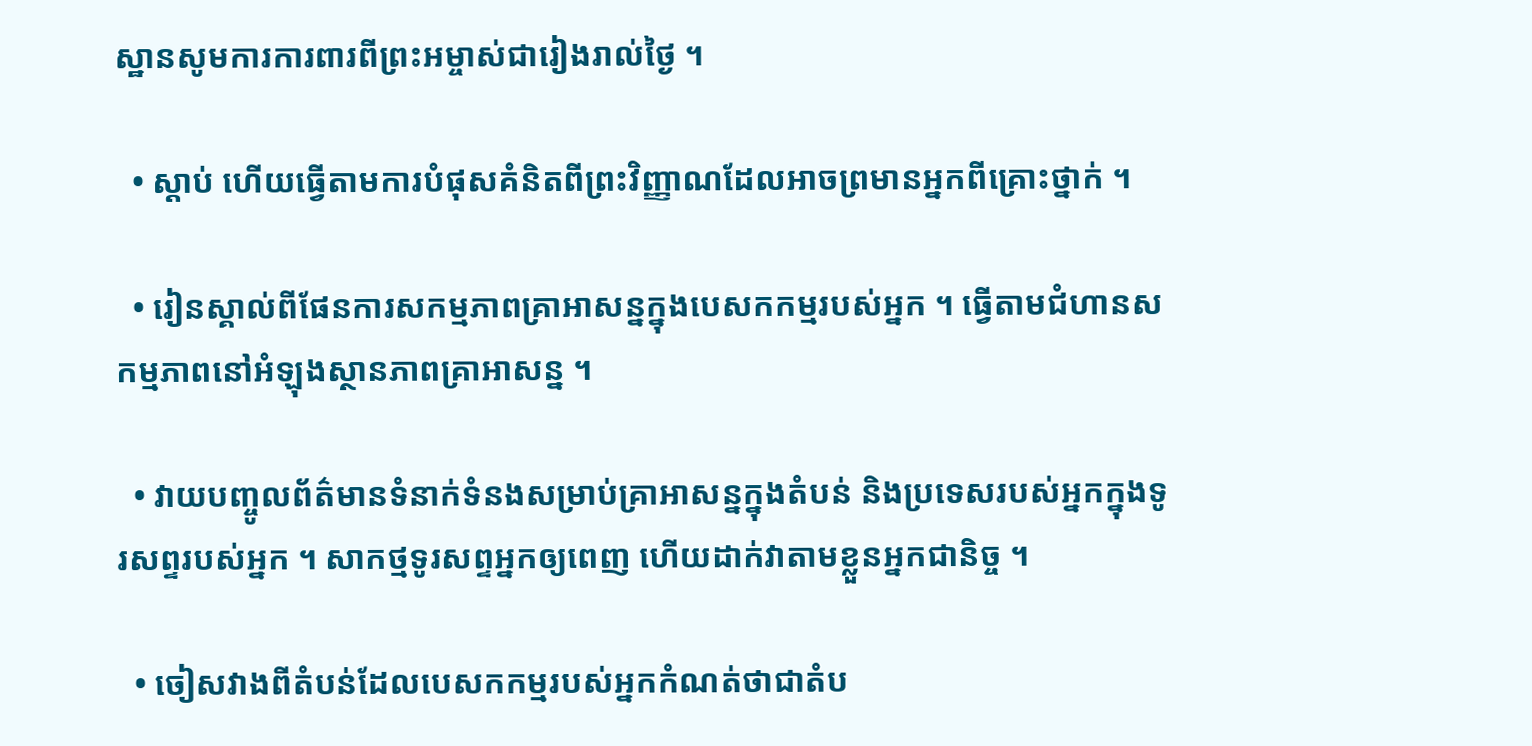ស្ឋានសូមការការពារពីព្រះអម្ចាស់ជារៀងរាល់ថ្ងៃ ។

  • ស្ដាប់ ហើយធ្វើតាមការបំផុសគំនិតពីព្រះវិញ្ញាណដែលអាចព្រមានអ្នកពីគ្រោះថ្នាក់ ។

  • រៀនស្គាល់ពីផែនការសកម្មភាពគ្រាអាសន្នក្នុងបេសកកម្មរបស់អ្នក ។ ធ្វើតាមជំហានសកម្មភាពនៅអំឡុងស្ថានភាពគ្រាអាសន្ន ។

  • វាយបញ្ចូលព័ត៌មានទំនាក់ទំនងសម្រាប់គ្រាអាសន្នក្នុងតំបន់ និងប្រទេសរបស់អ្នកក្នុងទូរសព្ទរបស់អ្នក ។ សាកថ្មទូរសព្ទអ្នកឲ្យពេញ ហើយដាក់វាតាមខ្លួនអ្នកជានិច្ច ។

  • ចៀសវាងពីតំបន់ដែលបេសកកម្មរបស់អ្នកកំណត់ថាជាតំប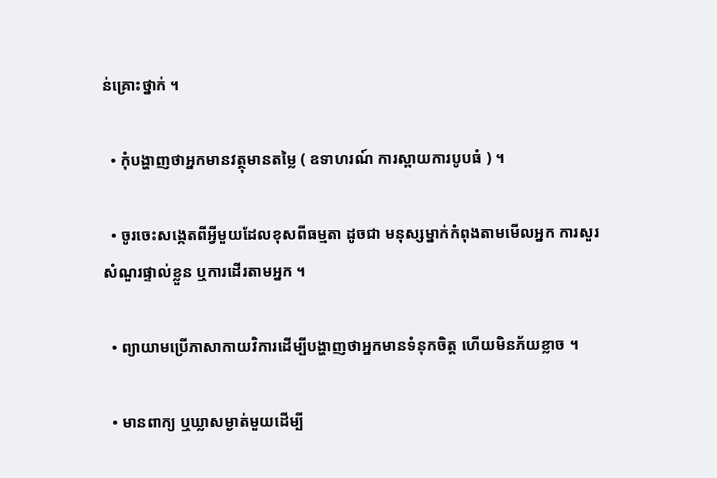ន់គ្រោះថ្នាក់ ។

  • កុំបង្ហាញថាអ្នកមានវត្ថុមានតម្លៃ ( ឧទាហរណ៍ ការស្ពាយការបូបធំ ) ។

  • ចូរចេះសង្កេតពីអ្វីមួយដែលខុសពីធម្មតា ដូចជា មនុស្សម្នាក់កំពុងតាមមើលអ្នក ការសួរសំណួរផ្ទាល់ខ្លួន ឬការដើរតាមអ្នក ។

  • ព្យាយាមប្រើភាសាកាយវិការដើម្បីបង្ហាញថាអ្នកមានទំនុកចិត្ត ហើយមិនភ័យខ្លាច ។

  • មានពាក្យ ឬឃ្លាសម្ងាត់មួយដើម្បី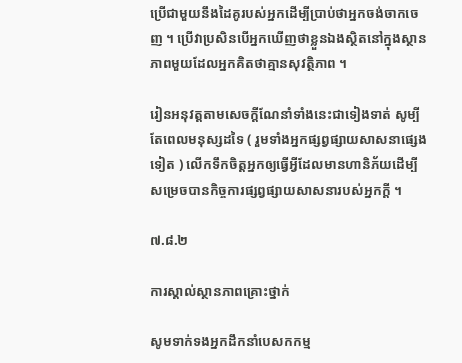ប្រើជាមួយនឹងដៃគូរបស់អ្នកដើម្បីប្រាប់ថាអ្នកចង់ចាកចេញ ។ ប្រើវាប្រសិនបើអ្នកឃើញថាខ្លួនឯងស្ថិតនៅក្នុងស្ថានភាពមួយដែលអ្នកគិតថាគ្មានសុវត្ថិភាព ។

រៀនអនុវត្តតាមសេចក្ដីណែនាំទាំងនេះជាទៀងទាត់ សូម្បីតែពេលមនុស្សដទៃ ( រួមទាំងអ្នកផ្សព្វផ្សាយសាសនាផ្សេងទៀត ) លើកទឹកចិត្តអ្នកឲ្យធ្វើអ្វីដែលមានហានិភ័យដើម្បីសម្រេចបានកិច្ចការផ្សព្វផ្សាយសាសនារបស់អ្នកក្ដី ។

៧.៨.២

ការស្គាល់ស្ថានភាពគ្រោះថ្នាក់

សូមទាក់ទងអ្នកដឹកនាំបេសកកម្ម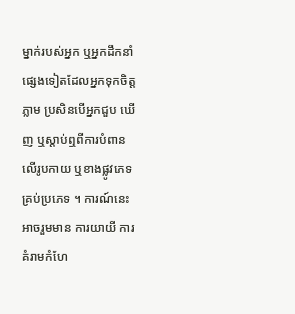ម្នាក់របស់អ្នក ឬអ្នកដឹកនាំផ្សេងទៀតដែលអ្នកទុកចិត្តភ្លាម ប្រសិនបើអ្នកជួប ឃើញ ឬស្ដាប់ឮពីការបំពានលើរូបកាយ ឬខាងផ្លូវភេទគ្រប់ប្រភេទ ។ ការណ៍នេះអាចរួមមាន ការយាយី ការគំរាមកំហែ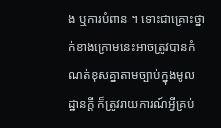ង ឬការបំពាន ។ ទោះជាគ្រោះថ្នាក់ខាងក្រោមនេះអាចត្រូវបានកំណត់ខុសគ្នាតាមច្បាប់ក្នុងមូលដ្ឋានក្ដី ក៏ត្រូវរាយការណ៍អ្វីគ្រប់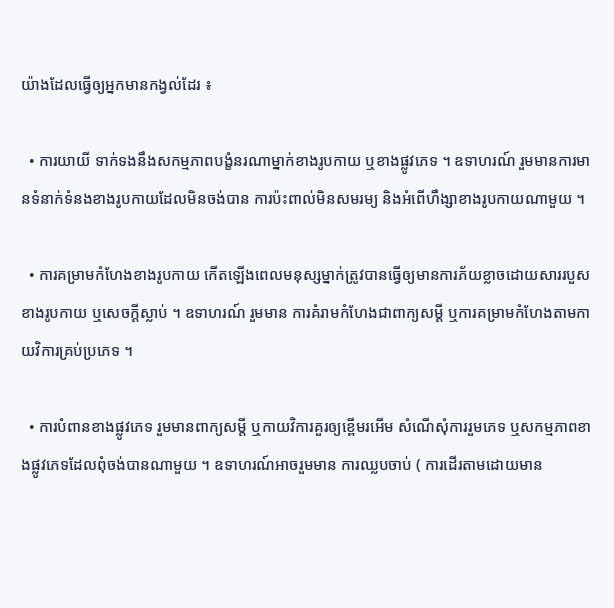យ៉ាងដែលធ្វើឲ្យអ្នកមានកង្វល់ដែរ ៖

  • ការយាយី ទាក់ទងនឹងសកម្មភាពបង្ខំនរណាម្នាក់ខាងរូបកាយ ឬខាងផ្លូវភេទ ។ ឧទាហរណ៍ រួមមានការមានទំនាក់ទំនងខាងរូបកាយដែលមិនចង់បាន ការប៉ះពាល់មិនសមរម្យ និងអំពើហឹង្សាខាងរូបកាយណាមួយ ។

  • ការគម្រាមកំហែងខាងរូបកាយ កើតឡើងពេលមនុស្សម្នាក់ត្រូវបានធ្វើឲ្យមានការភ័យខ្លាចដោយសាររបួសខាងរូបកាយ ឬសេចក្ដីស្លាប់ ។ ឧទាហរណ៍ រួមមាន ការគំរាមកំហែងជាពាក្យសម្ដី ឬការគម្រាមកំហែងតាមកាយវិការគ្រប់ប្រភេទ ។

  • ការបំពានខាងផ្លូវភេទ រួមមានពាក្យសម្ដី ឬកាយវិការគួរឲ្យខ្ពើមរអើម សំណើសុំការរួមភេទ ឬសកម្មភាពខាងផ្លូវភេទដែលពុំចង់បានណាមួយ ។ ឧទាហរណ៍អាចរួមមាន ការឈ្លបចាប់ ( ការដើរតាមដោយមាន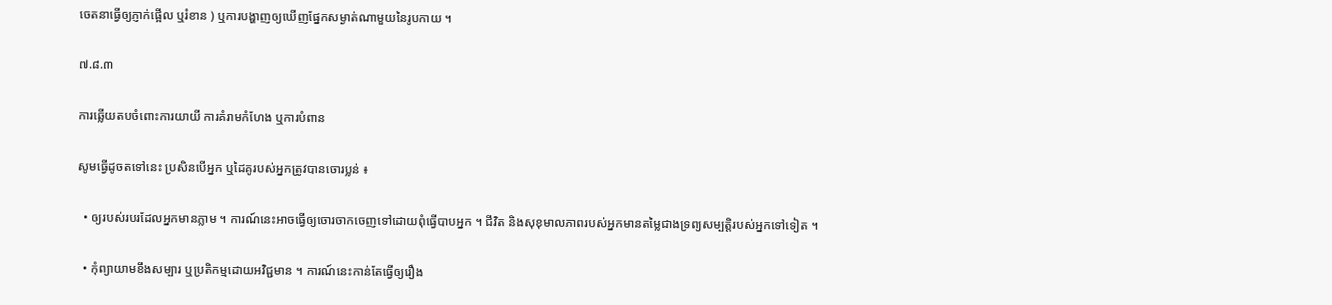ចេតនាធ្វើឲ្យភ្ញាក់ផ្អើល ឬរំខាន ) ឬការបង្ហាញឲ្យឃើញផ្នែកសម្ងាត់ណាមួយនៃរូបកាយ ។

៧.៨.៣

ការឆ្លើយតបចំពោះការយាយី ការគំរាមកំហែង ឬការបំពាន

សូមធ្វើដូចតទៅនេះ ប្រសិនបើអ្នក ឬដៃគូរបស់អ្នកត្រូវបានចោរប្លន់ ៖

  • ឲ្យរបស់របរដែលអ្នកមានភ្លាម ។ ការណ៍នេះអាចធ្វើឲ្យចោរចាកចេញទៅដោយពុំធ្វើបាបអ្នក ។ ជីវិត និងសុខុមាលភាពរបស់អ្នកមានតម្លៃជាងទ្រព្យសម្បត្តិរបស់អ្នកទៅទៀត ។

  • កុំព្យាយាមខឹងសម្បារ ឬប្រតិកម្មដោយអវិជ្ជមាន ។ ការណ៍នេះកាន់តែធ្វើឲ្យរឿង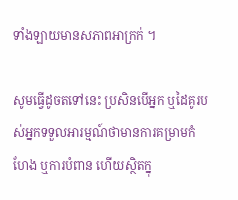ទាំងឡាយមានសភាពអាក្រក់ ។

សូមធ្វើដូចតទៅនេះ ប្រសិនបើអ្នក ឬដៃគូរបស់អ្នកទទួលអារម្មណ៍ថាមានការគម្រាមកំហែង ឬការបំពាន ហើយស្ថិតក្នុ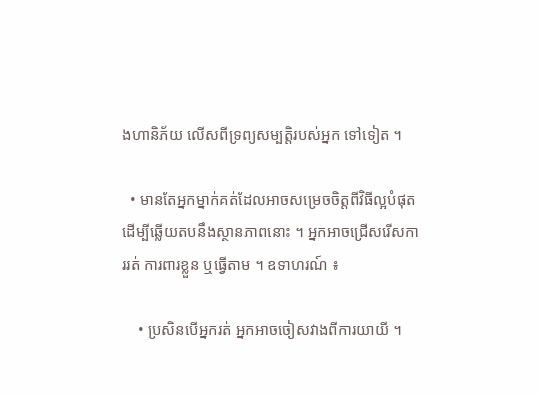ងហានិភ័យ លើសពីទ្រព្យសម្បត្តិរបស់អ្នក ទៅទៀត ។

  • មានតែអ្នកម្នាក់គត់ដែលអាចសម្រេចចិត្តពីវិធីល្អបំផុតដើម្បីឆ្លើយតបនឹងស្ថានភាពនោះ ។ អ្នកអាចជ្រើសរើសការរត់ ការពារខ្លួន ឬធ្វើតាម ។ ឧទាហរណ៍ ៖

    • ប្រសិនបើអ្នករត់ អ្នកអាចចៀសវាងពីការយាយី ។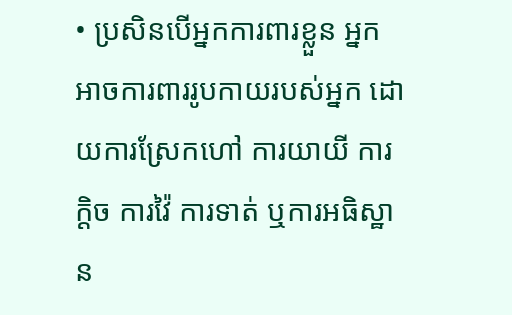• ប្រសិនបើអ្នកការពារខ្លួន អ្នកអាចការពាររូបកាយរបស់អ្នក ដោយការស្រែកហៅ ការយាយី ការក្ដិច ការវ៉ៃ ការទាត់ ឬការអធិស្ឋាន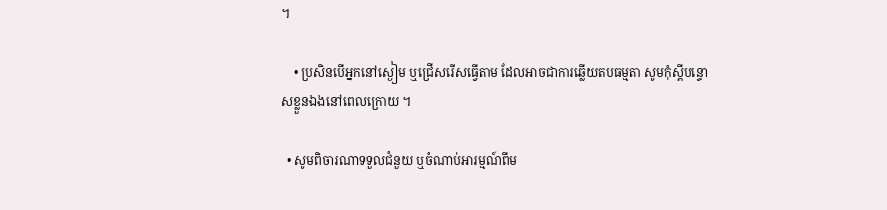។

    • ប្រសិនបើអ្នកនៅស្ងៀម ឬជ្រើសរើសធ្វើតាម ដែលអាចជាការឆ្លើយតបធម្មតា សូមកុំស្ដីបន្ទោសខ្លួនឯងនៅពេលក្រោយ ។

  • សូមពិចារណាទទួលជំនួយ ឬចំណាប់អារម្មណ៍ពីម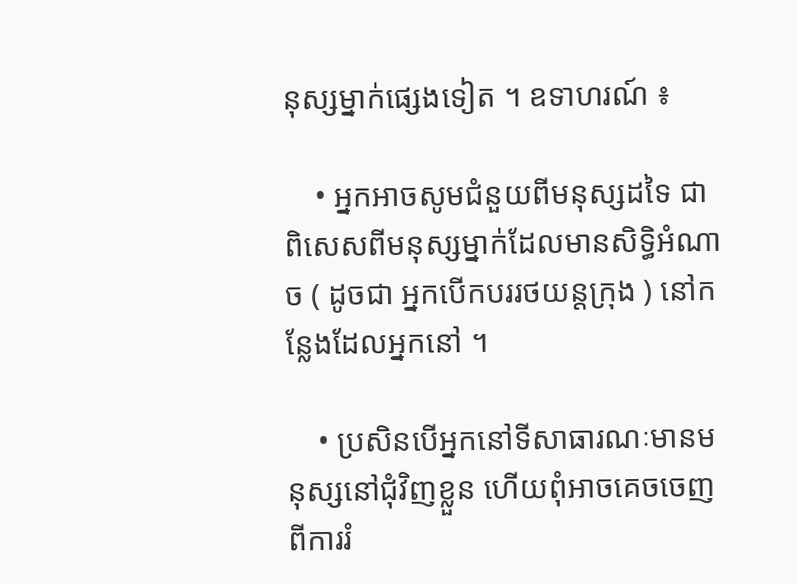នុស្សម្នាក់ផ្សេងទៀត ។ ឧទាហរណ៍ ៖

    • អ្នកអាចសូមជំនួយពីមនុស្សដទៃ ជាពិសេសពីមនុស្សម្នាក់ដែលមានសិទ្ធិអំណាច ( ដូចជា អ្នកបើកបររថយន្តក្រុង ) នៅកន្លែងដែលអ្នកនៅ ។

    • ប្រសិនបើអ្នកនៅទីសាធារណៈមានមនុស្សនៅជុំវិញខ្លួន ហើយពុំអាចគេចចេញពីការរំ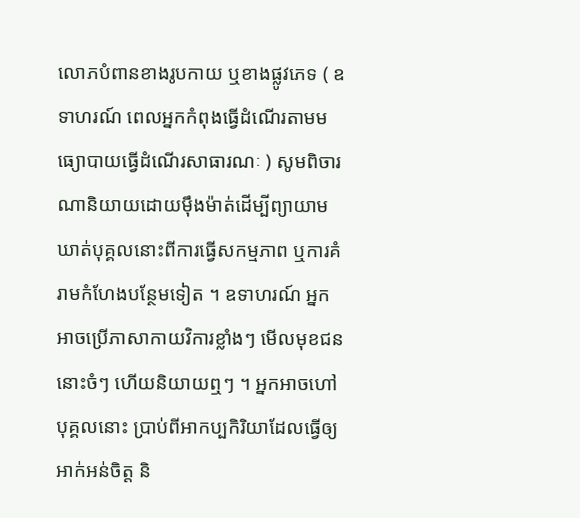លោភបំពានខាងរូបកាយ ឬខាងផ្លូវភេទ ( ឧទាហរណ៍ ពេលអ្នកកំពុងធ្វើដំណើរតាមមធ្យោបាយធ្វើដំណើរសាធារណៈ ) សូមពិចារណានិយាយដោយម៉ឹងម៉ាត់ដើម្បីព្យាយាមឃាត់បុគ្គលនោះពីការធ្វើសកម្មភាព ឬការគំរាមកំហែងបន្ថែមទៀត ។ ឧទាហរណ៍ អ្នកអាចប្រើភាសាកាយវិការខ្លាំងៗ មើលមុខជននោះចំៗ ហើយនិយាយឮៗ ។ អ្នកអាចហៅបុគ្គលនោះ ប្រាប់ពីអាកប្បកិរិយាដែលធ្វើឲ្យអាក់អន់ចិត្ត និ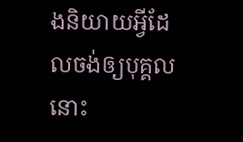ងនិយាយអ្វីដែលចង់ឲ្យបុគ្គលនោះ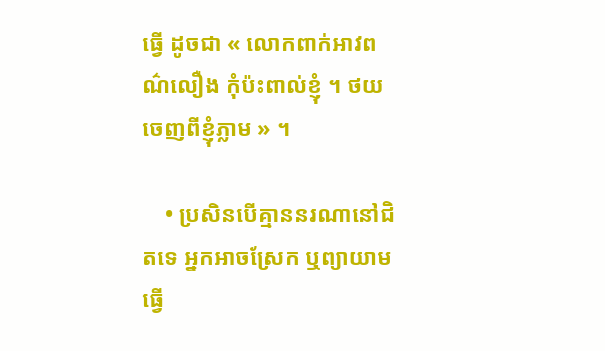ធ្វើ ដូចជា « លោកពាក់អាវពណ៌លឿង កុំប៉ះពាល់ខ្ញុំ ។ ថយចេញពីខ្ញុំភ្លាម » ។

    • ប្រសិនបើគ្មាននរណានៅជិតទេ អ្នកអាចស្រែក ឬព្យាយាមធ្វើ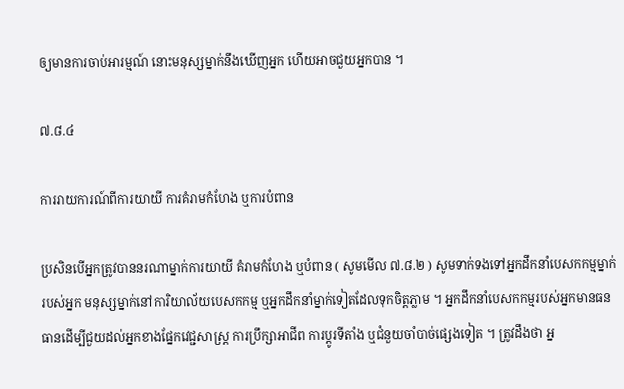ឲ្យមានការចាប់អារម្មណ៍ នោះមនុស្សម្នាក់នឹងឃើញអ្នក ហើយអាចជួយអ្នកបាន ។

៧.៨.៤

ការរាយការណ៍ពីការយាយី ការគំរាមកំហែង ឬការបំពាន

ប្រសិនបើអ្នកត្រូវបាននរណាម្នាក់ការយាយី គំរាមកំហែង ឬបំពាន ( សូមមើល ៧.៨.២ ) សូមទាក់ទងទៅអ្នកដឹកនាំបេសកកម្មម្នាក់របស់អ្នក មនុស្សម្នាក់នៅការិយាល័យបេសកកម្ម ឬអ្នកដឹកនាំម្នាក់ទៀតដែលទុកចិត្តភ្លាម ។ អ្នកដឹកនាំបេសកកម្មរបស់អ្នកមានធនធានដើម្បីជួយដល់អ្នកខាងផ្នែកវេជ្ជសាស្ត្រ ការប្រឹក្សាអាជីព ការប្ដូរទីតាំង ឬជំនួយចាំបាច់ផ្សេងទៀត ។ ត្រូវដឹងថា អ្ន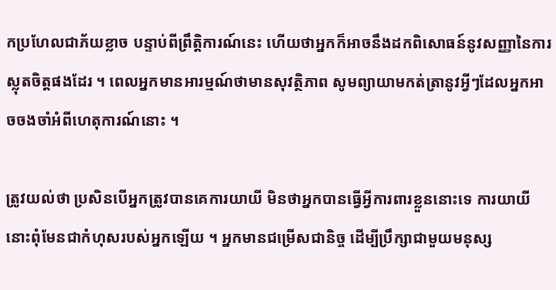កប្រហែលជាភ័យខ្លាច បន្ទាប់ពីព្រឹត្តិការណ៍នេះ ហើយថាអ្នកក៏អាចនឹងដកពិសោធន៍នូវសញ្ញានៃការស្លុតចិត្តផងដែរ ។ ពេលអ្នកមានអារម្មណ៍ថាមានសុវត្ថិភាព សូមព្យាយាមកត់ត្រានូវអ្វីៗដែលអ្នកអាចចងចាំអំពីហេតុការណ៍នោះ ។

ត្រូវយល់ថា ប្រសិនបើអ្នកត្រូវបានគេការយាយី មិនថាអ្នកបានធ្វើអ្វីការពារខ្លួននោះទេ ការយាយីនោះពុំមែនជាកំហុសរបស់អ្នកឡើយ ។ អ្នកមានជម្រើសជានិច្ច ដើម្បីប្រឹក្សាជាមួយមនុស្ស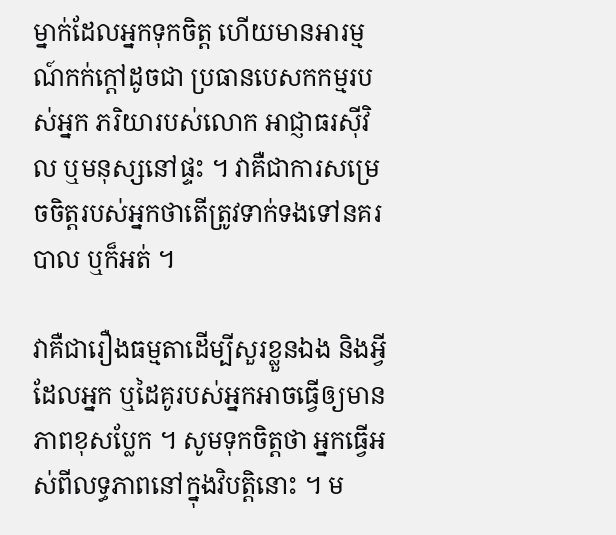ម្នាក់ដែលអ្នកទុកចិត្ត ហើយមានអារម្មណ៍កក់ក្តៅដូចជា ប្រធានបេសកកម្មរបស់អ្នក ភរិយារបស់លោក អាជ្ញាធរស៊ីវិល ឬមនុស្សនៅផ្ទះ ។ វាគឺជាការសម្រេចចិត្តរបស់អ្នកថាតើត្រូវទាក់ទងទៅនគរបាល ឬក៏អត់ ។

វាគឺជារឿងធម្មតាដើម្បីសួរខ្លួនឯង និងអ្វីដែលអ្នក ឬដៃគូរបស់អ្នកអាចធ្វើឲ្យមានភាពខុសប្លែក ។ សូមទុកចិត្តថា អ្នកធ្វើអស់ពីលទ្ធភាពនៅក្នុងវិបត្តិនោះ ។ ម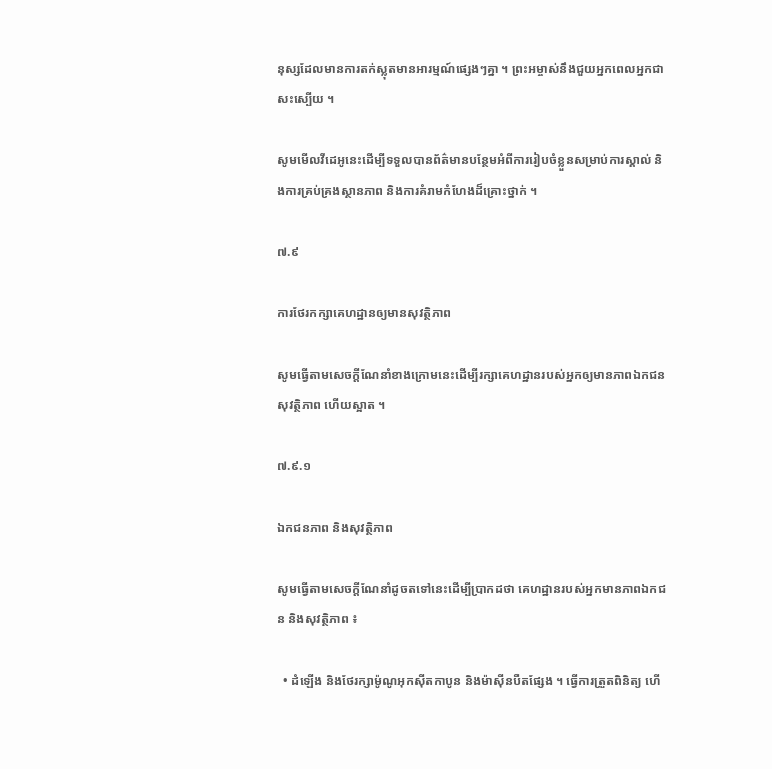នុស្សដែលមានការតក់ស្លុតមានអារម្មណ៍ផ្សេងៗគ្នា ។ ព្រះអម្ចាស់នឹងជួយអ្នកពេលអ្នកជាសះស្បើយ ។

សូមមើលវីដេអូនេះដើម្បីទទួលបានព័ត៌មានបន្ថែមអំពីការរៀបចំខ្លួនសម្រាប់ការស្គាល់ និងការគ្រប់គ្រងស្ថានភាព និងការគំរាមកំហែងដ៏គ្រោះថ្នាក់ ។

៧.៩

ការថែរកក្សាគេហដ្ឋានឲ្យមានសុវត្ថិភាព

សូមធ្វើតាមសេចក្ដីណែនាំខាងក្រោមនេះដើម្បីរក្សាគេហដ្ឋានរបស់អ្នកឲ្យមានភាពឯកជន សុវត្ថិភាព ហើយស្អាត ។

៧.៩.១

ឯកជនភាព និងសុវត្ថិភាព

សូមធ្វើតាមសេចក្ដីណែនាំដូចតទៅនេះដើម្បីប្រាកដថា គេហដ្ឋានរបស់អ្នកមានភាពឯកជន និងសុវត្ថិភាព ៖

  • ដំឡើង និងថែរក្សាម៉ូណូអុកស៊ីតកាបូន និងម៉ាស៊ីនបឺតផ្សែង ។ ធ្វើការត្រួតពិនិត្យ ហើ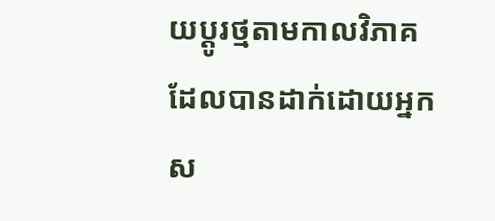យប្ដូរថ្មតាមកាលវិភាគដែលបានដាក់ដោយអ្នកស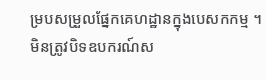ម្របសម្រួលផ្នែកគេហដ្ឋានក្នុងបេសកកម្ម ។ មិនត្រូវបិទឧបករណ៍ស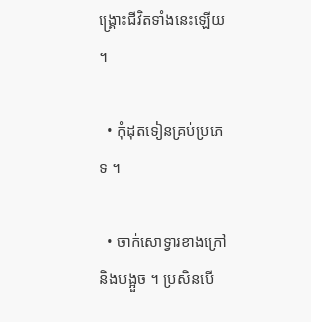ង្គ្រោះជីវិតទាំងនេះឡើយ ។

  • កុំដុតទៀនគ្រប់ប្រភេទ ។

  • ចាក់សោទ្វារខាងក្រៅ និងបង្អួច ។ ប្រសិនបើ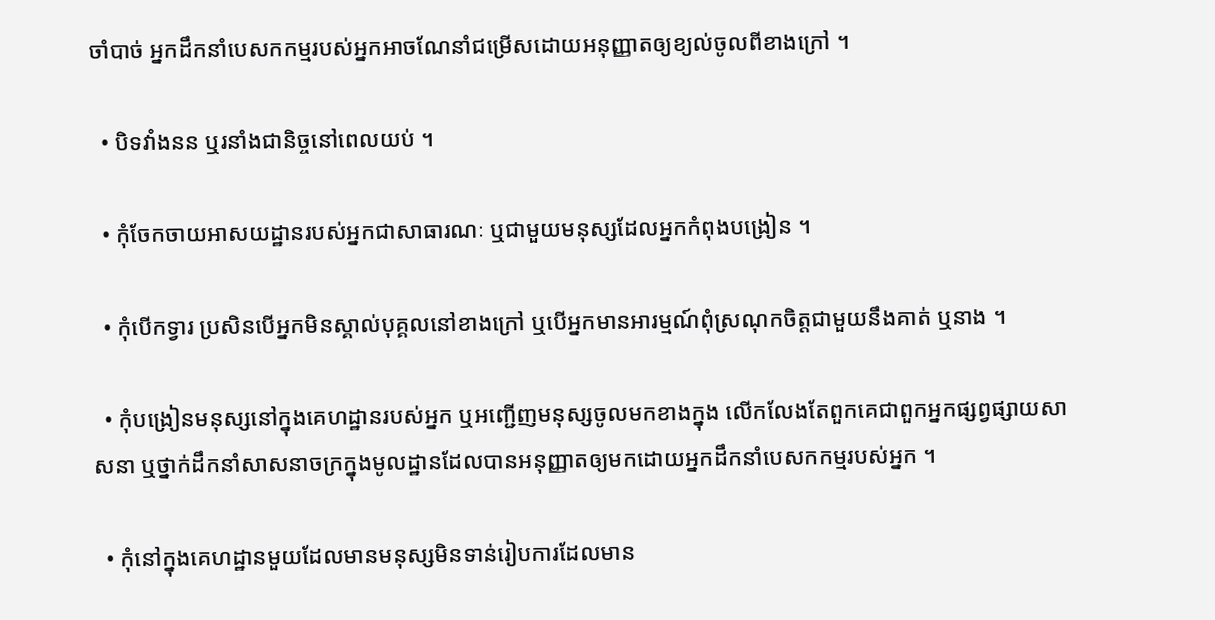ចាំបាច់ អ្នកដឹកនាំបេសកកម្មរបស់អ្នកអាចណែនាំជម្រើសដោយអនុញ្ញាតឲ្យខ្យល់ចូលពីខាងក្រៅ ។

  • បិទវាំងនន ឬរនាំងជានិច្ចនៅពេលយប់ ។

  • កុំចែកចាយអាសយដ្ឋានរបស់អ្នកជាសាធារណៈ ឬជាមួយមនុស្សដែលអ្នកកំពុងបង្រៀន ។

  • កុំបើកទ្វារ ប្រសិនបើអ្នកមិនស្គាល់បុគ្គលនៅខាងក្រៅ ឬបើអ្នកមានអារម្មណ៍ពុំស្រណុកចិត្តជាមួយនឹងគាត់ ឬនាង ។

  • កុំបង្រៀនមនុស្សនៅក្នុងគេហដ្ឋានរបស់អ្នក ឬអញ្ជើញមនុស្សចូលមកខាងក្នុង លើកលែងតែពួកគេជាពួកអ្នកផ្សព្វផ្សាយសាសនា ឬថ្នាក់ដឹកនាំសាសនាចក្រក្នុងមូលដ្ឋានដែលបានអនុញ្ញាតឲ្យមកដោយអ្នកដឹកនាំបេសកកម្មរបស់អ្នក ។

  • កុំនៅក្នុងគេហដ្ឋានមួយដែលមានមនុស្សមិនទាន់រៀបការដែលមាន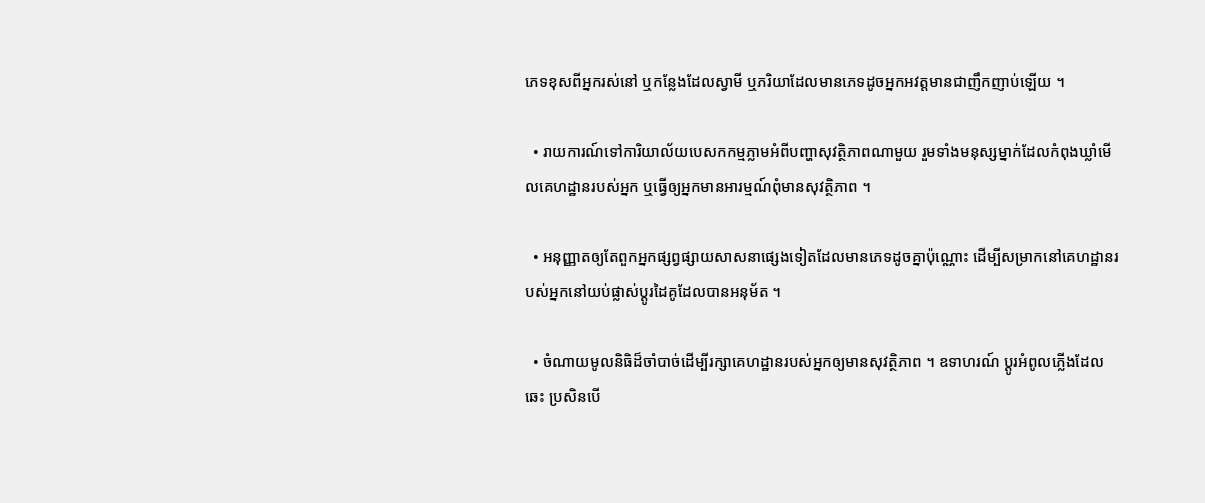ភេទខុសពីអ្នករស់នៅ ឬកន្លែងដែលស្វាមី ឬភរិយាដែលមានភេទដូចអ្នកអវត្តមានជាញឹកញាប់ឡើយ ។

  • រាយការណ៍ទៅការិយាល័យបេសកកម្មភ្លាមអំពីបញ្ហាសុវត្ថិភាពណាមួយ រួមទាំងមនុស្សម្នាក់ដែលកំពុងឃ្លាំមើលគេហដ្ឋានរបស់អ្នក ឬធ្វើឲ្យអ្នកមានអារម្មណ៍ពុំមានសុវត្ថិភាព ។

  • អនុញ្ញាតឲ្យតែពួកអ្នកផ្សព្វផ្សាយសាសនាផ្សេងទៀតដែលមានភេទដូចគ្នាប៉ុណ្ណោះ ដើម្បីសម្រាកនៅគេហដ្ឋានរបស់អ្នកនៅយប់ផ្លាស់ប្ដូរដៃគូដែលបានអនុម័ត ។

  • ចំណាយមូលនិធិដ៏ចាំបាច់ដើម្បីរក្សាគេហដ្ឋានរបស់អ្នកឲ្យមានសុវត្ថិភាព ។ ឧទាហរណ៍ ប្ដូរអំពូលភ្លើងដែលឆេះ ប្រសិនបើ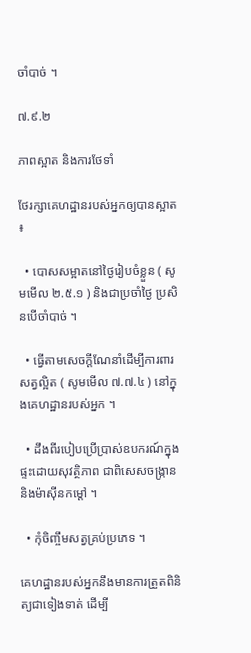ចាំបាច់ ។

៧.៩.២

ភាពស្អាត និងការថែទាំ

ថែរក្សាគេហដ្ឋានរបស់អ្នកឲ្យបានស្អាត ៖

  • បោសសម្អាតនៅថ្ងៃរៀបចំខ្លួន ( សូមមើល ២.៥.១ ) និងជាប្រចាំថ្ងៃ ប្រសិនបើចាំបាច់ ។

  • ធ្វើតាមសេចក្ដីណែនាំដើម្បីការពារសត្វល្អិត ( សូមមើល ៧.៧.៤ ) នៅក្នុងគេហដ្ឋានរបស់អ្នក ។

  • ដឹងពីរបៀបប្រើប្រាស់ឧបករណ៍ក្នុងផ្ទះដោយសុវត្ថិភាព ជាពិសេសចង្ក្រាន និងម៉ាស៊ីនកម្តៅ ។

  • កុំចិញ្ចឹមសត្វគ្រប់ប្រភេទ ។

គេហដ្ឋានរបស់អ្នកនឹងមានការត្រួតពិនិត្យជាទៀងទាត់ ដើម្បី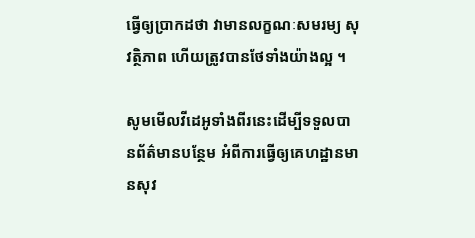ធ្វើឲ្យប្រាកដថា វាមានលក្ខណៈសមរម្យ សុវត្ថិភាព ហើយត្រូវបានថែទាំងយ៉ាងល្អ ។

សូមមើលវីដេអូទាំងពីរនេះដើម្បីទទួលបានព័ត៌មានបន្ថែម អំពីការធ្វើឲ្យគេហដ្ឋានមានសុវ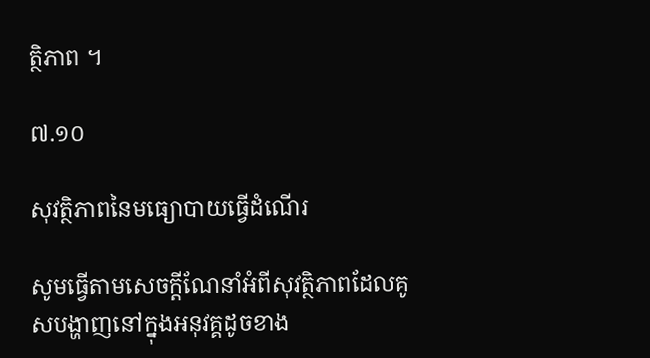ត្ថិភាព ។

៧.១០

សុវត្ថិភាពនៃមធ្យោបាយធ្វើដំណើរ

សូមធ្វើតាមសេចក្ដីណែនាំអំពីសុវត្ថិភាពដែលគូសបង្ហាញនៅក្នុងអនុវគ្គដូចខាង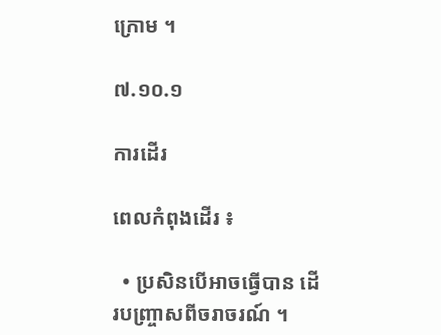ក្រោម ។

៧.១០.១

ការដើរ

ពេលកំពុងដើរ ៖

  • ប្រសិនបើអាចធ្វើបាន ដើរបញ្ច្រាសពីចរាចរណ៍ ។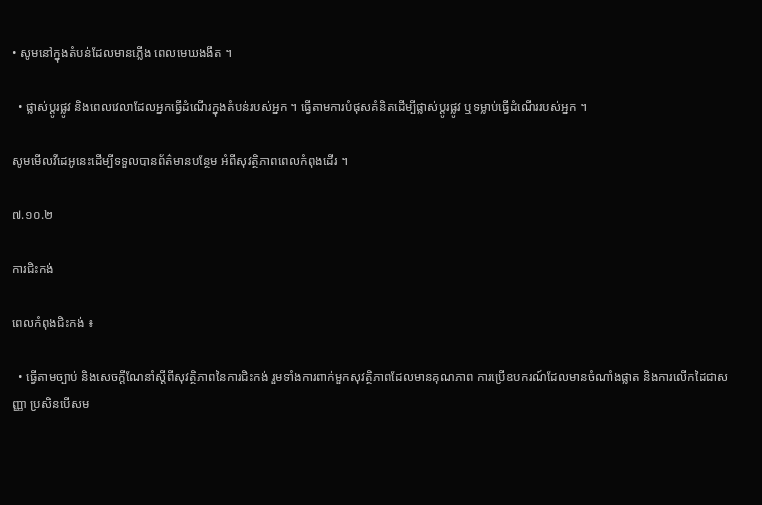• សូមនៅក្នុងតំបន់ដែលមានភ្លើង ពេលមេឃងងឹត ។

  • ផ្លាស់ប្ដូរផ្លូវ និងពេលវេលាដែលអ្នកធ្វើដំណើរក្នុងតំបន់របស់អ្នក ។ ធ្វើតាមការបំផុសគំនិតដើម្បីផ្លាស់ប្ដូរផ្លូវ ឬទម្លាប់ធ្វើដំណើររបស់អ្នក ។

សូមមើលវីដេអូនេះដើម្បីទទួលបានព័ត៌មានបន្ថែម អំពីសុវត្ថិភាពពេលកំពុងដើរ ។

៧.១០.២

ការជិះកង់

ពេលកំពុងជិះកង់ ៖

  • ធ្វើតាមច្បាប់ និងសេចក្ដីណែនាំស្ដីពីសុវត្ថិភាពនៃការជិះកង់ រួមទាំងការពាក់មួកសុវត្ថិភាពដែលមានគុណភាព ការប្រើឧបករណ៍ដែលមានចំណាំងផ្លាត និងការលើកដៃជាសញ្ញា ប្រសិនបើសម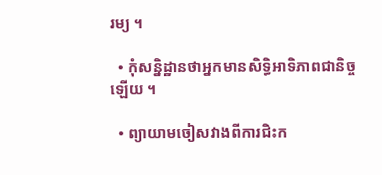រម្យ ។

  • កុំសន្និដ្ឋានថាអ្នកមានសិទ្ធិអាទិភាពជានិច្ចឡើយ ។

  • ព្យាយាមចៀសវាងពីការជិះក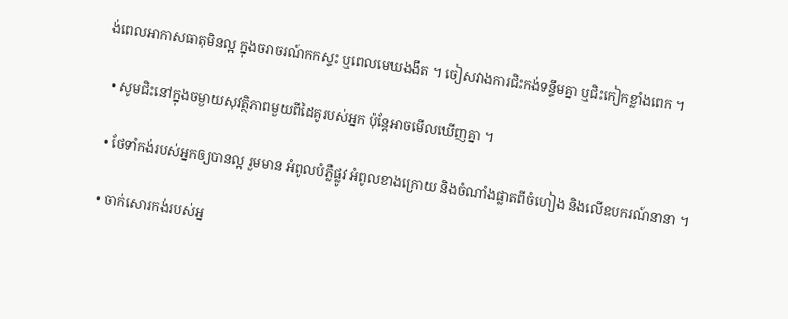ង់ពេលអាកាសធាតុមិនល្អ ក្នុងចរាចរណ៍កកស្ទះ ឬពេលមេឃងងឹត ។ ចៀសវាងការជិះកង់ទន្ទឹមគ្នា ឬជិះកៀកខ្លាំងពេក ។

  • សូមជិះនៅក្នុងចម្ងាយសុវត្ថិភាពមួយពីដៃគូរបស់អ្នក ប៉ុន្តែអាចមើលឃើញគ្នា ។

  • ថែទាំកង់របស់អ្នកឲ្យបានល្អ រួមមាន អំពូលបំភ្លឺផ្លូវ អំពូលខាងក្រោយ និងចំណាំងផ្លាតពីចំហៀង និងលើឧបករណ៍នានា ។

  • ចាក់សោរកង់របស់អ្ន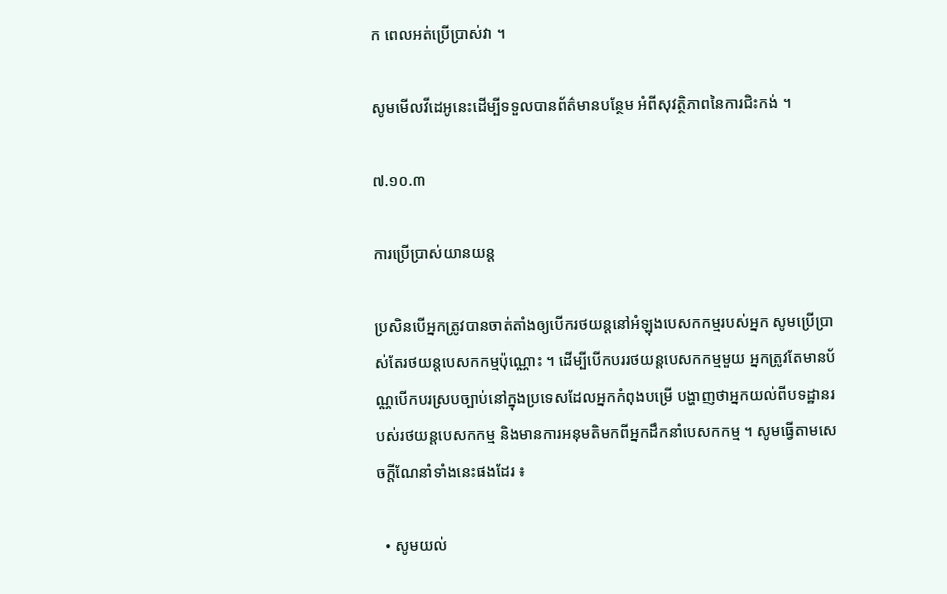ក ពេលអត់ប្រើប្រាស់វា ។

សូមមើលវីដេអូនេះដើម្បីទទួលបានព័ត៌មានបន្ថែម អំពីសុវត្ថិភាពនៃការជិះកង់ ។

៧.១០.៣

ការប្រើប្រាស់យានយន្ត

ប្រសិនបើអ្នកត្រូវបានចាត់តាំងឲ្យបើករថយន្តនៅអំឡុងបេសកកម្មរបស់អ្នក សូមប្រើប្រាស់តែរថយន្តបេសកកម្មប៉ុណ្ណោះ ។ ដើម្បីបើកបររថយន្តបេសកកម្មមួយ អ្នកត្រូវតែមានប័ណ្ណបើកបរស្របច្បាប់នៅក្នុងប្រទេសដែលអ្នកកំពុងបម្រើ បង្ហាញថាអ្នកយល់ពីបទដ្ឋានរបស់រថយន្តបេសកកម្ម និងមានការអនុមតិមកពីអ្នកដឹកនាំបេសកកម្ម ។ សូមធ្វើតាមសេចក្ដីណែនាំទាំងនេះផងដែរ ៖

  • សូមយល់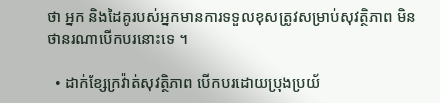ថា អ្នក និងដៃគូរបស់អ្នកមានការទទួលខុសត្រូវសម្រាប់សុវត្ថិភាព មិនថានរណាបើកបរនោះទេ ។

  • ដាក់ខ្សែក្រវ៉ាត់សុវត្ថិភាព បើកបរដោយប្រុងប្រយ័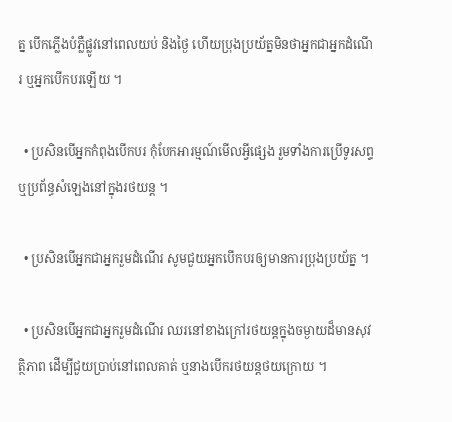ត្ន បើកភ្លើងបំភ្លឺផ្លូវនៅពេលយប់ និងថ្ងៃ ហើយប្រុងប្រយ័ត្នមិនថាអ្នកជាអ្នកដំណើរ ឬអ្នកបើកបរឡើយ ។

  • ប្រសិនបើអ្នកកំពុងបើកបរ កុំបែកអារម្មណ៍មើលអ្វីផ្សេង រួមទាំងការប្រើទូរសព្ទ ឬប្រព័ន្ធសំឡេងនៅក្នុងរថយន្ត ។

  • ប្រសិនបើអ្នកជាអ្នករួមដំណើរ សូមជួយអ្នកបើកបរឲ្យមានការប្រុងប្រយ័ត្ន ។

  • ប្រសិនបើអ្នកជាអ្នករួមដំណើរ ឈរនៅខាងក្រៅរថយន្តក្នុងចម្ងាយដ៏មានសុវត្ថិភាព ដើម្បីជួយប្រាប់នៅពេលគាត់ ឬនាងបើករថយន្តថយក្រោយ ។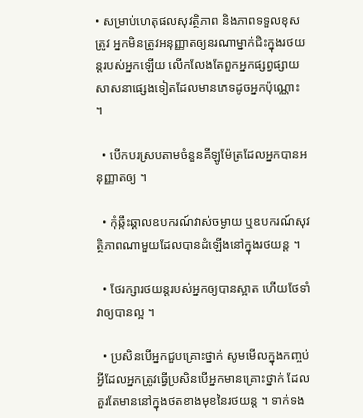• សម្រាប់ហេតុផលសុវត្ថិភាព និងភាពទទួលខុសត្រូវ អ្នកមិនត្រូវអនុញ្ញាតឲ្យនរណាម្នាក់ជិះក្នុងរថយន្តរបស់អ្នកឡើយ លើកលែងតែពួកអ្នកផ្សព្វផ្សាយសាសនាផ្សេងទៀតដែលមានភេទដូចអ្នកប៉ុណ្ណោះ ។

  • បើកបរស្របតាមចំនួនគីឡូម៉ែត្រដែលអ្នកបានអនុញ្ញាតឲ្យ ។

  • កុំឆ្កឹះឆ្គាលឧបករណ៍វាស់ចម្ងាយ ឬឧបករណ៍សុវត្ថិភាពណាមួយដែលបានដំឡើងនៅក្នុងរថយន្ត ។

  • ថែរក្សារថយន្តរបស់អ្នកឲ្យបានស្អាត ហើយថែទាំវាឲ្យបានល្អ ។

  • ប្រសិនបើអ្នកជួបគ្រោះថ្នាក់ សូមមើលក្នុងកញ្ចប់ អ្វីដែលអ្នកត្រូវធ្វើប្រសិនបើអ្នកមានគ្រោះថ្នាក់ ដែលគួរតែមាននៅក្នុងថតខាងមុខនៃរថយន្ត ។ ទាក់ទង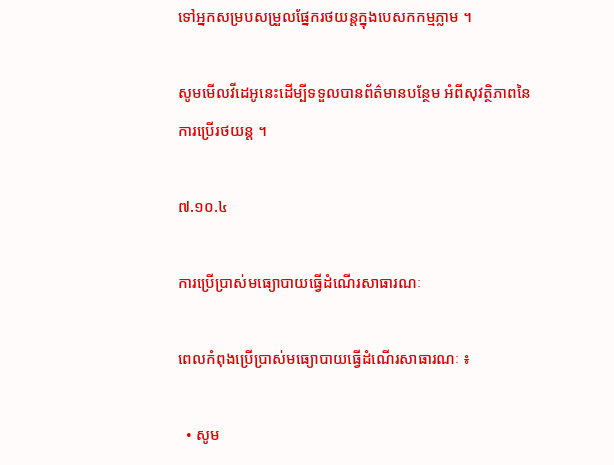ទៅអ្នកសម្របសម្រួលផ្នែករថយន្តក្នុងបេសកកម្មភ្លាម ។

សូមមើលវីដេអូនេះដើម្បីទទួលបានព័ត៌មានបន្ថែម អំពីសុវត្ថិភាពនៃការប្រើរថយន្ត ។

៧.១០.៤

ការប្រើប្រាស់មធ្យោបាយធ្វើដំណើរសាធារណៈ

ពេលកំពុងប្រើប្រាស់មធ្យោបាយធ្វើដំណើរសាធារណៈ ៖

  • សូម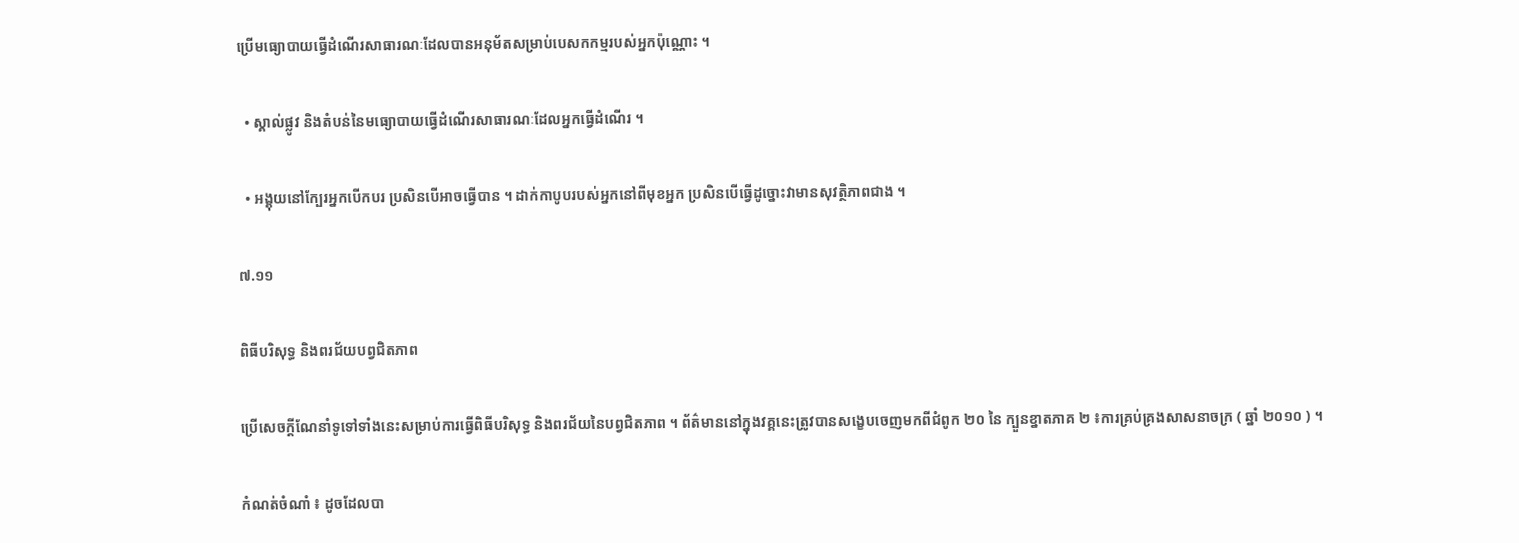ប្រើមធ្យោបាយធ្វើដំណើរសាធារណៈដែលបានអនុម័តសម្រាប់បេសកកម្មរបស់អ្នកប៉ុណ្ណោះ ។

  • ស្គាល់ផ្លូវ និងតំបន់នៃមធ្យោបាយធ្វើដំណើរសាធារណៈដែលអ្នកធ្វើដំណើរ ។

  • អង្គុយនៅក្បែរអ្នកបើកបរ ប្រសិនបើអាចធ្វើបាន ។ ដាក់កាបូបរបស់អ្នកនៅពីមុខអ្នក ប្រសិនបើធ្វើដូច្នោះវាមានសុវត្ថិភាពជាង ។

៧.១១

ពិធីបរិសុទ្ធ និងពរជ័យបព្វជិតភាព

ប្រើសេចក្ដីណែនាំទូទៅទាំងនេះសម្រាប់ការធ្វើពិធីបរិសុទ្ធ និងពរជ័យនៃបព្វជិតភាព ។ ព័ត៌មាននៅក្នុងវគ្គនេះត្រូវបានសង្ខេបចេញមកពីជំពូក ២០ នៃ ក្បួនខ្នាតភាគ ២ ៖ការគ្រប់គ្រងសាសនាចក្រ ( ឆ្នាំ ២០១០ ) ។

កំណត់ចំណាំ ៖ ដូចដែលបា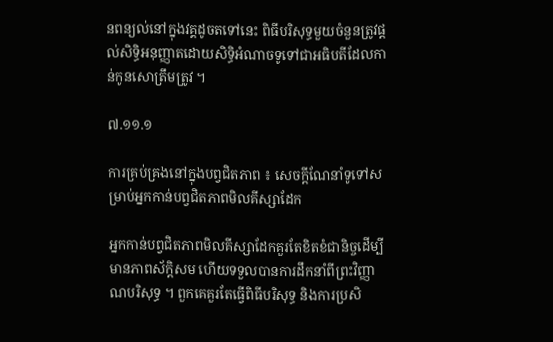នពន្យល់នៅក្នុងវគ្គដូចតទៅនេះ ពិធីបរិសុទ្ធមួយចំនួនត្រូវផ្ដល់សិទ្ធិអនុញ្ញាតដោយសិទ្ធិអំណាចទូទៅជាអធិបតីដែលកាន់កូនសោត្រឹមត្រូវ ។

៧.១១.១

ការគ្រប់គ្រងនៅក្នុងបព្វជិតភាព ៖ សេចក្ដីណែនាំទូទៅសម្រាប់អ្នកកាន់បព្វជិតភាពមិលគីស្សាដែក

អ្នកកាន់បព្វជិតភាពមិលគីស្សាដែកគួរតែខិតខំជានិច្ចដើម្បីមានភាពស័ក្ដិសម ហើយទទួលបានការដឹកនាំពីព្រះវិញ្ញាណបរិសុទ្ធ ។ ពួកគេគួរតែធ្វើពិធីបរិសុទ្ធ និងការប្រសិ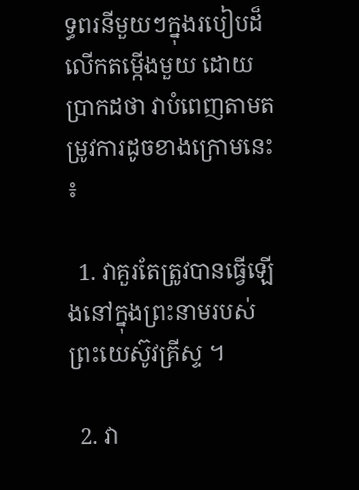ទ្ធពរនីមួយៗក្នុងរបៀបដ៏លើកតម្កើងមួយ ដោយប្រាកដថា វាបំពេញតាមតម្រូវការដូចខាងក្រោមនេះ ៖

  1. វាគួរតែត្រូវបានធ្វើឡើងនៅក្នុងព្រះនាមរបស់ព្រះយេស៊ូវគ្រីស្ទ ។

  2. វា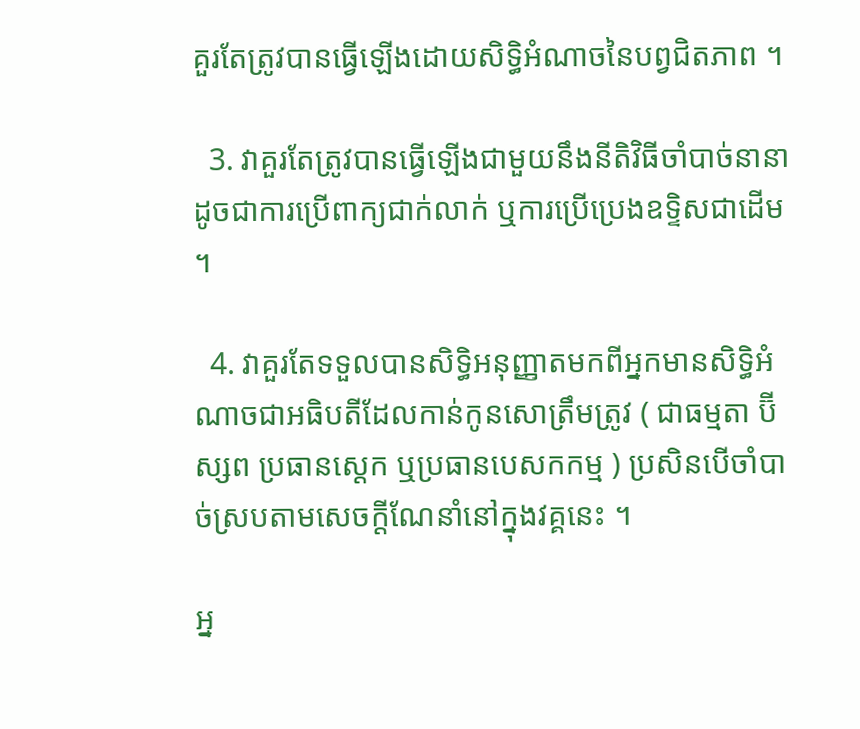គួរតែត្រូវបានធ្វើឡើងដោយសិទ្ធិអំណាចនៃបព្វជិតភាព ។

  3. វាគួរតែត្រូវបានធ្វើឡើងជាមួយនឹងនីតិវិធីចាំបាច់នានា ដូចជាការប្រើពាក្យជាក់លាក់ ឬការប្រើប្រេងឧទ្ទិសជាដើម ។

  4. វាគួរតែទទួលបានសិទ្ធិអនុញ្ញាតមកពីអ្នកមានសិទ្ធិអំណាចជាអធិបតីដែលកាន់កូនសោត្រឹមត្រូវ ( ជាធម្មតា ប៊ីស្សព ប្រធានស្តេក ឬប្រធានបេសកកម្ម ) ប្រសិនបើចាំបាច់ស្របតាមសេចក្ដីណែនាំនៅក្នុងវគ្គនេះ ។

អ្ន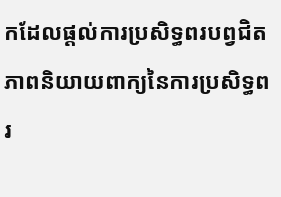កដែលផ្ដល់ការប្រសិទ្ធពរបព្វជិតភាពនិយាយពាក្យនៃការប្រសិទ្ធពរ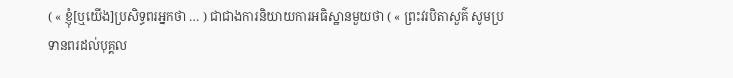( « ខ្ញុំ[ឬយើង]ប្រសិទ្ធពរអ្នកថា … ) ជាជាងការនិយាយការអធិស្ឋានមួយថា ( « ព្រះវរបិតាសួគ៌ សូមប្រទានពរដល់បុគ្គល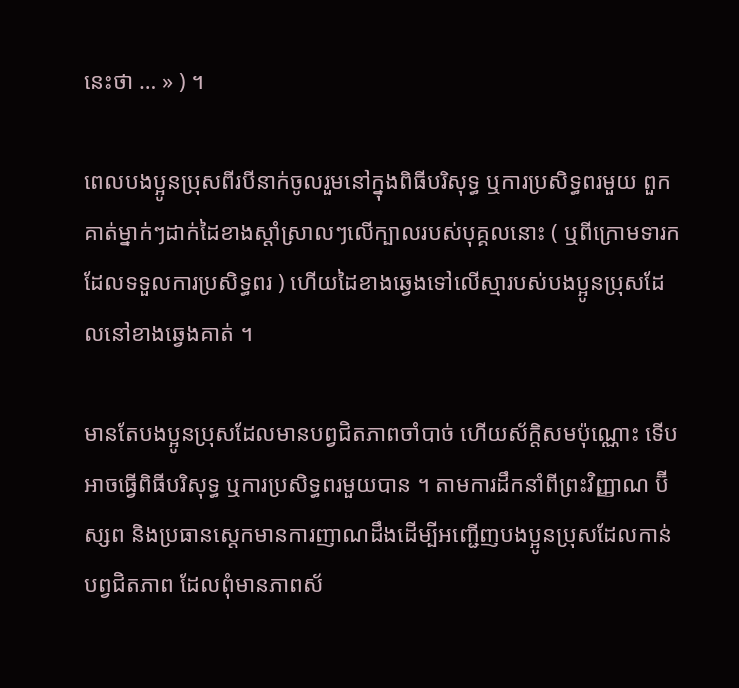នេះថា … » ) ។

ពេលបងប្អូនប្រុសពីរបីនាក់ចូលរួមនៅក្នុងពិធីបរិសុទ្ធ ឬការប្រសិទ្ធពរមួយ ពួកគាត់ម្នាក់ៗដាក់ដៃខាងស្ដាំស្រាលៗលើក្បាលរបស់បុគ្គលនោះ ( ឬពីក្រោមទារកដែលទទួលការប្រសិទ្ធពរ ) ហើយដៃខាងឆ្វេងទៅលើស្មារបស់បងប្អូនប្រុសដែលនៅខាងឆ្វេងគាត់ ។

មានតែបងប្អូនប្រុសដែលមានបព្វជិតភាពចាំបាច់ ហើយស័ក្ដិសមប៉ុណ្ណោះ ទើបអាចធ្វើពិធីបរិសុទ្ធ ឬការប្រសិទ្ធពរមួយបាន ។ តាមការដឹកនាំពីព្រះវិញ្ញាណ ប៊ីស្សព និងប្រធានស្តេកមានការញាណដឹងដើម្បីអញ្ជើញបងប្អូនប្រុសដែលកាន់បព្វជិតភាព ដែលពុំមានភាពស័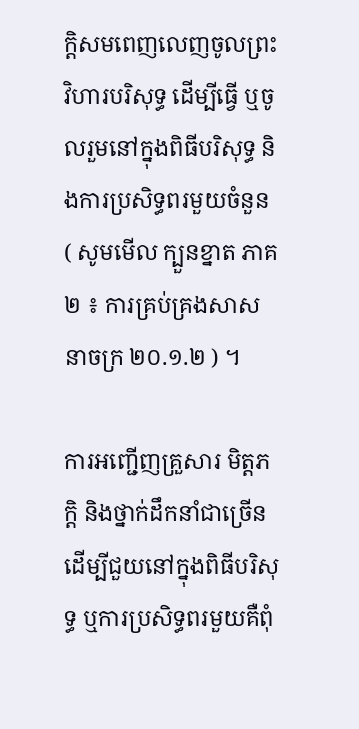ក្ដិសមពេញលេញចូលព្រះវិហារបរិសុទ្ធ ដើម្បីធ្វើ ឬចូលរួមនៅក្នុងពិធីបរិសុទ្ធ និងការប្រសិទ្ធពរមួយចំនួន ( សូមមើល ក្បួនខ្នាត ភាគ ២ ៖ ការគ្រប់គ្រងសាសនាចក្រ ២០.១.២ ) ។

ការអញ្ជើញគ្រួសារ មិត្តភក្ដិ និងថ្នាក់ដឹកនាំជាច្រើនដើម្បីជួយនៅក្នុងពិធីបរិសុទ្ធ ឬការប្រសិទ្ធពរមួយគឺពុំ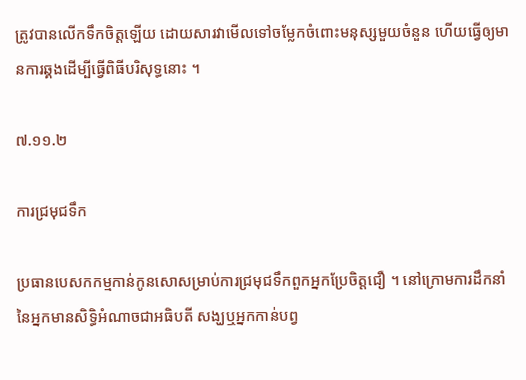ត្រូវបានលើកទឹកចិត្តឡើយ ដោយសារវាមើលទៅចម្លែកចំពោះមនុស្សមួយចំនួន ហើយធ្វើឲ្យមានការឆ្គងដើម្បីធ្វើពិធីបរិសុទ្ធនោះ ។

៧.១១.២

ការជ្រមុជទឹក

ប្រធានបេសកកម្មកាន់កូនសោសម្រាប់ការជ្រមុជទឹកពួកអ្នកប្រែចិត្តជឿ ។ នៅក្រោមការដឹកនាំនៃអ្នកមានសិទ្ធិអំណាចជាអធិបតី សង្ឃឬអ្នកកាន់បព្វ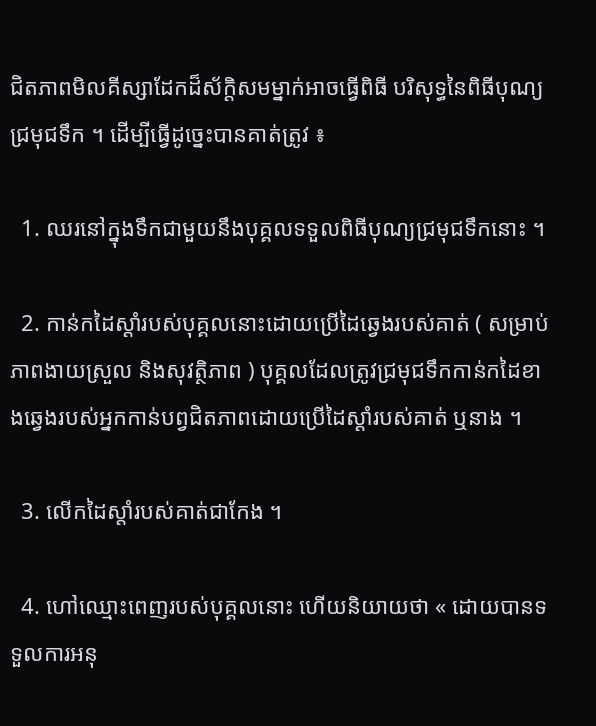ជិតភាពមិលគីស្សាដែកដ៏ស័ក្ដិសមម្នាក់អាចធ្វើពិធី បរិសុទ្ធនៃពិធីបុណ្យជ្រមុជទឹក ។ ដើម្បីធ្វើដូច្នេះបានគាត់ត្រូវ ៖

  1. ឈរនៅក្នុងទឹកជាមួយនឹងបុគ្គលទទួលពិធីបុណ្យជ្រមុជទឹកនោះ ។

  2. កាន់កដៃស្ដាំរបស់បុគ្គលនោះដោយប្រើដៃឆ្វេងរបស់គាត់ ( សម្រាប់ភាពងាយស្រួល និងសុវត្ថិភាព ) បុគ្គលដែលត្រូវជ្រមុជទឹកកាន់កដៃខាងឆ្វេងរបស់អ្នកកាន់បព្វជិតភាពដោយប្រើដៃស្ដាំរបស់គាត់ ឬនាង ។

  3. លើកដៃស្តាំរបស់គាត់ជាកែង ។

  4. ហៅឈ្មោះពេញរបស់បុគ្គលនោះ ហើយនិយាយថា « ដោយបានទទួលការអនុ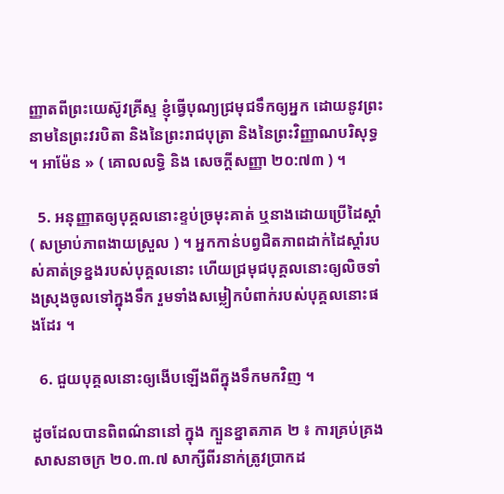ញ្ញាតពីព្រះយេស៊ូវគ្រីស្ទ ខ្ញុំធ្វើបុណ្យជ្រមុជទឹកឲ្យអ្នក ដោយនូវព្រះនាមនៃព្រះវរបិតា និងនៃព្រះរាជបុត្រា និងនៃព្រះវិញ្ញាណបរិសុទ្ធ ។ អាម៉ែន » ( គោលលទ្ធិ និង សេចក្ដីសញ្ញា ២០:៧៣ ) ។

  5. អនុញ្ញាតឲ្យបុគ្គលនោះខ្ទប់ច្រមុះគាត់ ឬនាងដោយប្រើដៃស្ដាំ ( សម្រាប់ភាពងាយស្រួល ) ។ អ្នកកាន់បព្វជិតភាពដាក់ដៃស្ដាំរបស់គាត់ទ្រខ្នងរបស់បុគ្គលនោះ ហើយជ្រមុជបុគ្គលនោះឲ្យលិចទាំងស្រុងចូលទៅក្នុងទឹក រួមទាំងសម្លៀកបំពាក់របស់បុគ្គលនោះផងដែរ ។

  6. ជួយបុគ្គលនោះឲ្យងើបឡើងពីក្នុងទឹកមកវិញ ។

ដូចដែលបានពិពណ៌នានៅ ក្នុង ក្បួនខ្នាតភាគ ២ ៖ ការគ្រប់គ្រងសាសនាចក្រ ២០.៣.៧ សាក្សីពីរនាក់ត្រូវប្រាកដ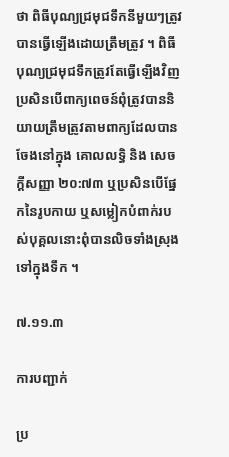ថា ពិធីបុណ្យជ្រមុជទឹកនីមួយៗត្រូវបានធ្វើឡើងដោយត្រឹមត្រូវ ។ ពិធីបុណ្យជ្រមុជទឹកត្រូវតែធ្វើឡើងវិញ ប្រសិនបើពាក្យពេចន៍ពុំត្រូវបាននិយាយត្រឹមត្រូវតាមពាក្យដែលបានចែងនៅក្នុង គោលលទ្ធិ និង សេចក្ដីសញ្ញា ២០:៧៣ ឬប្រសិនបើផ្នែកនៃរូបកាយ ឬសម្លៀកបំពាក់របស់បុគ្គលនោះពុំបានលិចទាំងស្រុងទៅក្នុងទឹក ។

៧.១១.៣

ការបញ្ជាក់

ប្រ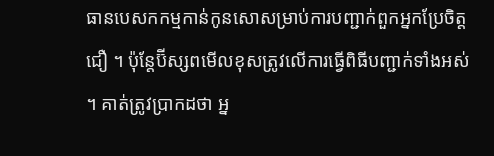ធានបេសកកម្មកាន់កូនសោសម្រាប់ការបញ្ជាក់ពួកអ្នកប្រែចិត្តជឿ ។ ប៉ុន្តែប៊ីស្សពមើលខុសត្រូវលើការធ្វើពិធីបញ្ជាក់ទាំងអស់ ។ គាត់ត្រូវប្រាកដថា អ្ន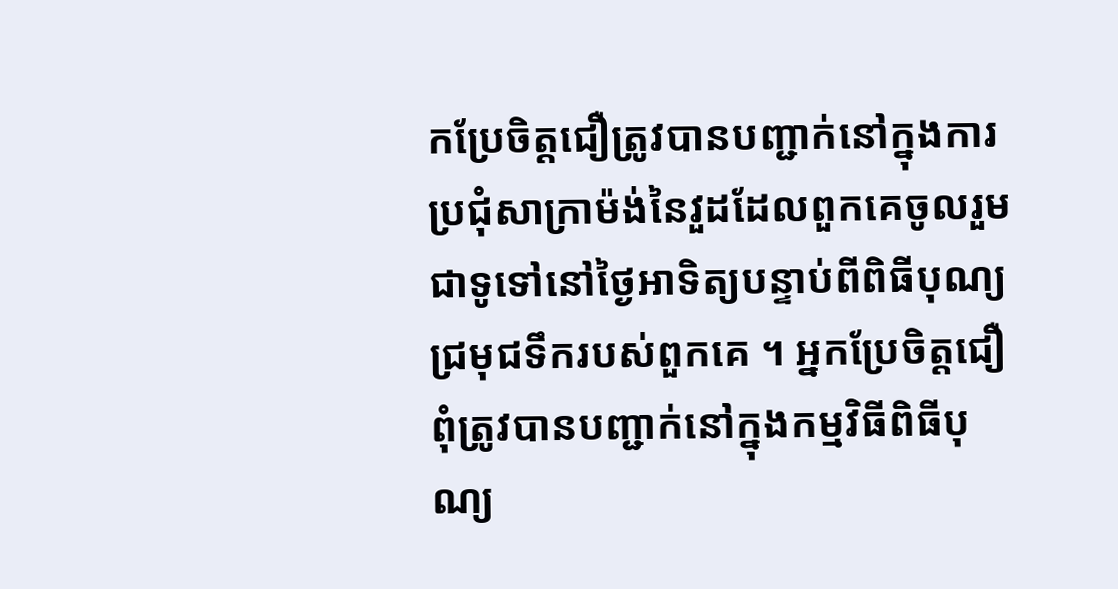កប្រែចិត្តជឿត្រូវបានបញ្ជាក់នៅក្នុងការប្រជុំសាក្រាម៉ង់នៃវួដដែលពួកគេចូលរួម ជាទូទៅនៅថ្ងៃអាទិត្យបន្ទាប់ពីពិធីបុណ្យជ្រមុជទឹករបស់ពួកគេ ។ អ្នកប្រែចិត្តជឿពុំត្រូវបានបញ្ជាក់នៅក្នុងកម្មវិធីពិធីបុណ្យ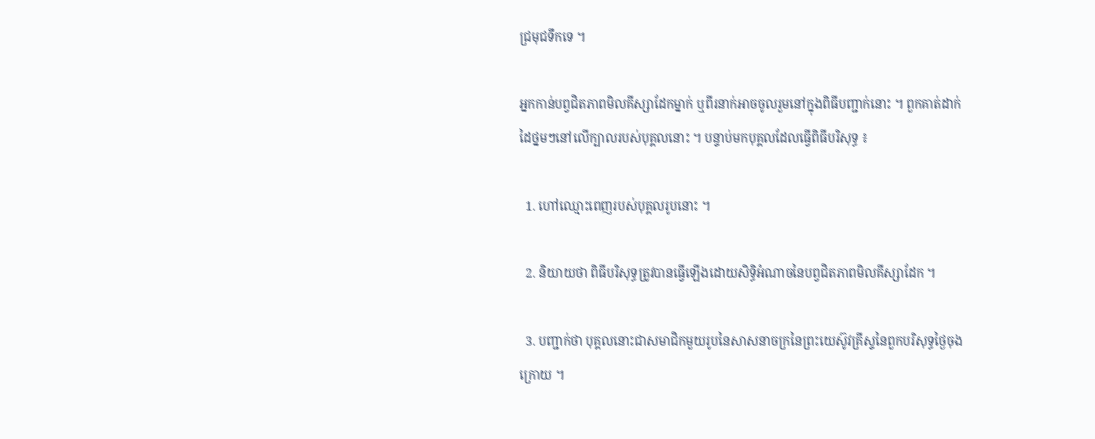ជ្រមុជទឹកទេ ។

អ្នកកាន់បព្វជិតភាពមិលគីស្សាដែកម្នាក់ ឬពីរនាក់អាចចូលរួមនៅក្នុងពិធីបញ្ជាក់នោះ ។ ពួកគាត់ដាក់ដៃថ្នមៗនៅលើក្បាលរបស់បុគ្គលនោះ ។ បន្ទាប់មកបុគ្គលដែលធ្វើពិធីបរិសុទ្ធ ៖

  1. ហៅឈ្មោះពេញរបស់បុគ្គលរូបនោះ ។

  2. និយាយថា ពិធីបរិសុទ្ធត្រូវបានធ្វើឡើងដោយសិទ្ធិអំណាចនៃបព្វជិតភាពមិលគីស្សាដែក ។

  3. បញ្ជាក់ថា បុគ្គលនោះជាសមាជិកមួយរូបនៃសាសនាចក្រនៃព្រះយេស៊ូវគ្រីស្ទនៃពួកបរិសុទ្ធថ្ងៃចុងក្រោយ ។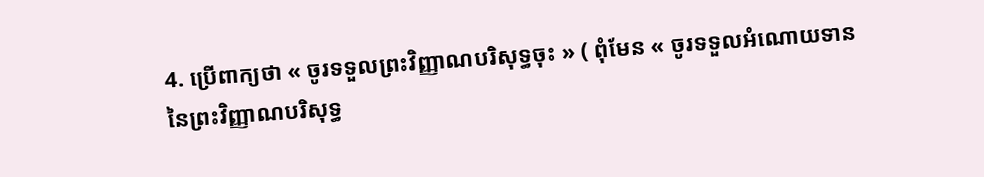4. ប្រើពាក្យថា « ចូរទទួលព្រះវិញ្ញាណបរិសុទ្ធចុះ » ( ពុំមែន « ចូរទទួលអំណោយទាននៃព្រះវិញ្ញាណបរិសុទ្ធ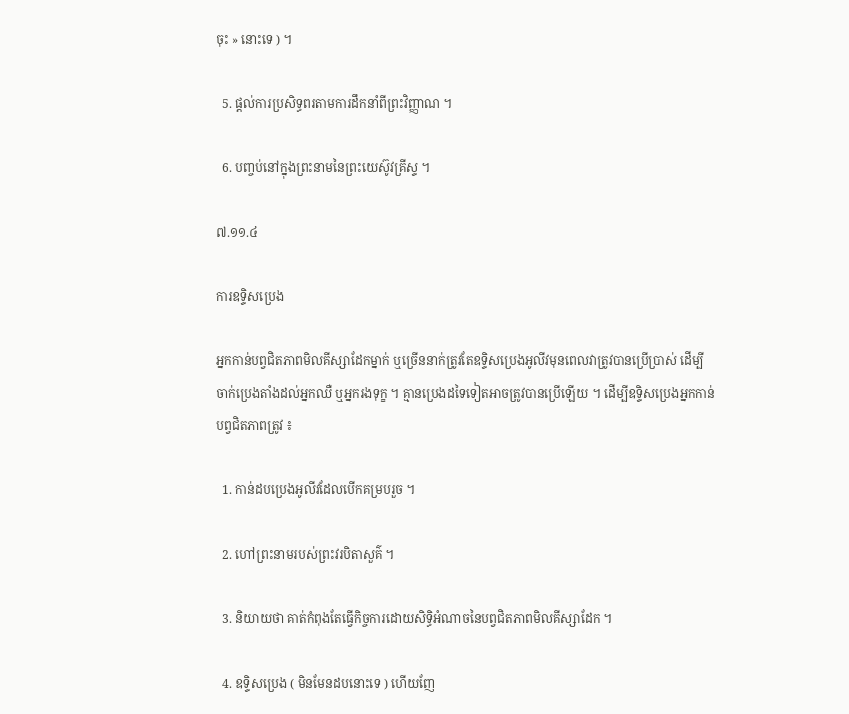ចុះ » នោះទេ ) ។

  5. ផ្ដល់ការប្រសិទ្ធពរតាមការដឹកនាំពីព្រះវិញ្ញាណ ។

  6. បញ្ចប់នៅក្នុងព្រះនាមនៃព្រះយេស៊ូវគ្រីស្ទ ។

៧.១១.៤

ការឧទ្ទិសប្រេង

អ្នកកាន់បព្វជិតភាពមិលគីស្សាដែកម្នាក់ ឬច្រើននាក់ត្រូវតែឧទ្ទិសប្រេងអូលីវមុនពេលវាត្រូវបានប្រើប្រាស់ ដើម្បីចាក់ប្រេងតាំងដល់អ្នកឈឺ ឬអ្នករងទុក្ខ ។ គ្មានប្រេងដទៃទៀតអាចត្រូវបានប្រើឡើយ ។ ដើម្បីឧទ្ទិសប្រេងអ្នកកាន់បព្វជិតភាពត្រូវ ៖

  1. កាន់ដបប្រេងអូលីវដែលបើកគម្របរួច ។

  2. ហៅព្រះនាមរបស់ព្រះវរបិតាសួគ៌ ។

  3. និយាយថា គាត់កំពុងតែធ្វើកិច្ចការដោយសិទ្ធិអំណាចនៃបព្វជិតភាពមិលគីស្សាដែក ។

  4. ឧទិ្ទសប្រេង ( មិនមែនដបនោះទេ ) ហើយញែ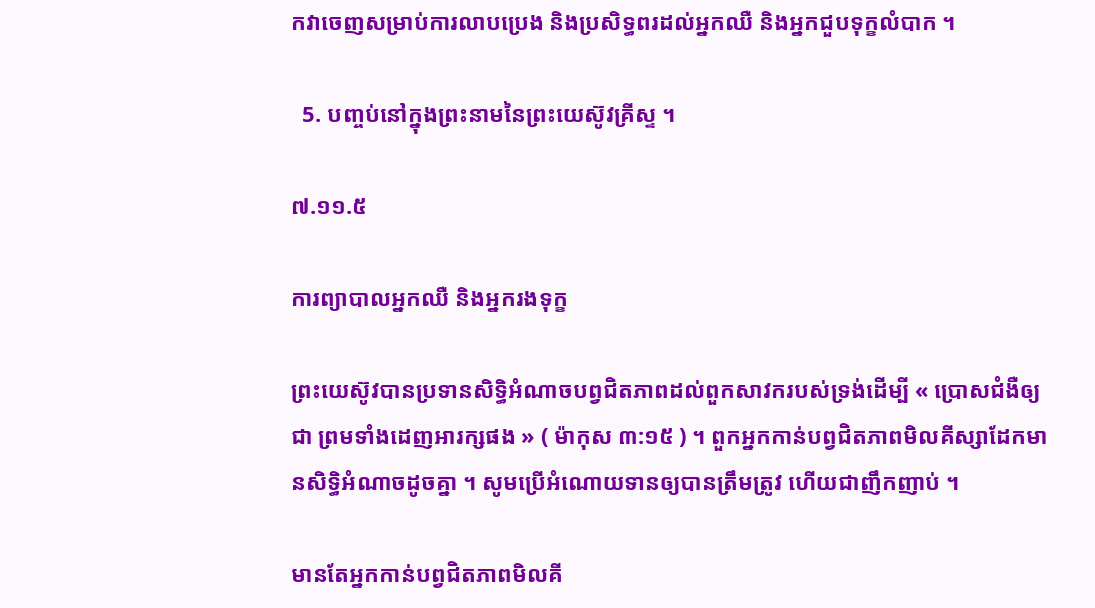កវាចេញសម្រាប់ការលាបប្រេង និងប្រសិទ្ធពរដល់អ្នកឈឺ និងអ្នកជួបទុក្ខលំបាក ។

  5. បញ្ចប់នៅក្នុងព្រះនាមនៃព្រះយេស៊ូវគ្រីស្ទ ។

៧.១១.៥

ការព្យាបាលអ្នកឈឺ និងអ្នករងទុក្ខ

ព្រះយេស៊ូវបានប្រទានសិទ្ធិអំណាចបព្វជិតភាពដល់ពួកសាវករបស់ទ្រង់ដើម្បី « ប្រោសជំងឺឲ្យជា ព្រមទាំងដេញអារក្សផង » ( ម៉ាកុស ៣:១៥ ) ។ ពួកអ្នកកាន់បព្វជិតភាពមិលគីស្សាដែកមានសិទ្ធិអំណាចដូចគ្នា ។ សូមប្រើអំណោយទានឲ្យបានត្រឹមត្រូវ ហើយជាញឹកញាប់ ។

មានតែអ្នកកាន់បព្វជិតភាពមិលគី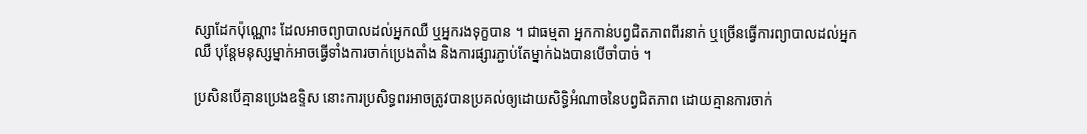ស្សាដែកប៉ុណ្ណោះ ដែលអាចព្យាបាលដល់អ្នកឈឺ ឬអ្នករងទុក្ខបាន ។ ជាធម្មតា អ្នកកាន់បព្វជិតភាពពីរនាក់ ឬច្រើនធ្វើការព្យាបាលដល់អ្នកឈឺ បុន្តែមនុស្សម្នាក់អាចធ្វើទាំងការចាក់ប្រេងតាំង និងការផ្សារភ្ជាប់តែម្នាក់ឯងបានបើចាំបាច់ ។

ប្រសិនបើគ្មានប្រេងឧទ្ទិស នោះការប្រសិទ្ធពរអាចត្រូវបានប្រគល់ឲ្យដោយសិទ្ធិអំណាចនៃបព្វជិតភាព ដោយគ្មានការចាក់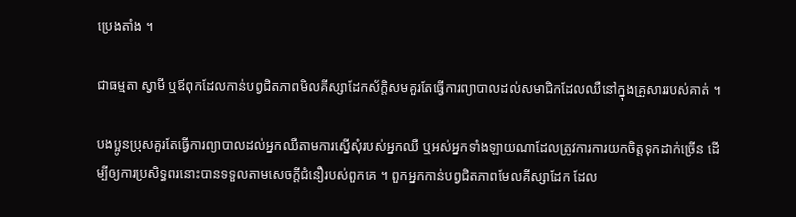ប្រេងតាំង ។

ជាធម្មតា ស្វាមី ឬឪពុកដែលកាន់បព្វជិតភាពមិលគីស្សាដែកស័ក្តិសមគួរតែធ្វើការព្យាបាលដល់សមាជិកដែលឈឺនៅក្នុងគ្រួសាររបស់គាត់ ។

បងប្អូនប្រុសគួរតែធ្វើការព្យាបាលដល់អ្នកឈឺតាមការស្នើសុំរបស់អ្នកឈឺ ឬអស់អ្នកទាំងឡាយណាដែលត្រូវការការយកចិត្តទុកដាក់ច្រើន ដើម្បីឲ្យការប្រសិទ្ធពរនោះបានទទួលតាមសេចក្ដីជំនឿរបស់ពួកគេ ។ ពួកអ្នកកាន់បព្វជិតភាពមែលគីស្សាដែក ដែល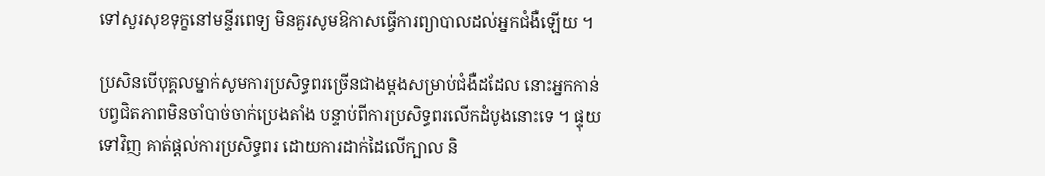ទៅសួរសុខទុក្ខនៅមន្ទីរពេទ្យ មិនគួរសូមឱកាសធ្វើការព្យាបាលដល់អ្នកជំងឺឡើយ ។

ប្រសិនបើបុគ្គលម្នាក់សូមការប្រសិទ្ធពរច្រើនជាងម្តងសម្រាប់ជំងឺដដែល នោះអ្នកកាន់បព្វជិតភាពមិនចាំបាច់ចាក់ប្រេងតាំង បន្ទាប់ពីការប្រសិទ្ធពរលើកដំបូងនោះទេ ។ ផ្ទុយទៅវិញ គាត់ផ្ដល់ការប្រសិទ្ធពរ ដោយការដាក់ដៃលើក្បាល និ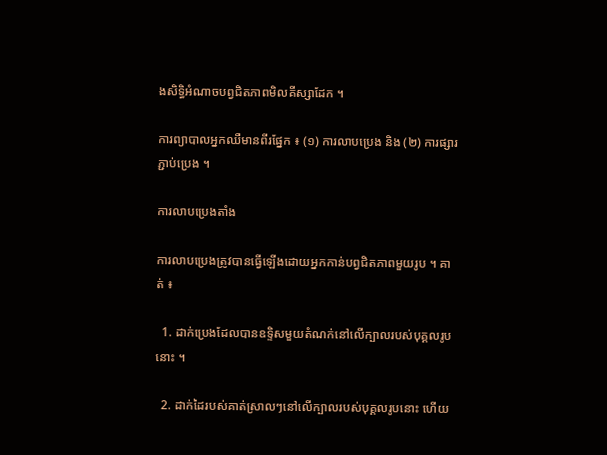ងសិទ្ធិអំណាចបព្វជិតភាពមិលគីស្សាដែក ។

ការព្យាបាលអ្នកឈឺមានពីរផ្នែក ៖ (១) ការលាបប្រេង និង (២) ការផ្សារភ្ជាប់ប្រេង ។

ការលាបប្រេងតាំង

ការលាបប្រេងត្រូវបានធ្វើឡើងដោយអ្នកកាន់បព្វជិតភាពមួយរូប ។ គាត់ ៖

  1. ដាក់ប្រេងដែលបានឧទិ្ទសមួយតំណក់នៅលើក្បាលរបស់បុគ្គលរូបនោះ ។

  2. ដាក់ដៃរបស់គាត់ស្រាលៗនៅលើក្បាលរបស់បុគ្គលរូបនោះ ហើយ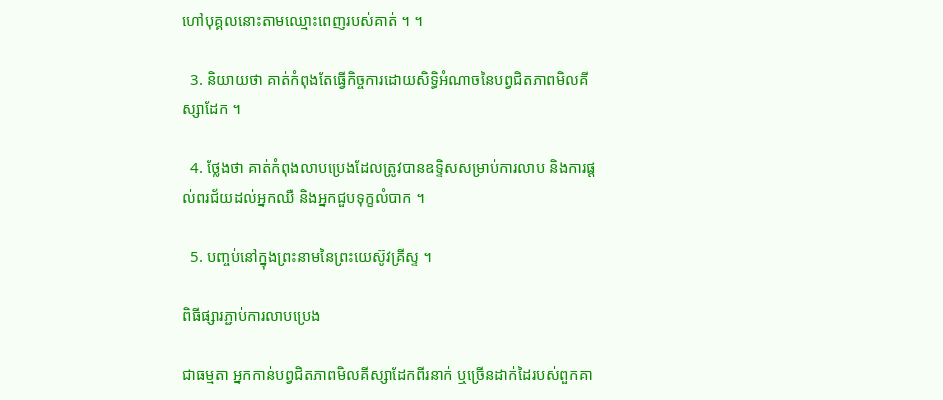ហៅបុគ្គលនោះតាមឈ្មោះពេញរបស់គាត់ ។ ។

  3. និយាយថា គាត់កំពុងតែធ្វើកិច្ចការដោយសិទ្ធិអំណាចនៃបព្វជិតភាពមិលគីស្សាដែក ។

  4. ថ្លែងថា គាត់កំពុងលាបប្រេងដែលត្រូវបានឧទ្ទិសសម្រាប់ការលាប និងការផ្តល់ពរជ័យដល់អ្នកឈឺ និងអ្នកជួបទុក្ខលំបាក ។

  5. បញ្ចប់នៅក្នុងព្រះនាមនៃព្រះយេស៊ូវគ្រីស្ទ ។

ពិធីផ្សារភ្ជាប់ការលាបប្រេង

ជាធម្មតា អ្នកកាន់បព្វជិតភាពមិលគីស្សាដែកពីរនាក់ ឬច្រើនដាក់ដៃរបស់ពួកគា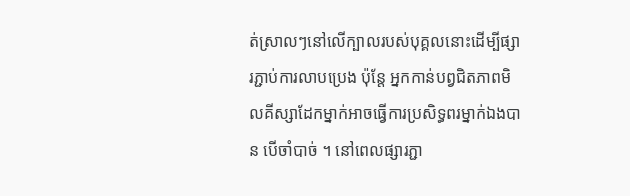ត់ស្រាលៗនៅលើក្បាលរបស់បុគ្គលនោះដើម្បីផ្សារភ្ជាប់ការលាបប្រេង ប៉ុន្តែ អ្នកកាន់បព្វជិតភាពមិលគីស្សាដែកម្នាក់អាចធ្វើការប្រសិទ្ធពរម្នាក់ឯងបាន បើចាំបាច់ ។ នៅពេលផ្សារភ្ជា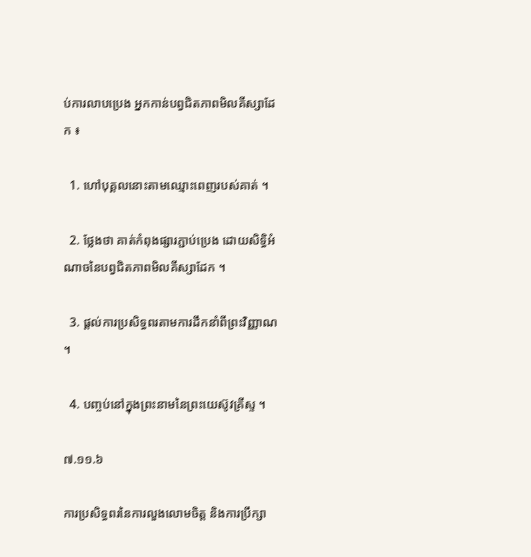ប់ការលាបប្រេង អ្នកកាន់បព្វជិតភាពមិលគីស្សាដែក ៖

  1. ហៅបុគ្គលនោះតាមឈ្មោះពេញរបស់គាត់ ។

  2. ថ្លែងថា គាត់កំពុងផ្សារភ្ជាប់ប្រេង ដោយសិទ្ធិអំណាចនៃបព្វជិតភាពមិលគីស្សាដែក ។

  3. ផ្តល់ការប្រសិទ្ធពរតាមការដឹកនាំពីព្រះវិញ្ញាណ ។

  4. បញ្ចប់នៅក្នុងព្រះនាមនៃព្រះយេស៊ូវគ្រីស្ទ ។

៧.១១.៦

ការប្រសិទ្ធពរនៃការលួងលោមចិត្ត និងការប្រឹក្សា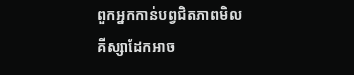ពួកអ្នកកាន់បព្វជិតភាពមិលគីស្សាដែកអាច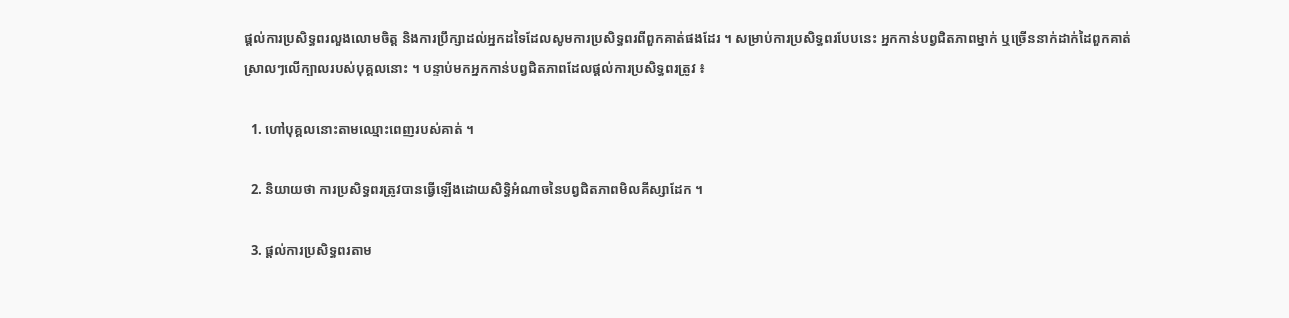ផ្ដល់ការប្រសិទ្ធពរលួងលោមចិត្ត និងការប្រឹក្សាដល់អ្នកដទៃដែលសូមការប្រសិទ្ធពរពីពួកគាត់ផងដែរ ។ សម្រាប់ការប្រសិទ្ធពរបែបនេះ អ្នកកាន់បព្វជិតភាពម្នាក់ ឬច្រើននាក់ដាក់ដៃពួកគាត់ស្រាលៗលើក្បាលរបស់បុគ្គលនោះ ។ បន្ទាប់មកអ្នកកាន់បព្វជិតភាពដែលផ្តល់ការប្រសិទ្ធពរត្រូវ ៖

  1. ហៅបុគ្គលនោះតាមឈ្មោះពេញរបស់គាត់ ។

  2. និយាយថា ការប្រសិទ្ធពរត្រូវបានធ្វើឡើងដោយសិទ្ធិអំណាចនៃបព្វជិតភាពមិលគីស្សាដែក ។

  3. ផ្តល់ការប្រសិទ្ធពរតាម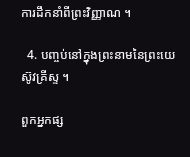ការដឹកនាំពីព្រះវិញ្ញាណ ។

  4. បញ្ចប់នៅក្នុងព្រះនាមនៃព្រះយេស៊ូវគ្រីស្ទ ។

ពួកអ្នកផ្ស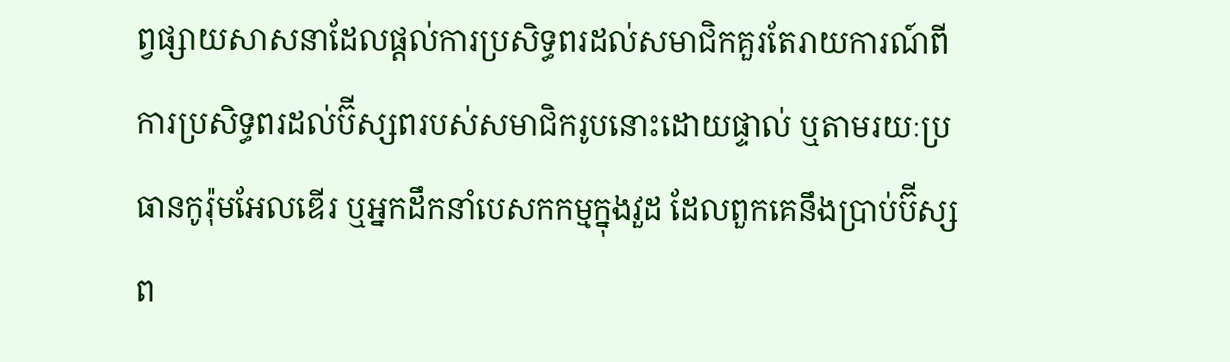ព្វផ្សាយសាសនាដែលផ្ដល់ការប្រសិទ្ធពរដល់សមាជិកគួរតែរាយការណ៍ពីការប្រសិទ្ធពរដល់ប៊ីស្សពរបស់សមាជិករូបនោះដោយផ្ទាល់ ឬតាមរយៈប្រធានកូរ៉ុមអែលឌើរ ឬអ្នកដឹកនាំបេសកកម្មក្នុងវួដ ដែលពួកគេនឹងប្រាប់ប៊ីស្សព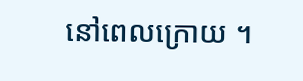នៅពេលក្រោយ ។